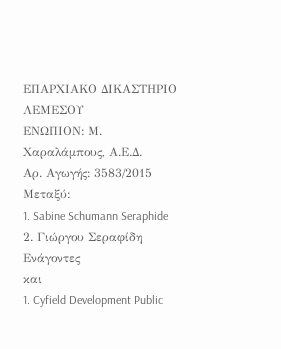ΕΠΑΡΧΙΑΚΟ ΔΙΚΑΣΤΗΡΙΟ ΛΕΜΕΣΟΥ
ΕΝΩΠΙΟΝ: Μ. Χαραλάμπους, Α.Ε.Δ.
Αρ. Αγωγής: 3583/2015
Μεταξύ:
1. Sabine Schumann Seraphide
2. Γιώργου Σεραφίδη
Ενάγοντες
και
1. Cyfield Development Public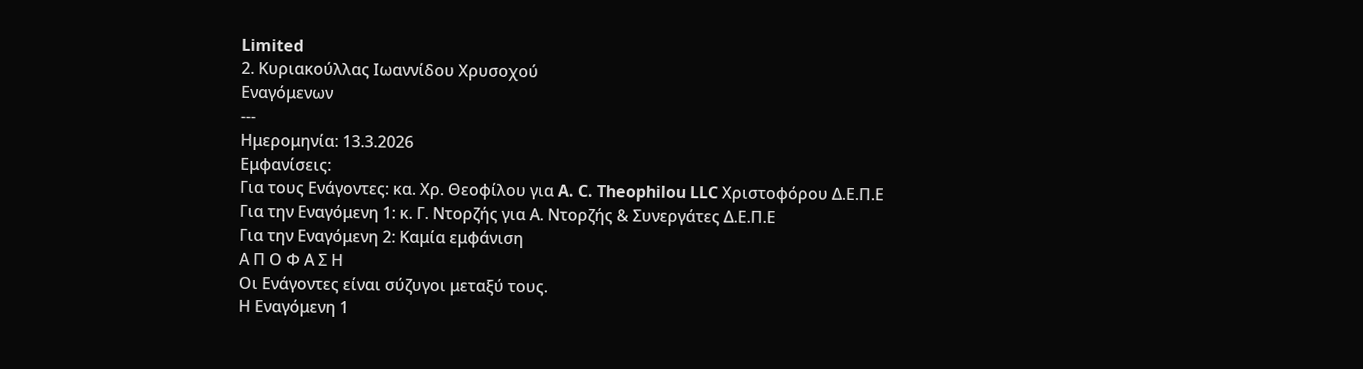Limited
2. Κυριακούλλας Ιωαννίδου Χρυσοχού
Εναγόμενων
---
Ημερομηνία: 13.3.2026
Εμφανίσεις:
Για τους Ενάγοντες: κα. Χρ. Θεοφίλου για A. C. Theophilou LLC Χριστοφόρου Δ.Ε.Π.Ε
Για την Εναγόμενη 1: κ. Γ. Ντορζής για Α. Ντορζής & Συνεργάτες Δ.Ε.Π.Ε
Για την Εναγόμενη 2: Καμία εμφάνιση
Α Π Ο Φ Α Σ Η
Οι Ενάγοντες είναι σύζυγοι μεταξύ τους.
Η Εναγόμενη 1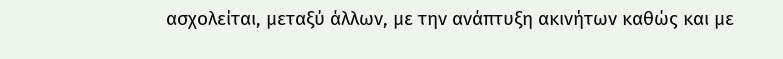ασχολείται, μεταξύ άλλων, με την ανάπτυξη ακινήτων καθώς και με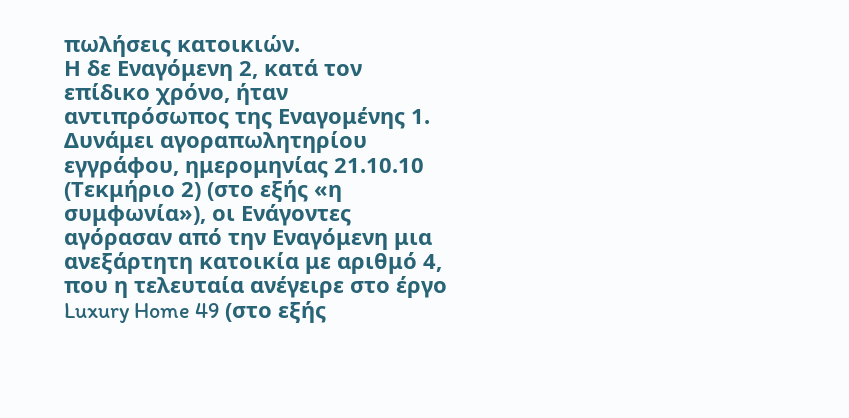πωλήσεις κατοικιών.
Η δε Εναγόμενη 2, κατά τον επίδικο χρόνο, ήταν αντιπρόσωπος της Εναγομένης 1.
Δυνάμει αγοραπωλητηρίου εγγράφου, ημερομηνίας 21.10.10 (Τεκμήριο 2) (στο εξής «η συμφωνία»), οι Ενάγοντες αγόρασαν από την Εναγόμενη μια ανεξάρτητη κατοικία με αριθμό 4, που η τελευταία ανέγειρε στο έργο Luxury Home 49 (στο εξής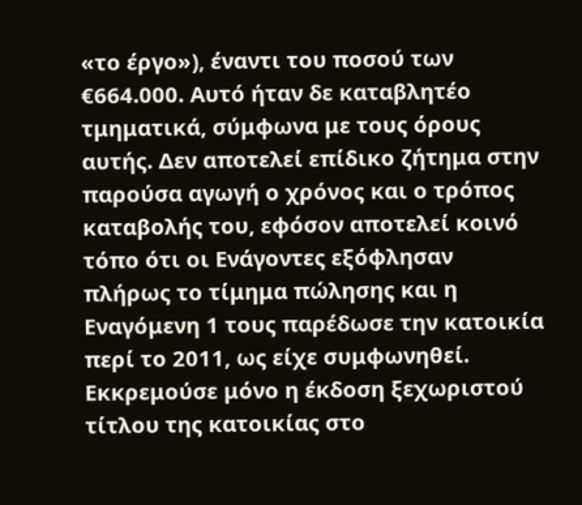«το έργο»), έναντι του ποσού των €664.000. Αυτό ήταν δε καταβλητέο τμηματικά, σύμφωνα με τους όρους αυτής. Δεν αποτελεί επίδικο ζήτημα στην παρούσα αγωγή ο χρόνος και ο τρόπος καταβολής του, εφόσον αποτελεί κοινό τόπο ότι οι Ενάγοντες εξόφλησαν πλήρως το τίμημα πώλησης και η Εναγόμενη 1 τους παρέδωσε την κατοικία περί το 2011, ως είχε συμφωνηθεί. Εκκρεμούσε μόνο η έκδοση ξεχωριστού τίτλου της κατοικίας στο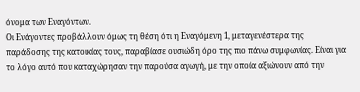όνομα των Εναγόντων.
Οι Ενάγοντες προβάλλουν όμως τη θέση ότι η Εναγόμενη 1, μεταγενέστερα της παράδοσης της κατοικίας τους, παραβίασε ουσιώδη όρο της πιο πάνω συμφωνίας. Είναι για το λόγο αυτό που καταχώρησαν την παρούσα αγωγή, με την οποία αξιώνουν από την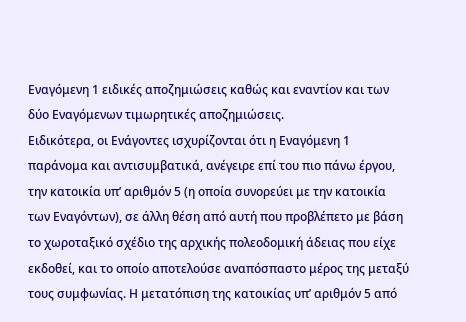Εναγόμενη 1 ειδικές αποζημιώσεις καθώς και εναντίον και των δύο Εναγόμενων τιμωρητικές αποζημιώσεις.
Ειδικότερα, οι Ενάγοντες ισχυρίζονται ότι η Εναγόμενη 1 παράνομα και αντισυμβατικά, ανέγειρε επί του πιο πάνω έργου, την κατοικία υπ’ αριθμόν 5 (η οποία συνορεύει με την κατοικία των Εναγόντων), σε άλλη θέση από αυτή που προβλέπετο με βάση το χωροταξικό σχέδιο της αρχικής πολεοδομική άδειας που είχε εκδοθεί, και το οποίο αποτελούσε αναπόσπαστο μέρος της μεταξύ τους συμφωνίας. Η μετατόπιση της κατοικίας υπ’ αριθμόν 5 από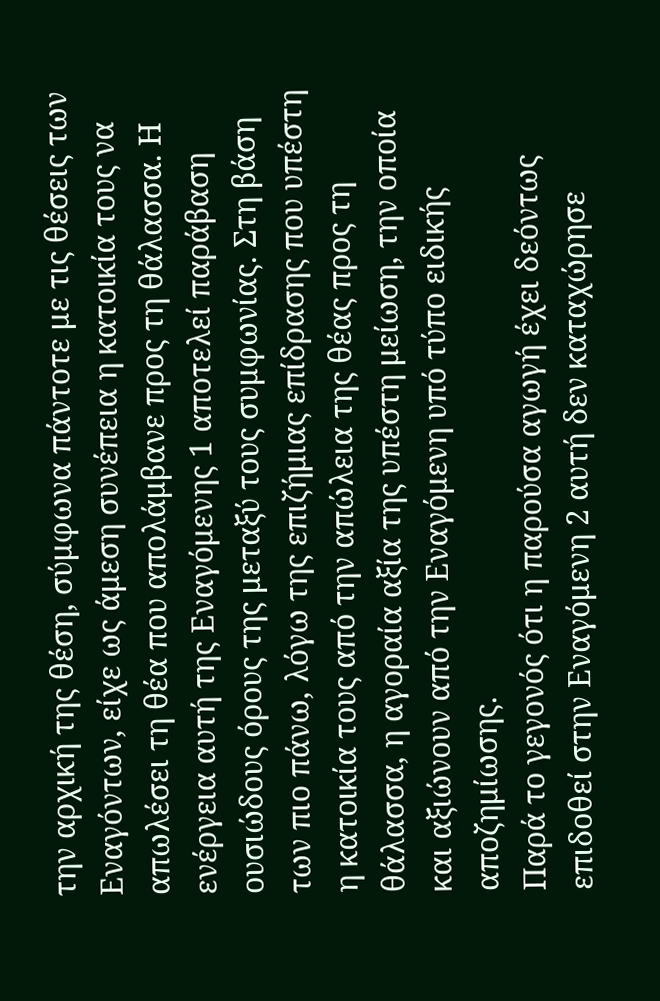την αρχική της θέση, σύμφωνα πάντοτε με τις θέσεις των Εναγόντων, είχε ως άμεση συνέπεια η κατοικία τους να απωλέσει τη θέα που απολάμβανε προς τη θάλασσα. Η ενέργεια αυτή της Εναγόμενης 1 αποτελεί παράβαση ουσιώδους όρους της μεταξύ τους συμφωνίας. Στη βάση των πιο πάνω, λόγω της επιζήμιας επίδρασης που υπέστη η κατοικία τους από την απώλεια της θέας προς τη θάλασσα, η αγοραία αξία της υπέστη μείωση, την οποία και αξιώνουν από την Εναγόμενη υπό τύπο ειδικής αποζημίωσης.
Παρά το γεγονός ότι η παρούσα αγωγή έχει δεόντως επιδοθεί στην Εναγόμενη 2 αυτή δεν καταχώρησε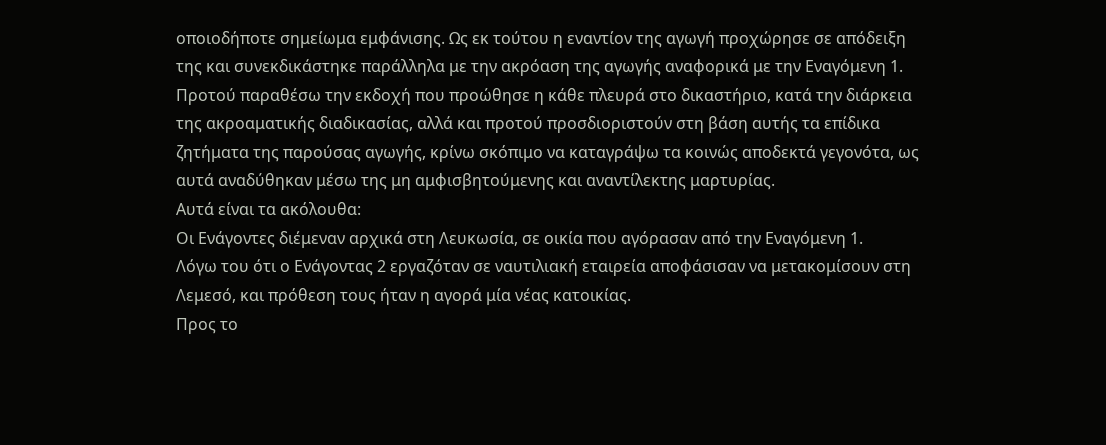οποιοδήποτε σημείωμα εμφάνισης. Ως εκ τούτου η εναντίον της αγωγή προχώρησε σε απόδειξη της και συνεκδικάστηκε παράλληλα με την ακρόαση της αγωγής αναφορικά με την Εναγόμενη 1.
Προτού παραθέσω την εκδοχή που προώθησε η κάθε πλευρά στο δικαστήριο, κατά την διάρκεια της ακροαματικής διαδικασίας, αλλά και προτού προσδιοριστούν στη βάση αυτής τα επίδικα ζητήματα της παρούσας αγωγής, κρίνω σκόπιμο να καταγράψω τα κοινώς αποδεκτά γεγονότα, ως αυτά αναδύθηκαν μέσω της μη αμφισβητούμενης και αναντίλεκτης μαρτυρίας.
Αυτά είναι τα ακόλουθα:
Οι Ενάγοντες διέμεναν αρχικά στη Λευκωσία, σε οικία που αγόρασαν από την Εναγόμενη 1.
Λόγω του ότι ο Ενάγοντας 2 εργαζόταν σε ναυτιλιακή εταιρεία αποφάσισαν να μετακομίσουν στη Λεμεσό, και πρόθεση τους ήταν η αγορά μία νέας κατοικίας.
Προς το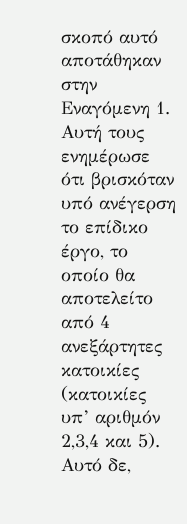σκοπό αυτό αποτάθηκαν στην Εναγόμενη 1.
Αυτή τους ενημέρωσε ότι βρισκόταν υπό ανέγερση το επίδικο έργο, το οποίο θα αποτελείτο από 4 ανεξάρτητες κατοικίες (κατοικίες υπ’ αριθμόν 2,3,4 και 5). Αυτό δε,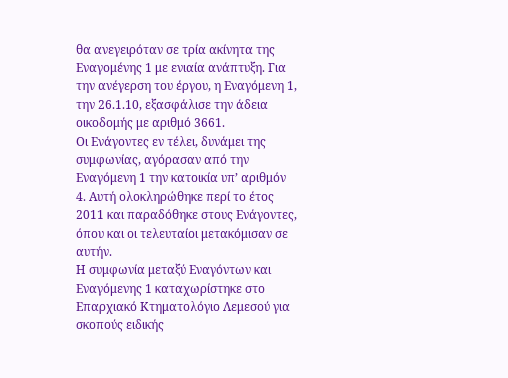θα ανεγειρόταν σε τρία ακίνητα της Εναγομένης 1 με ενιαία ανάπτυξη. Για την ανέγερση του έργου, η Εναγόμενη 1, την 26.1.10, εξασφάλισε την άδεια οικοδομής με αριθμό 3661.
Οι Ενάγοντες εν τέλει, δυνάμει της συμφωνίας, αγόρασαν από την Εναγόμενη 1 την κατοικία υπ’ αριθμόν 4. Αυτή ολοκληρώθηκε περί το έτος 2011 και παραδόθηκε στους Ενάγοντες, όπου και οι τελευταίοι μετακόμισαν σε αυτήν.
Η συμφωνία μεταξύ Εναγόντων και Εναγόμενης 1 καταχωρίστηκε στο Επαρχιακό Κτηματολόγιο Λεμεσού για σκοπούς ειδικής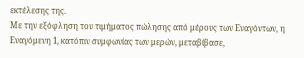εκτέλεσης της.
Με την εξόφληση του τιμήματος πώλησης από μέρους των Εναγόντων, η Εναγόμενη 1, κατόπιν συμφωνίας των μερών, μεταβίβασε,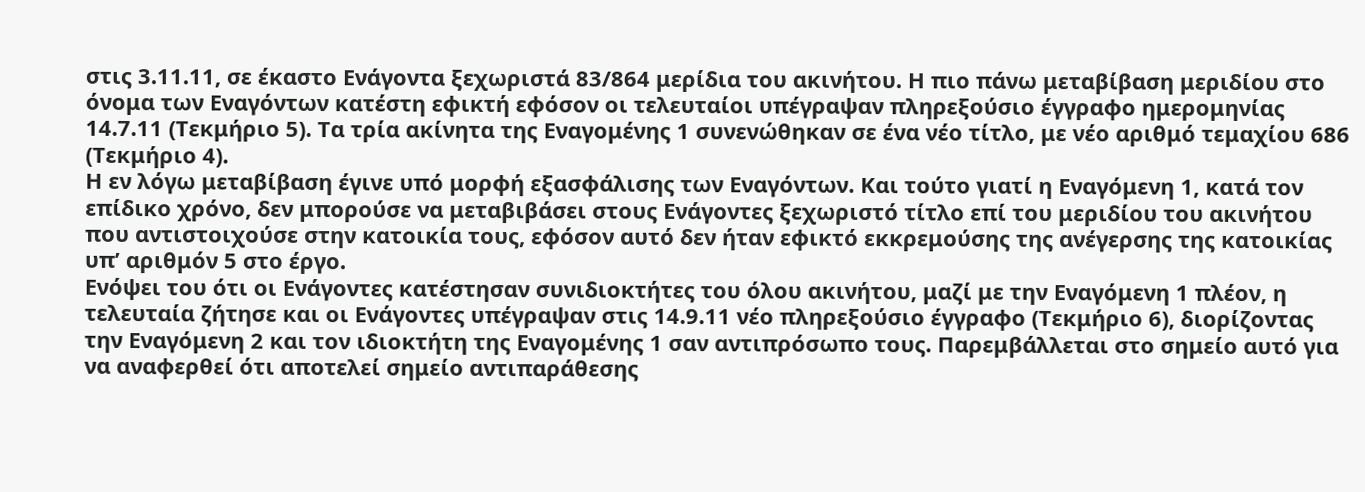στις 3.11.11, σε έκαστο Ενάγοντα ξεχωριστά 83/864 μερίδια του ακινήτου. Η πιο πάνω μεταβίβαση μεριδίου στο όνομα των Εναγόντων κατέστη εφικτή εφόσον οι τελευταίοι υπέγραψαν πληρεξούσιο έγγραφο ημερομηνίας 14.7.11 (Τεκμήριο 5). Τα τρία ακίνητα της Εναγομένης 1 συνενώθηκαν σε ένα νέο τίτλο, με νέο αριθμό τεμαχίου 686 (Τεκμήριο 4).
Η εν λόγω μεταβίβαση έγινε υπό μορφή εξασφάλισης των Εναγόντων. Και τούτο γιατί η Εναγόμενη 1, κατά τον επίδικο χρόνο, δεν μπορούσε να μεταβιβάσει στους Ενάγοντες ξεχωριστό τίτλο επί του μεριδίου του ακινήτου που αντιστοιχούσε στην κατοικία τους, εφόσον αυτό δεν ήταν εφικτό εκκρεμούσης της ανέγερσης της κατοικίας υπ’ αριθμόν 5 στο έργο.
Ενόψει του ότι οι Ενάγοντες κατέστησαν συνιδιοκτήτες του όλου ακινήτου, μαζί με την Εναγόμενη 1 πλέον, η τελευταία ζήτησε και οι Ενάγοντες υπέγραψαν στις 14.9.11 νέο πληρεξούσιο έγγραφο (Τεκμήριο 6), διορίζοντας την Εναγόμενη 2 και τον ιδιοκτήτη της Εναγομένης 1 σαν αντιπρόσωπο τους. Παρεμβάλλεται στο σημείο αυτό για να αναφερθεί ότι αποτελεί σημείο αντιπαράθεσης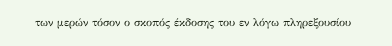των μερών τόσον ο σκοπός έκδοσης του εν λόγω πληρεξουσίου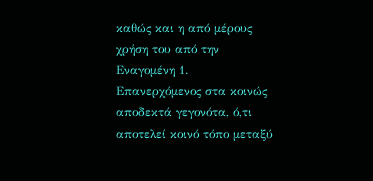καθώς και η από μέρους χρήση του από την Εναγομένη 1.
Επανερχόμενος στα κοινώς αποδεκτά γεγονότα, ό,τι αποτελεί κοινό τόπο μεταξύ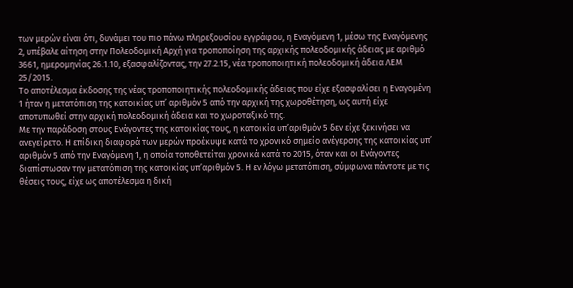των μερών είναι ότι, δυνάμει του πιο πάνω πληρεξουσίου εγγράφου, η Εναγόμενη 1, μέσω της Εναγόμενης 2, υπέβαλε αίτηση στην Πολεοδομική Αρχή για τροποποίηση της αρχικής πολεοδομικής άδειας με αριθμό 3661, ημερομηνίας 26.1.10, εξασφαλίζοντας, την 27.2.15, νέα τροποποιητική πολεοδομική άδεια ΛΕΜ 25/2015.
Το αποτέλεσμα έκδοσης της νέας τροποποιητικής πολεοδομικής άδειας που είχε εξασφαλίσει η Εναγομένη 1 ήταν η μετατόπιση της κατοικίας υπ’ αριθμόν 5 από την αρχική της χωροθέτηση, ως αυτή είχε αποτυπωθεί στην αρχική πολεοδομική άδεια και το χωροταξικό της.
Με την παράδοση στους Ενάγοντες της κατοικίας τους, η κατοικία υπ’αριθμόν 5 δεν είχε ξεκινήσει να ανεγείρετο. Η επίδικη διαφορά των μερών προέκυψε κατά το χρονικό σημείο ανέγερσης της κατοικίας υπ’ αριθμόν 5 από την Εναγόμενη 1, η οποία τοποθετείται χρονικά κατά το 2015, όταν και οι Ενάγοντες διαπίστωσαν την μετατόπιση της κατοικίας υπ’αριθμόν 5. Η εν λόγω μετατόπιση, σύμφωνα πάντοτε με τις θέσεις τους, είχε ως αποτέλεσμα η δική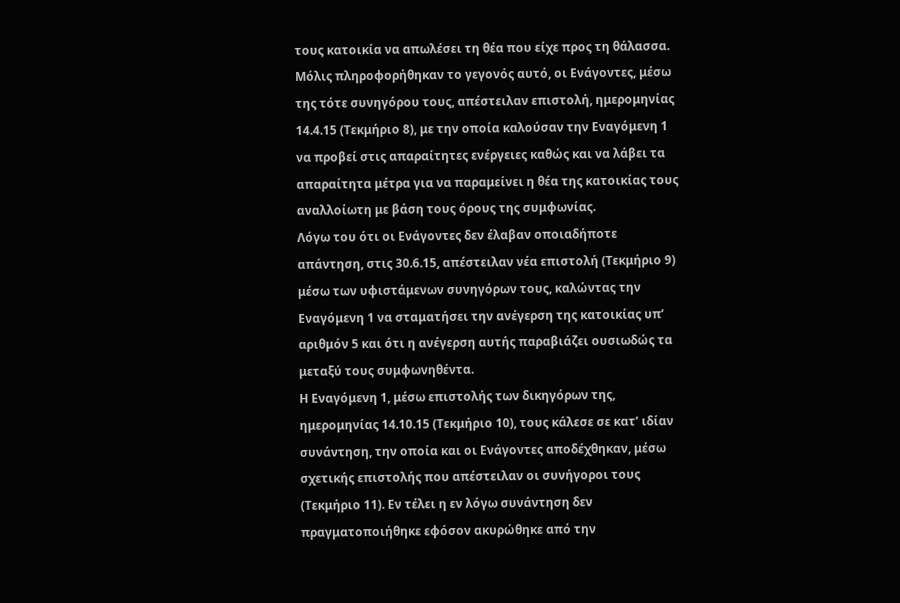τους κατοικία να απωλέσει τη θέα που είχε προς τη θάλασσα.
Μόλις πληροφορήθηκαν το γεγονός αυτό, οι Ενάγοντες, μέσω της τότε συνηγόρου τους, απέστειλαν επιστολή, ημερομηνίας 14.4.15 (Τεκμήριο 8), με την οποία καλούσαν την Εναγόμενη 1 να προβεί στις απαραίτητες ενέργειες καθώς και να λάβει τα απαραίτητα μέτρα για να παραμείνει η θέα της κατοικίας τους αναλλοίωτη με βάση τους όρους της συμφωνίας.
Λόγω του ότι οι Ενάγοντες δεν έλαβαν οποιαδήποτε απάντηση, στις 30.6.15, απέστειλαν νέα επιστολή (Τεκμήριο 9) μέσω των υφιστάμενων συνηγόρων τους, καλώντας την Εναγόμενη 1 να σταματήσει την ανέγερση της κατοικίας υπ’ αριθμόν 5 και ότι η ανέγερση αυτής παραβιάζει ουσιωδώς τα μεταξύ τους συμφωνηθέντα.
Η Εναγόμενη 1, μέσω επιστολής των δικηγόρων της, ημερομηνίας 14.10.15 (Τεκμήριο 10), τους κάλεσε σε κατ’ ιδίαν συνάντηση, την οποία και οι Ενάγοντες αποδέχθηκαν, μέσω σχετικής επιστολής που απέστειλαν οι συνήγοροι τους (Τεκμήριο 11). Εν τέλει η εν λόγω συνάντηση δεν πραγματοποιήθηκε εφόσον ακυρώθηκε από την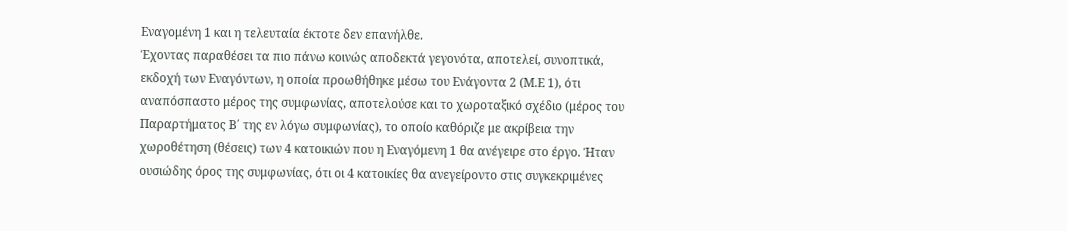Εναγομένη 1 και η τελευταία έκτοτε δεν επανήλθε.
Έχοντας παραθέσει τα πιο πάνω κοινώς αποδεκτά γεγονότα, αποτελεί, συνοπτικά, εκδοχή των Εναγόντων, η οποία προωθήθηκε μέσω του Ενάγοντα 2 (Μ.Ε 1), ότι αναπόσπαστο μέρος της συμφωνίας, αποτελούσε και το χωροταξικό σχέδιο (μέρος του Παραρτήματος Β΄ της εν λόγω συμφωνίας), το οποίο καθόριζε με ακρίβεια την χωροθέτηση (θέσεις) των 4 κατοικιών που η Εναγόμενη 1 θα ανέγειρε στο έργο. Ήταν ουσιώδης όρος της συμφωνίας, ότι οι 4 κατοικίες θα ανεγείροντο στις συγκεκριμένες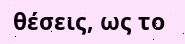θέσεις, ως το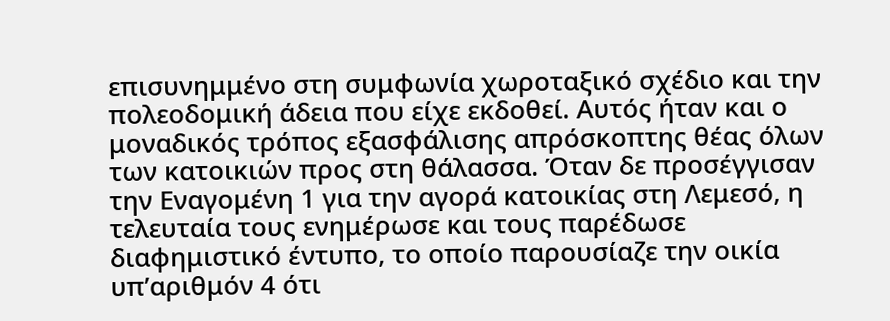επισυνημμένο στη συμφωνία χωροταξικό σχέδιο και την πολεοδομική άδεια που είχε εκδοθεί. Αυτός ήταν και ο μοναδικός τρόπος εξασφάλισης απρόσκοπτης θέας όλων των κατοικιών προς στη θάλασσα. Όταν δε προσέγγισαν την Εναγομένη 1 για την αγορά κατοικίας στη Λεμεσό, η τελευταία τους ενημέρωσε και τους παρέδωσε διαφημιστικό έντυπο, το οποίο παρουσίαζε την οικία υπ’αριθμόν 4 ότι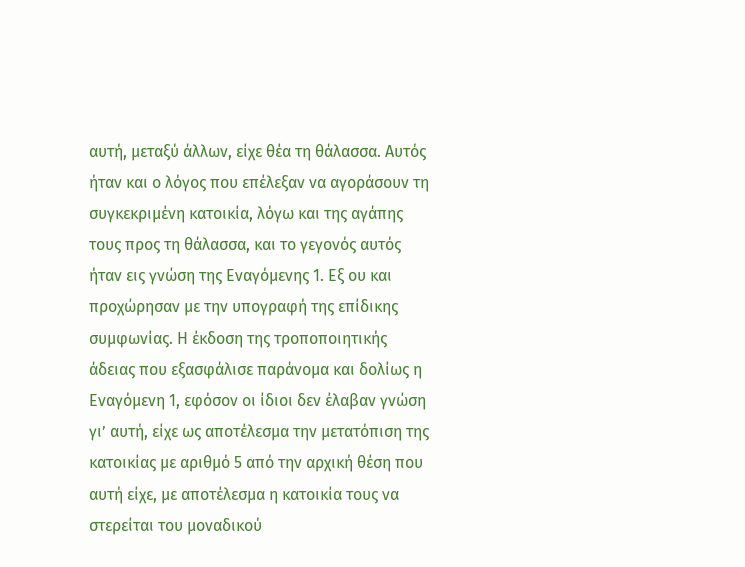αυτή, μεταξύ άλλων, είχε θέα τη θάλασσα. Αυτός ήταν και ο λόγος που επέλεξαν να αγοράσουν τη συγκεκριμένη κατοικία, λόγω και της αγάπης τους προς τη θάλασσα, και το γεγονός αυτός ήταν εις γνώση της Εναγόμενης 1. Εξ ου και προχώρησαν με την υπογραφή της επίδικης συμφωνίας. Η έκδοση της τροποποιητικής άδειας που εξασφάλισε παράνομα και δολίως η Εναγόμενη 1, εφόσον οι ίδιοι δεν έλαβαν γνώση γι’ αυτή, είχε ως αποτέλεσμα την μετατόπιση της κατοικίας με αριθμό 5 από την αρχική θέση που αυτή είχε, με αποτέλεσμα η κατοικία τους να στερείται του μοναδικού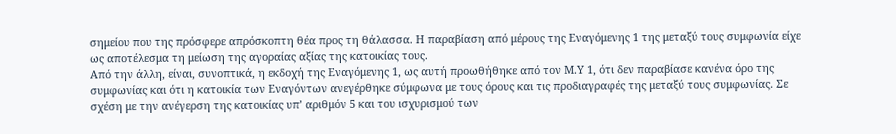σημείου που της πρόσφερε απρόσκοπτη θέα προς τη θάλασσα. Η παραβίαση από μέρους της Εναγόμενης 1 της μεταξύ τους συμφωνία είχε ως αποτέλεσμα τη μείωση της αγοραίας αξίας της κατοικίας τους.
Από την άλλη, είναι, συνοπτικά, η εκδοχή της Εναγόμενης 1, ως αυτή προωθήθηκε από τον Μ.Υ 1, ότι δεν παραβίασε κανένα όρο της συμφωνίας και ότι η κατοικία των Εναγόντων ανεγέρθηκε σύμφωνα με τους όρους και τις προδιαγραφές της μεταξύ τους συμφωνίας. Σε σχέση με την ανέγερση της κατοικίας υπ’ αριθμόν 5 και του ισχυρισμού των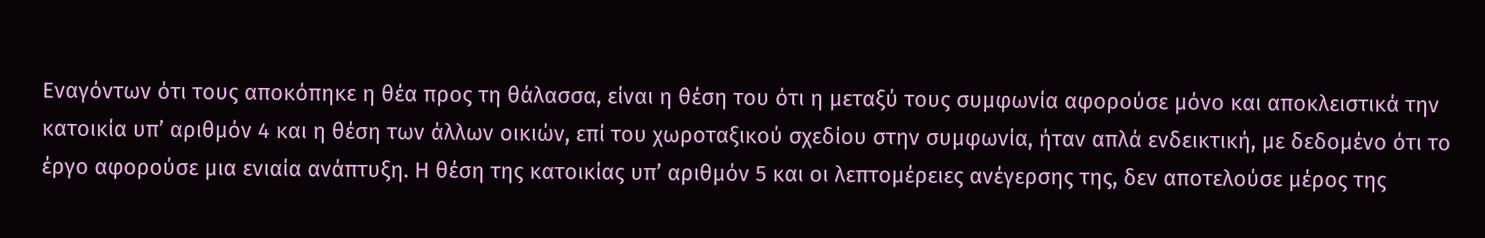Εναγόντων ότι τους αποκόπηκε η θέα προς τη θάλασσα, είναι η θέση του ότι η μεταξύ τους συμφωνία αφορούσε μόνο και αποκλειστικά την κατοικία υπ’ αριθμόν 4 και η θέση των άλλων οικιών, επί του χωροταξικού σχεδίου στην συμφωνία, ήταν απλά ενδεικτική, με δεδομένο ότι το έργο αφορούσε μια ενιαία ανάπτυξη. Η θέση της κατοικίας υπ’ αριθμόν 5 και οι λεπτομέρειες ανέγερσης της, δεν αποτελούσε μέρος της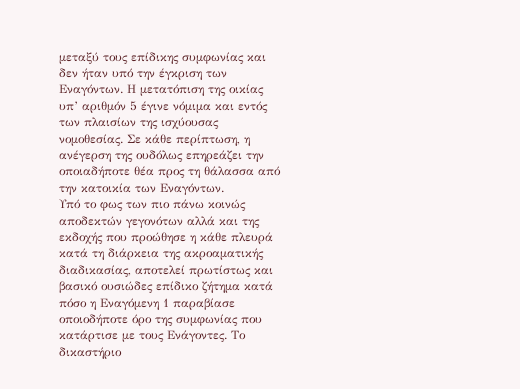μεταξύ τους επίδικης συμφωνίας και δεν ήταν υπό την έγκριση των Εναγόντων. Η μετατόπιση της οικίας υπ’ αριθμόν 5 έγινε νόμιμα και εντός των πλαισίων της ισχύουσας νομοθεσίας. Σε κάθε περίπτωση, η ανέγερση της ουδόλως επηρεάζει την οποιαδήποτε θέα προς τη θάλασσα από την κατοικία των Εναγόντων.
Υπό το φως των πιο πάνω κοινώς αποδεκτών γεγονότων αλλά και της εκδοχής που προώθησε η κάθε πλευρά κατά τη διάρκεια της ακροαματικής διαδικασίας, αποτελεί πρωτίστως και βασικό ουσιώδες επίδικο ζήτημα κατά πόσο η Εναγόμενη 1 παραβίασε οποιοδήποτε όρο της συμφωνίας που κατάρτισε με τους Ενάγοντες. Το δικαστήριο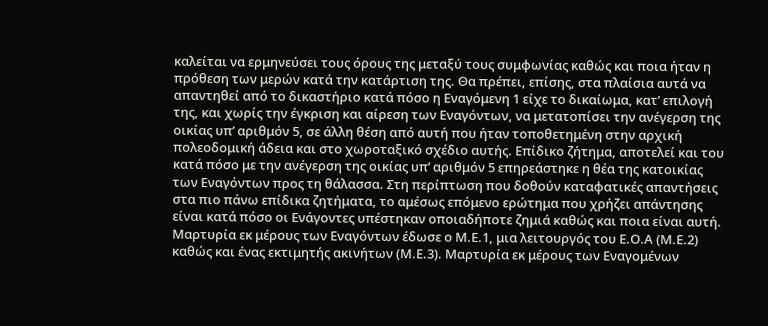καλείται να ερμηνεύσει τους όρους της μεταξύ τους συμφωνίας καθώς και ποια ήταν η πρόθεση των μερών κατά την κατάρτιση της. Θα πρέπει, επίσης, στα πλαίσια αυτά να απαντηθεί από το δικαστήριο κατά πόσο η Εναγόμενη 1 είχε το δικαίωμα, κατ’ επιλογή της, και χωρίς την έγκριση και αίρεση των Εναγόντων, να μετατοπίσει την ανέγερση της οικίας υπ’ αριθμόν 5, σε άλλη θέση από αυτή που ήταν τοποθετημένη στην αρχική πολεοδομική άδεια και στο χωροταξικό σχέδιο αυτής. Επίδικο ζήτημα, αποτελεί και του κατά πόσο με την ανέγερση της οικίας υπ’ αριθμόν 5 επηρεάστηκε η θέα της κατοικίας των Εναγόντων προς τη θάλασσα. Στη περίπτωση που δοθούν καταφατικές απαντήσεις στα πιο πάνω επίδικα ζητήματα, το αμέσως επόμενο ερώτημα που χρήζει απάντησης είναι κατά πόσο οι Ενάγοντες υπέστηκαν οποιαδήποτε ζημιά καθώς και ποια είναι αυτή.
Μαρτυρία εκ μέρους των Εναγόντων έδωσε ο Μ.Ε.1, μια λειτουργός του Ε.Ο.Α (Μ.Ε.2) καθώς και ένας εκτιμητής ακινήτων (Μ.Ε.3). Μαρτυρία εκ μέρους των Εναγομένων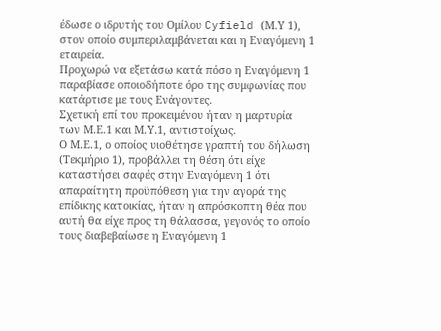έδωσε ο ιδρυτής του Ομίλου Cyfield (Μ.Υ 1), στον οποίο συμπεριλαμβάνεται και η Εναγόμενη 1 εταιρεία.
Προχωρώ να εξετάσω κατά πόσο η Εναγόμενη 1 παραβίασε οποιοδήποτε όρο της συμφωνίας που κατάρτισε με τους Ενάγοντες.
Σχετική επί του προκειμένου ήταν η μαρτυρία των Μ.Ε.1 και Μ.Υ.1, αντιστοίχως.
Ο Μ.Ε.1, ο οποίος υιοθέτησε γραπτή του δήλωση (Τεκμήριο 1), προβάλλει τη θέση ότι είχε καταστήσει σαφές στην Εναγόμενη 1 ότι απαραίτητη προϋπόθεση για την αγορά της επίδικης κατοικίας, ήταν η απρόσκοπτη θέα που αυτή θα είχε προς τη θάλασσα, γεγονός το οποίο τους διαβεβαίωσε η Εναγόμενη 1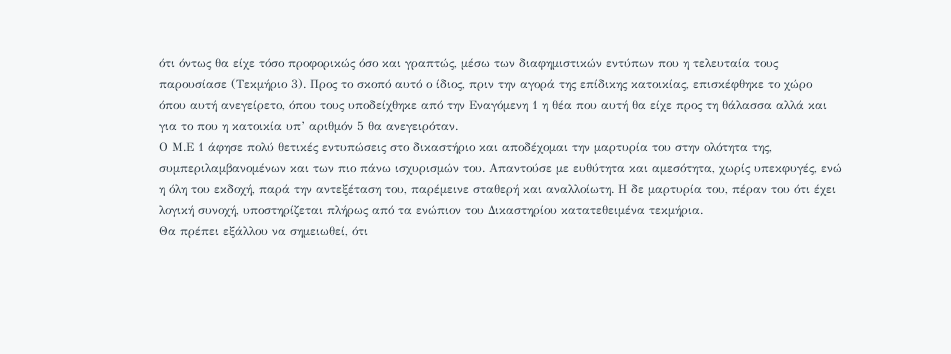ότι όντως θα είχε τόσο προφορικώς όσο και γραπτώς, μέσω των διαφημιστικών εντύπων που η τελευταία τους παρουσίασε (Τεκμήριο 3). Προς το σκοπό αυτό ο ίδιος, πριν την αγορά της επίδικης κατοικίας, επισκέφθηκε το χώρο όπου αυτή ανεγείρετο, όπου τους υποδείχθηκε από την Εναγόμενη 1 η θέα που αυτή θα είχε προς τη θάλασσα αλλά και για το που η κατοικία υπ’ αριθμόν 5 θα ανεγειρόταν.
Ο Μ.Ε 1 άφησε πολύ θετικές εντυπώσεις στο δικαστήριο και αποδέχομαι την μαρτυρία του στην ολότητα της, συμπεριλαμβανομένων και των πιο πάνω ισχυρισμών του. Απαντούσε με ευθύτητα και αμεσότητα, χωρίς υπεκφυγές, ενώ η όλη του εκδοχή, παρά την αντεξέταση του, παρέμεινε σταθερή και αναλλοίωτη. Η δε μαρτυρία του, πέραν του ότι έχει λογική συνοχή, υποστηρίζεται πλήρως από τα ενώπιον του Δικαστηρίου κατατεθειμένα τεκμήρια.
Θα πρέπει εξάλλου να σημειωθεί, ότι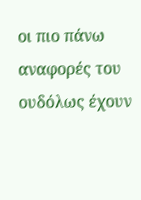οι πιο πάνω αναφορές του ουδόλως έχουν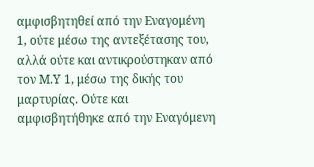αμφισβητηθεί από την Εναγομένη 1, ούτε μέσω της αντεξέτασης του, αλλά ούτε και αντικρούστηκαν από τον Μ.Υ 1, μέσω της δικής του μαρτυρίας. Ούτε και αμφισβητήθηκε από την Εναγόμενη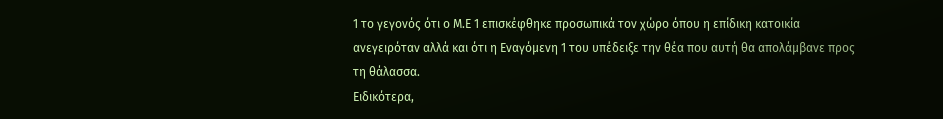1 το γεγονός ότι ο Μ.Ε 1 επισκέφθηκε προσωπικά τον χώρο όπου η επίδικη κατοικία ανεγειρόταν αλλά και ότι η Εναγόμενη 1 του υπέδειξε την θέα που αυτή θα απολάμβανε προς τη θάλασσα.
Ειδικότερα,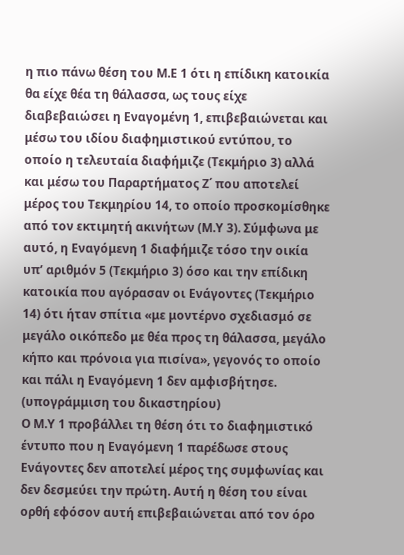η πιο πάνω θέση του Μ.Ε 1 ότι η επίδικη κατοικία θα είχε θέα τη θάλασσα, ως τους είχε διαβεβαιώσει η Εναγομένη 1, επιβεβαιώνεται και μέσω του ιδίου διαφημιστικού εντύπου, το οποίο η τελευταία διαφήμιζε (Τεκμήριο 3) αλλά και μέσω του Παραρτήματος Ζ΄ που αποτελεί μέρος του Τεκμηρίου 14, το οποίο προσκομίσθηκε από τον εκτιμητή ακινήτων (Μ.Υ 3). Σύμφωνα με αυτό, η Εναγόμενη 1 διαφήμιζε τόσο την οικία υπ’ αριθμόν 5 (Τεκμήριο 3) όσο και την επίδικη κατοικία που αγόρασαν οι Ενάγοντες (Τεκμήριο 14) ότι ήταν σπίτια «με μοντέρνο σχεδιασμό σε μεγάλο οικόπεδο με θέα προς τη θάλασσα, μεγάλο κήπο και πρόνοια για πισίνα», γεγονός το οποίο και πάλι η Εναγόμενη 1 δεν αμφισβήτησε.
(υπογράμμιση του δικαστηρίου)
Ο Μ.Υ 1 προβάλλει τη θέση ότι το διαφημιστικό έντυπο που η Εναγόμενη 1 παρέδωσε στους Ενάγοντες δεν αποτελεί μέρος της συμφωνίας και δεν δεσμεύει την πρώτη. Αυτή η θέση του είναι ορθή εφόσον αυτή επιβεβαιώνεται από τον όρο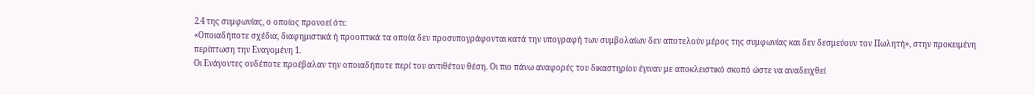2.4 της συμφωνίας, ο οποίος προνοεί ότι:
«Οποιαδήποτε σχέδια, διαφημιστικά ή προοπτικά τα οποία δεν προσυπογράφονται κατά την υπογραφή των συμβολαίων δεν αποτελούν μέρος της συμφωνίας και δεν δεσμεύουν τον Πωλητή», στην προκειμένη περίπτωση την Εναγομένη 1.
Οι Ενάγοντες ουδέποτε προέβαλαν την οποιαδήποτε περί του αντιθέτου θέση. Οι πιο πάνω αναφορές του δικαστηρίου έγιναν με αποκλειστικό σκοπό ώστε να αναδειχθεί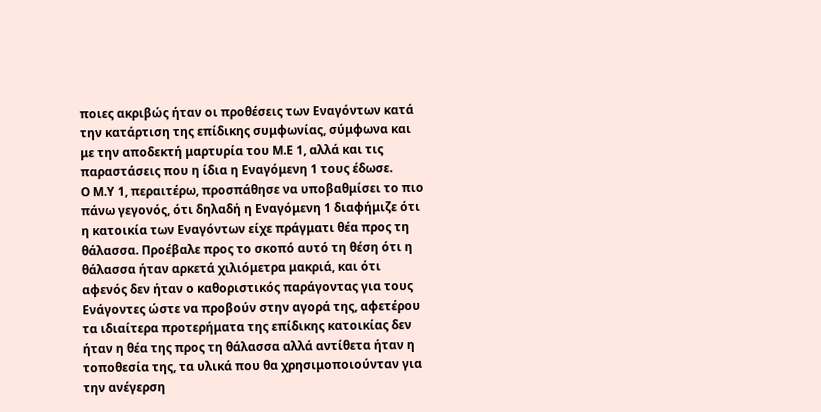ποιες ακριβώς ήταν οι προθέσεις των Εναγόντων κατά την κατάρτιση της επίδικης συμφωνίας, σύμφωνα και με την αποδεκτή μαρτυρία του Μ.Ε 1, αλλά και τις παραστάσεις που η ίδια η Εναγόμενη 1 τους έδωσε.
Ο Μ.Υ 1, περαιτέρω, προσπάθησε να υποβαθμίσει το πιο πάνω γεγονός, ότι δηλαδή η Εναγόμενη 1 διαφήμιζε ότι η κατοικία των Εναγόντων είχε πράγματι θέα προς τη θάλασσα. Προέβαλε προς το σκοπό αυτό τη θέση ότι η θάλασσα ήταν αρκετά χιλιόμετρα μακριά, και ότι αφενός δεν ήταν ο καθοριστικός παράγοντας για τους Ενάγοντες ώστε να προβούν στην αγορά της, αφετέρου τα ιδιαίτερα προτερήματα της επίδικης κατοικίας δεν ήταν η θέα της προς τη θάλασσα αλλά αντίθετα ήταν η τοποθεσία της, τα υλικά που θα χρησιμοποιούνταν για την ανέγερση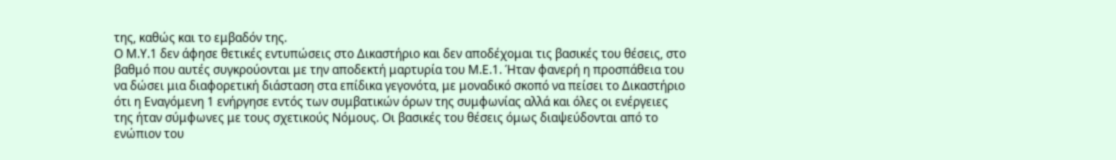της, καθώς και το εμβαδόν της.
Ο Μ.Υ.1 δεν άφησε θετικές εντυπώσεις στο Δικαστήριο και δεν αποδέχομαι τις βασικές του θέσεις, στο βαθμό που αυτές συγκρούονται με την αποδεκτή μαρτυρία του Μ.Ε.1. Ήταν φανερή η προσπάθεια του να δώσει μια διαφορετική διάσταση στα επίδικα γεγονότα, με μοναδικό σκοπό να πείσει το Δικαστήριο ότι η Εναγόμενη 1 ενήργησε εντός των συμβατικών όρων της συμφωνίας αλλά και όλες οι ενέργειες της ήταν σύμφωνες με τους σχετικούς Νόμους. Οι βασικές του θέσεις όμως διαψεύδονται από το ενώπιον του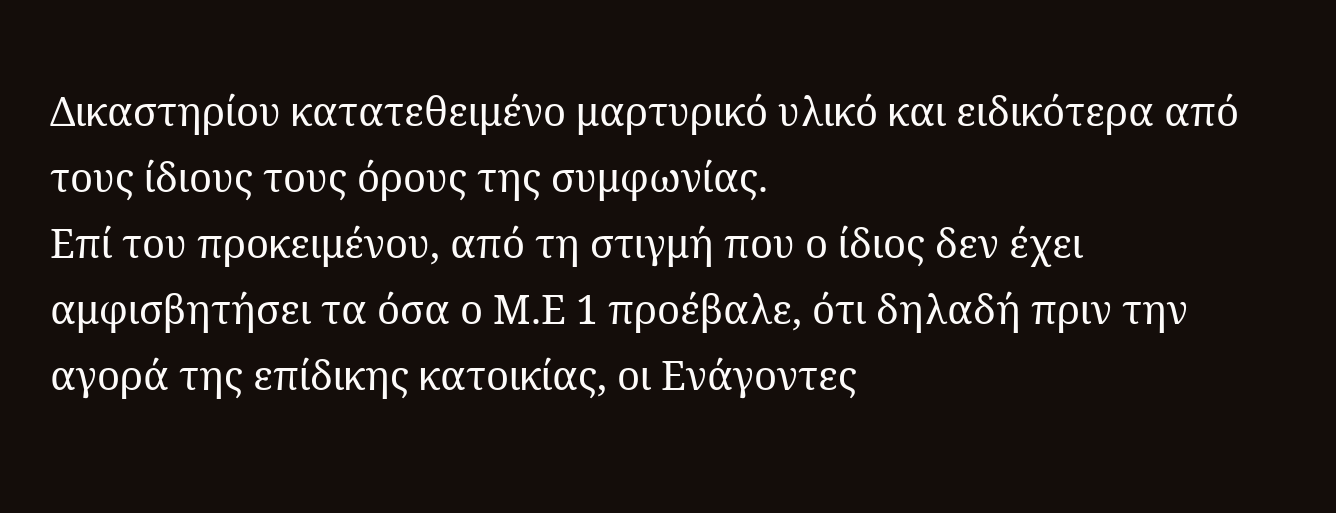Δικαστηρίου κατατεθειμένο μαρτυρικό υλικό και ειδικότερα από τους ίδιους τους όρους της συμφωνίας.
Επί του προκειμένου, από τη στιγμή που ο ίδιος δεν έχει αμφισβητήσει τα όσα ο Μ.Ε 1 προέβαλε, ότι δηλαδή πριν την αγορά της επίδικης κατοικίας, οι Ενάγοντες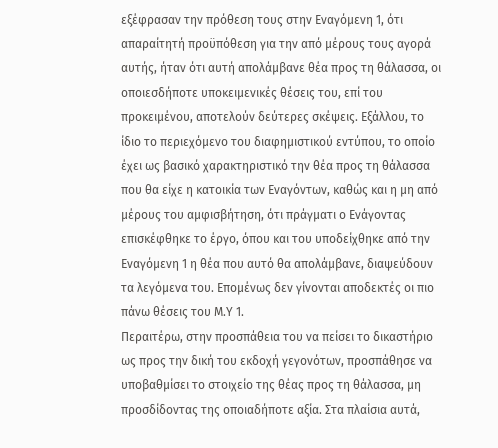εξέφρασαν την πρόθεση τους στην Εναγόμενη 1, ότι απαραίτητή προϋπόθεση για την από μέρους τους αγορά αυτής, ήταν ότι αυτή απολάμβανε θέα προς τη θάλασσα, οι οποιεσδήποτε υποκειμενικές θέσεις του, επί του προκειμένου, αποτελούν δεύτερες σκέψεις. Εξάλλου, το ίδιο το περιεχόμενο του διαφημιστικού εντύπου, το οποίο έχει ως βασικό χαρακτηριστικό την θέα προς τη θάλασσα που θα είχε η κατοικία των Εναγόντων, καθώς και η μη από μέρους του αμφισβήτηση, ότι πράγματι ο Ενάγοντας επισκέφθηκε το έργο, όπου και του υποδείχθηκε από την Εναγόμενη 1 η θέα που αυτό θα απολάμβανε, διαψεύδουν τα λεγόμενα του. Επομένως δεν γίνονται αποδεκτές οι πιο πάνω θέσεις του Μ.Υ 1.
Περαιτέρω, στην προσπάθεια του να πείσει το δικαστήριο ως προς την δική του εκδοχή γεγονότων, προσπάθησε να υποβαθμίσει το στοιχείο της θέας προς τη θάλασσα, μη προσδίδοντας της οποιαδήποτε αξία. Στα πλαίσια αυτά,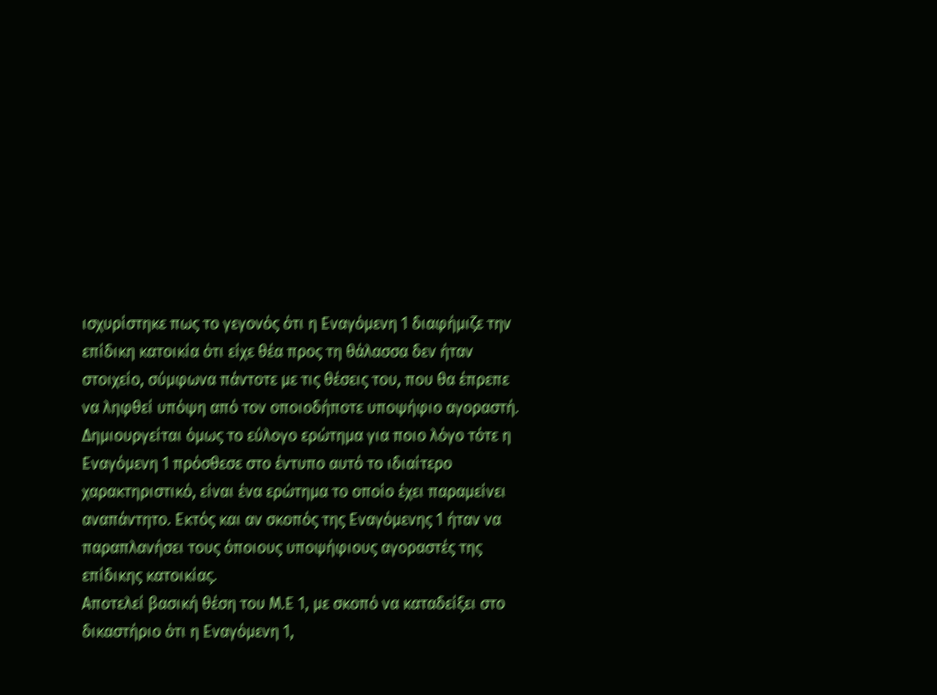ισχυρίστηκε πως το γεγονός ότι η Εναγόμενη 1 διαφήμιζε την επίδικη κατοικία ότι είχε θέα προς τη θάλασσα δεν ήταν στοιχείο, σύμφωνα πάντοτε με τις θέσεις του, που θα έπρεπε να ληφθεί υπόψη από τον οποιοδήποτε υποψήφιο αγοραστή. Δημιουργείται όμως το εύλογο ερώτημα για ποιο λόγο τότε η Εναγόμενη 1 πρόσθεσε στο έντυπο αυτό το ιδιαίτερο χαρακτηριστικό, είναι ένα ερώτημα το οποίο έχει παραμείνει αναπάντητο. Εκτός και αν σκοπός της Εναγόμενης 1 ήταν να παραπλανήσει τους όποιους υποψήφιους αγοραστές της επίδικης κατοικίας.
Αποτελεί βασική θέση του Μ.Ε 1, με σκοπό να καταδείξει στο δικαστήριο ότι η Εναγόμενη 1,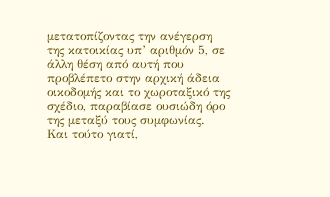μετατοπίζοντας την ανέγερση της κατοικίας υπ’ αριθμόν 5, σε άλλη θέση από αυτή που προβλέπετο στην αρχική άδεια οικοδομής και το χωροταξικό της σχέδιο, παραβίασε ουσιώδη όρο της μεταξύ τους συμφωνίας.
Και τούτο γιατί,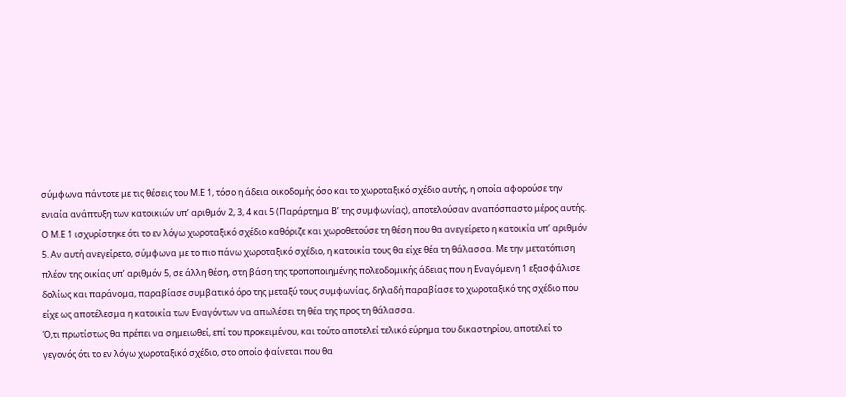σύμφωνα πάντοτε με τις θέσεις του Μ.Ε 1, τόσο η άδεια οικοδομής όσο και το χωροταξικό σχέδιο αυτής, η οποία αφορούσε την ενιαία ανάπτυξη των κατοικιών υπ’ αριθμόν 2, 3, 4 και 5 (Παράρτημα Β’ της συμφωνίας), αποτελούσαν αναπόσπαστο μέρος αυτής. Ο Μ.Ε 1 ισχυρίστηκε ότι το εν λόγω χωροταξικό σχέδιο καθόριζε και χωροθετούσε τη θέση που θα ανεγείρετο η κατοικία υπ’ αριθμόν 5. Αν αυτή ανεγείρετο, σύμφωνα με το πιο πάνω χωροταξικό σχέδιο, η κατοικία τους θα είχε θέα τη θάλασσα. Με την μετατόπιση πλέον της οικίας υπ’ αριθμόν 5, σε άλλη θέση, στη βάση της τροποποιημένης πολεοδομικής άδειας που η Εναγόμενη 1 εξασφάλισε δολίως και παράνομα, παραβίασε συμβατικό όρο της μεταξύ τους συμφωνίας, δηλαδή παραβίασε το χωροταξικό της σχέδιο που είχε ως αποτέλεσμα η κατοικία των Εναγόντων να απωλέσει τη θέα της προς τη θάλασσα.
Ό,τι πρωτίστως θα πρέπει να σημειωθεί, επί του προκειμένου, και τούτο αποτελεί τελικό εύρημα του δικαστηρίου, αποτελεί το γεγονός ότι το εν λόγω χωροταξικό σχέδιο, στο οποίο φαίνεται που θα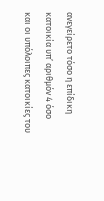ανεγείρετο τόσο η επίδικη κατοικία υπ’ αριθμόν 4 όσο και οι υπόλοιπες κατοικίες του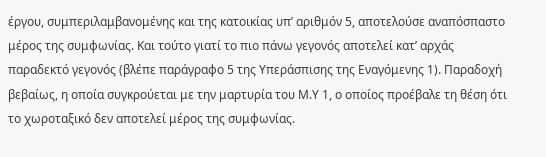έργου, συμπεριλαμβανομένης και της κατοικίας υπ’ αριθμόν 5, αποτελούσε αναπόσπαστο μέρος της συμφωνίας. Και τούτο γιατί το πιο πάνω γεγονός αποτελεί κατ’ αρχάς παραδεκτό γεγονός (βλέπε παράγραφο 5 της Υπεράσπισης της Εναγόμενης 1). Παραδοχή βεβαίως, η οποία συγκρούεται με την μαρτυρία του Μ.Υ 1, ο οποίος προέβαλε τη θέση ότι το χωροταξικό δεν αποτελεί μέρος της συμφωνίας.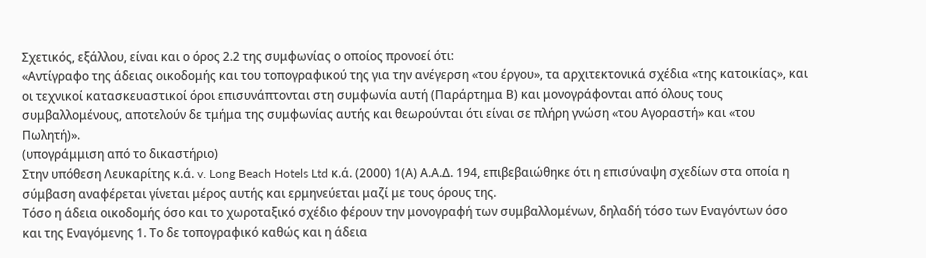Σχετικός, εξάλλου, είναι και ο όρος 2.2 της συμφωνίας ο οποίος προνοεί ότι:
«Αντίγραφο της άδειας οικοδομής και του τοπογραφικού της για την ανέγερση «του έργου», τα αρχιτεκτονικά σχέδια «της κατοικίας», και οι τεχνικοί κατασκευαστικοί όροι επισυνάπτονται στη συμφωνία αυτή (Παράρτημα Β) και μονογράφονται από όλους τους συμβαλλομένους, αποτελούν δε τμήμα της συμφωνίας αυτής και θεωρούνται ότι είναι σε πλήρη γνώση «του Αγοραστή» και «του Πωλητή)».
(υπογράμμιση από το δικαστήριο)
Στην υπόθεση Λευκαρίτης κ.ά. v. Long Beach Hotels Ltd κ.ά. (2000) 1(Α) Α.Α.Δ. 194, επιβεβαιώθηκε ότι η επισύναψη σχεδίων στα οποία η σύμβαση αναφέρεται γίνεται μέρος αυτής και ερμηνεύεται μαζί με τους όρους της.
Τόσο η άδεια οικοδομής όσο και το χωροταξικό σχέδιο φέρουν την μονογραφή των συμβαλλομένων, δηλαδή τόσο των Εναγόντων όσο και της Εναγόμενης 1. Το δε τοπογραφικό καθώς και η άδεια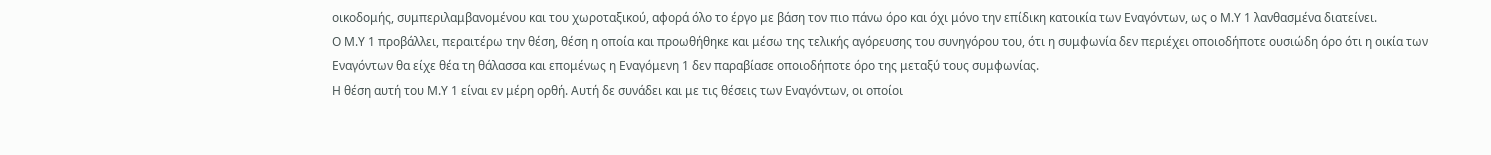οικοδομής, συμπεριλαμβανομένου και του χωροταξικού, αφορά όλο το έργο με βάση τον πιο πάνω όρο και όχι μόνο την επίδικη κατοικία των Εναγόντων, ως ο Μ.Υ 1 λανθασμένα διατείνει.
Ο Μ.Υ 1 προβάλλει, περαιτέρω την θέση, θέση η οποία και προωθήθηκε και μέσω της τελικής αγόρευσης του συνηγόρου του, ότι η συμφωνία δεν περιέχει οποιοδήποτε ουσιώδη όρο ότι η οικία των Εναγόντων θα είχε θέα τη θάλασσα και επομένως η Εναγόμενη 1 δεν παραβίασε οποιοδήποτε όρο της μεταξύ τους συμφωνίας.
Η θέση αυτή του Μ.Υ 1 είναι εν μέρη ορθή. Αυτή δε συνάδει και με τις θέσεις των Εναγόντων, οι οποίοι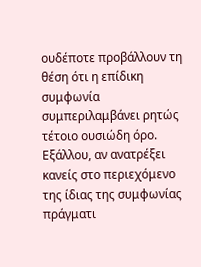ουδέποτε προβάλλουν τη θέση ότι η επίδικη συμφωνία συμπεριλαμβάνει ρητώς τέτοιο ουσιώδη όρο. Εξάλλου, αν ανατρέξει κανείς στο περιεχόμενο της ίδιας της συμφωνίας πράγματι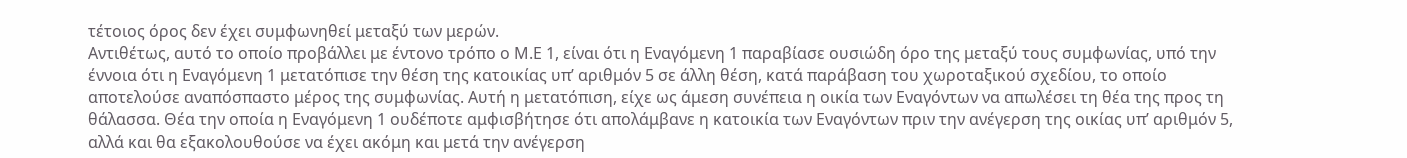τέτοιος όρος δεν έχει συμφωνηθεί μεταξύ των μερών.
Αντιθέτως, αυτό το οποίο προβάλλει με έντονο τρόπο ο Μ.Ε 1, είναι ότι η Εναγόμενη 1 παραβίασε ουσιώδη όρο της μεταξύ τους συμφωνίας, υπό την έννοια ότι η Εναγόμενη 1 μετατόπισε την θέση της κατοικίας υπ’ αριθμόν 5 σε άλλη θέση, κατά παράβαση του χωροταξικού σχεδίου, το οποίο αποτελούσε αναπόσπαστο μέρος της συμφωνίας. Αυτή η μετατόπιση, είχε ως άμεση συνέπεια η οικία των Εναγόντων να απωλέσει τη θέα της προς τη θάλασσα. Θέα την οποία η Εναγόμενη 1 ουδέποτε αμφισβήτησε ότι απολάμβανε η κατοικία των Εναγόντων πριν την ανέγερση της οικίας υπ’ αριθμόν 5, αλλά και θα εξακολουθούσε να έχει ακόμη και μετά την ανέγερση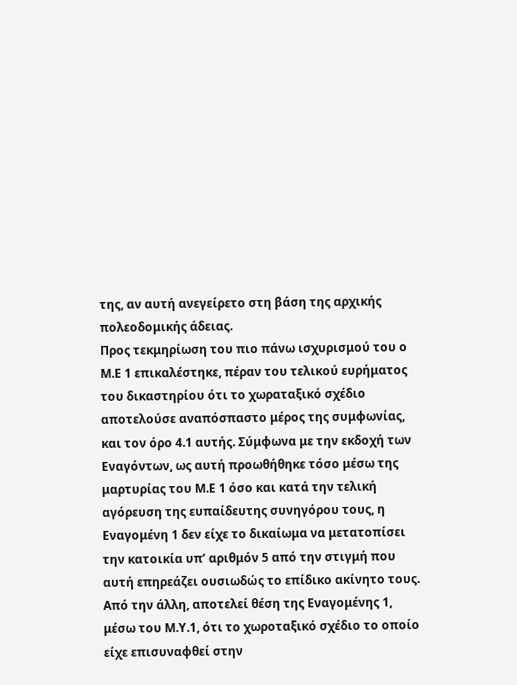της, αν αυτή ανεγείρετο στη βάση της αρχικής πολεοδομικής άδειας.
Προς τεκμηρίωση του πιο πάνω ισχυρισμού του ο Μ.Ε 1 επικαλέστηκε, πέραν του τελικού ευρήματος του δικαστηρίου ότι το χωραταξικό σχέδιο αποτελούσε αναπόσπαστο μέρος της συμφωνίας, και τον όρο 4.1 αυτής. Σύμφωνα με την εκδοχή των Εναγόντων, ως αυτή προωθήθηκε τόσο μέσω της μαρτυρίας του Μ.Ε 1 όσο και κατά την τελική αγόρευση της ευπαίδευτης συνηγόρου τους, η Εναγομένη 1 δεν είχε το δικαίωμα να μετατοπίσει την κατοικία υπ’ αριθμόν 5 από την στιγμή που αυτή επηρεάζει ουσιωδώς το επίδικο ακίνητο τους.
Από την άλλη, αποτελεί θέση της Εναγομένης 1, μέσω του Μ.Υ.1, ότι το χωροταξικό σχέδιο το οποίο είχε επισυναφθεί στην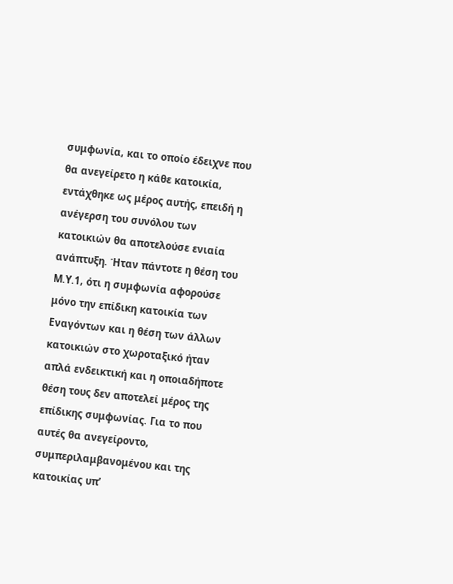συμφωνία, και το οποίο έδειχνε που θα ανεγείρετο η κάθε κατοικία, εντάχθηκε ως μέρος αυτής, επειδή η ανέγερση του συνόλου των κατοικιών θα αποτελούσε ενιαία ανάπτυξη. Ήταν πάντοτε η θέση του Μ.Υ.1, ότι η συμφωνία αφορούσε μόνο την επίδικη κατοικία των Εναγόντων και η θέση των άλλων κατοικιών στο χωροταξικό ήταν απλά ενδεικτική και η οποιαδήποτε θέση τους δεν αποτελεί μέρος της επίδικης συμφωνίας. Για το που αυτές θα ανεγείροντο, συμπεριλαμβανομένου και της κατοικίας υπ’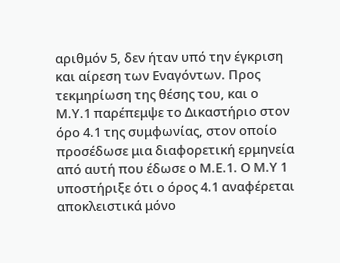αριθμόν 5, δεν ήταν υπό την έγκριση και αίρεση των Εναγόντων. Προς τεκμηρίωση της θέσης του, και ο Μ.Υ.1 παρέπεμψε το Δικαστήριο στον όρο 4.1 της συμφωνίας, στον οποίο προσέδωσε μια διαφορετική ερμηνεία από αυτή που έδωσε ο Μ.Ε.1. Ο Μ.Υ 1 υποστήριξε ότι ο όρος 4.1 αναφέρεται αποκλειστικά μόνο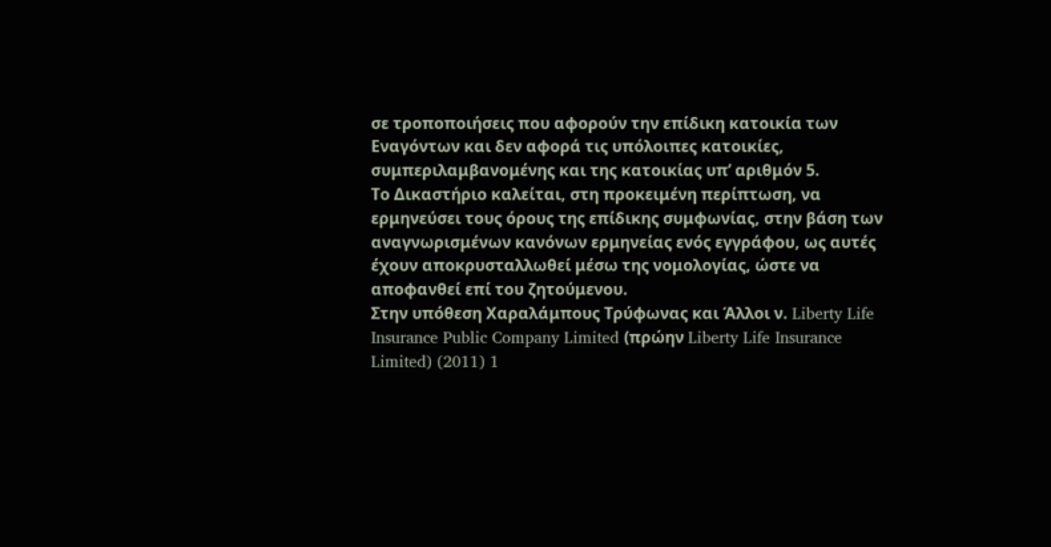σε τροποποιήσεις που αφορούν την επίδικη κατοικία των Εναγόντων και δεν αφορά τις υπόλοιπες κατοικίες, συμπεριλαμβανομένης και της κατοικίας υπ’ αριθμόν 5.
Το Δικαστήριο καλείται, στη προκειμένη περίπτωση, να ερμηνεύσει τους όρους της επίδικης συμφωνίας, στην βάση των αναγνωρισμένων κανόνων ερμηνείας ενός εγγράφου, ως αυτές έχουν αποκρυσταλλωθεί μέσω της νομολογίας, ώστε να αποφανθεί επί του ζητούμενου.
Στην υπόθεση Χαραλάμπους Τρύφωνας και Άλλοι ν. Liberty Life Insurance Public Company Limited (πρώην Liberty Life Insurance Limited) (2011) 1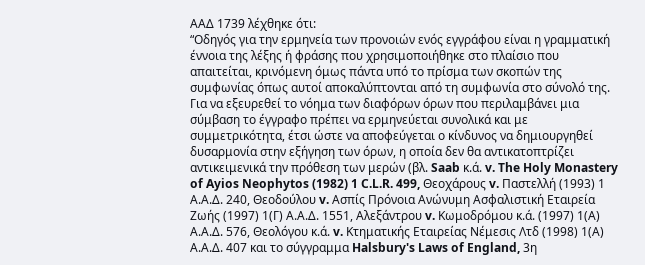ΑΑΔ 1739 λέχθηκε ότι:
“Οδηγός για την ερμηνεία των προνοιών ενός εγγράφου είναι η γραμματική έννοια της λέξης ή φράσης που χρησιμοποιήθηκε στο πλαίσιο που απαιτείται, κρινόμενη όμως πάντα υπό το πρίσμα των σκοπών της συμφωνίας όπως αυτοί αποκαλύπτονται από τη συμφωνία στο σύνολό της. Για να εξευρεθεί το νόημα των διαφόρων όρων που περιλαμβάνει μια σύμβαση το έγγραφο πρέπει να ερμηνεύεται συνολικά και με συμμετρικότητα, έτσι ώστε να αποφεύγεται ο κίνδυνος να δημιουργηθεί δυσαρμονία στην εξήγηση των όρων, η οποία δεν θα αντικατοπτρίζει αντικειμενικά την πρόθεση των μερών (βλ. Saab κ.ά. v. The Holy Monastery of Ayios Neophytos (1982) 1 C.L.R. 499, Θεοχάρους v. Παστελλή (1993) 1 Α.Α.Δ. 240, Θεοδούλου v. Ασπίς Πρόνοια Ανώνυμη Ασφαλιστική Εταιρεία Zωής (1997) 1(Γ) Α.Α.Δ. 1551, Αλεξάντρου v. Κωμοδρόμου κ.ά. (1997) 1(Α) Α.Α.Δ. 576, Θεολόγου κ.ά. v. Κτηματικής Εταιρείας Νέμεσις Λτδ (1998) 1(Α) Α.Α.Δ. 407 και το σύγγραμμα Halsbury's Laws of England, 3η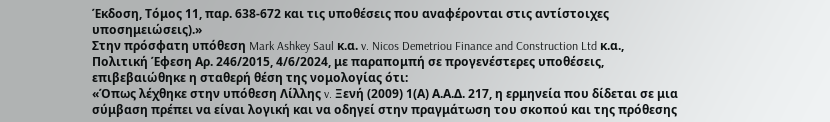Έκδοση, Τόμος 11, παρ. 638-672 και τις υποθέσεις που αναφέρονται στις αντίστοιχες υποσημειώσεις).»
Στην πρόσφατη υπόθεση Mark Ashkey Saul κ.α. v. Nicos Demetriou Finance and Construction Ltd κ.α., Πολιτική Έφεση Αρ. 246/2015, 4/6/2024, με παραπομπή σε προγενέστερες υποθέσεις, επιβεβαιώθηκε η σταθερή θέση της νομολογίας ότι:
«Όπως λέχθηκε στην υπόθεση Λίλλης v. Ξενή (2009) 1(Α) Α.Α.Δ. 217, η ερμηνεία που δίδεται σε μια σύμβαση πρέπει να είναι λογική και να οδηγεί στην πραγμάτωση του σκοπού και της πρόθεσης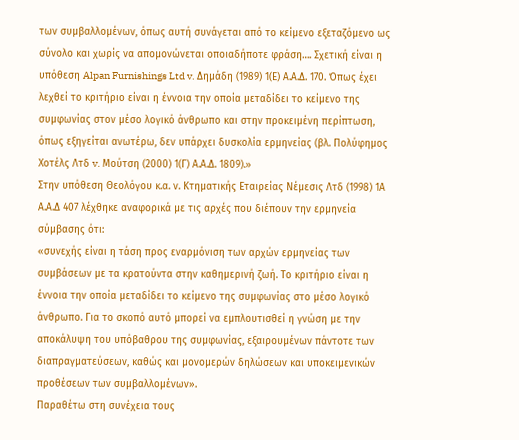των συμβαλλομένων, όπως αυτή συνάγεται από το κείμενο εξεταζόμενο ως σύνολο και χωρίς να απομονώνεται οποιαδήποτε φράση…. Σχετική είναι η υπόθεση Alpan Furnishings Ltd v. Δημάδη (1989) 1(Ε) Α.Α.Δ. 170. Όπως έχει λεχθεί το κριτήριο είναι η έννοια την οποία μεταδίδει το κείμενο της συμφωνίας στον μέσο λογικό άνθρωπο και στην προκειμένη περίπτωση, όπως εξηγείται ανωτέρω, δεν υπάρχει δυσκολία ερμηνείας (βλ. Πολύφημος Χοτέλς Λτδ v. Μούτση (2000) 1(Γ) Α.Α.Δ. 1809).»
Στην υπόθεση Θεολόγου κ.α. ν. Κτηματικής Εταιρείας Νέμεσις Λτδ (1998) 1Α Α.Α.Δ 407 λέχθηκε αναφορικά με τις αρχές που διέπουν την ερμηνεία σύμβασης ότι:
«συνεχής είναι η τάση προς εναρμόνιση των αρχών ερμηνείας των συμβάσεων με τα κρατούντα στην καθημερινή ζωή. Το κριτήριο είναι η έννοια την οποία μεταδίδει το κείμενο της συμφωνίας στο μέσο λογικό άνθρωπο. Για το σκοπό αυτό μπορεί να εμπλουτισθεί η γνώση με την αποκάλυψη του υπόβαθρου της συμφωνίας, εξαιρουμένων πάντοτε των διαπραγματεύσεων, καθώς και μονομερών δηλώσεων και υποκειμενικών προθέσεων των συμβαλλομένων».
Παραθέτω στη συνέχεια τους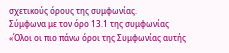σχετικούς όρους της συμφωνίας.
Σύμφωνα με τον όρο 13.1 της συμφωνίας
«Όλοι οι πιο πάνω όροι της Συμφωνίας αυτής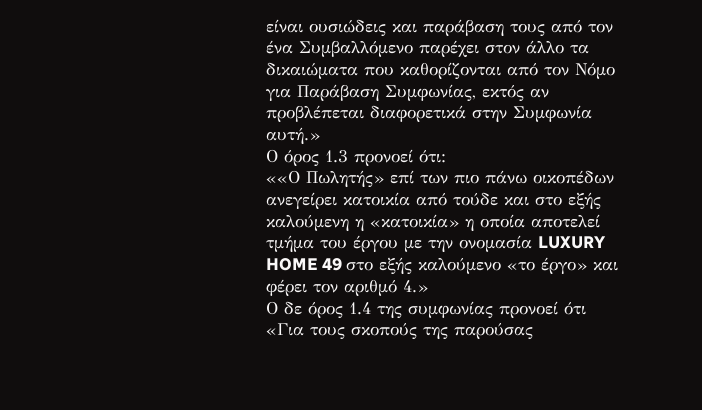είναι ουσιώδεις και παράβαση τους από τον ένα Συμβαλλόμενο παρέχει στον άλλο τα δικαιώματα που καθορίζονται από τον Νόμο για Παράβαση Συμφωνίας, εκτός αν προβλέπεται διαφορετικά στην Συμφωνία αυτή.»
Ο όρος 1.3 προνοεί ότι:
««Ο Πωλητής» επί των πιο πάνω οικοπέδων ανεγείρει κατοικία από τούδε και στο εξής καλούμενη η «κατοικία» η οποία αποτελεί τμήμα του έργου με την ονομασία LUXURY HOME 49 στο εξής καλούμενο «το έργο» και φέρει τον αριθμό 4.»
Ο δε όρος 1.4 της συμφωνίας προνοεί ότι
«Για τους σκοπούς της παρούσας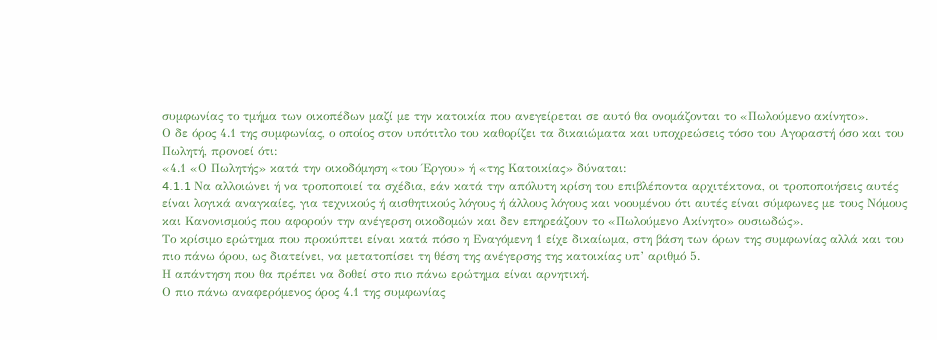συμφωνίας το τμήμα των οικοπέδων μαζί με την κατοικία που ανεγείρεται σε αυτό θα ονομάζονται το «Πωλούμενο ακίνητο».
Ο δε όρος 4.1 της συμφωνίας, ο οποίος στον υπότιτλο του καθορίζει τα δικαιώματα και υποχρεώσεις τόσο του Αγοραστή όσο και του Πωλητή, προνοεί ότι:
«4.1 «Ο Πωλητής» κατά την οικοδόμηση «του Έργου» ή «της Κατοικίας» δύναται:
4.1.1 Nα αλλοιώνει ή να τροποποιεί τα σχέδια, εάν κατά την απόλυτη κρίση του επιβλέποντα αρχιτέκτονα, οι τροποποιήσεις αυτές είναι λογικά αναγκαίες, για τεχνικούς ή αισθητικούς λόγους ή άλλους λόγους και νοουμένου ότι αυτές είναι σύμφωνες με τους Νόμους και Κανονισμούς που αφορούν την ανέγερση οικοδομών και δεν επηρεάζουν το «Πωλούμενο Ακίνητο» ουσιωδώς».
Το κρίσιμο ερώτημα που προκύπτει είναι κατά πόσο η Εναγόμενη 1 είχε δικαίωμα, στη βάση των όρων της συμφωνίας αλλά και του πιο πάνω όρου, ως διατείνει, να μετατοπίσει τη θέση της ανέγερσης της κατοικίας υπ’ αριθμό 5.
Η απάντηση που θα πρέπει να δοθεί στο πιο πάνω ερώτημα είναι αρνητική.
Ο πιο πάνω αναφερόμενος όρος 4.1 της συμφωνίας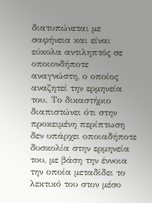διατυπώνεται με σαφήνεια και είναι εύκολα αντιληπτός σε οποιονδήποτε αναγνώστη, ο οποίος αναζητεί την ερμηνεία του. Το δικαστήριο διαπιστώνει ότι στην προκειμένη περίπτωση δεν υπάρχει οποιαδήποτε δυσκολία στην ερμηνεία του, με βάση την έννοια την οποία μεταδίδει το λεκτικό του στον μέσο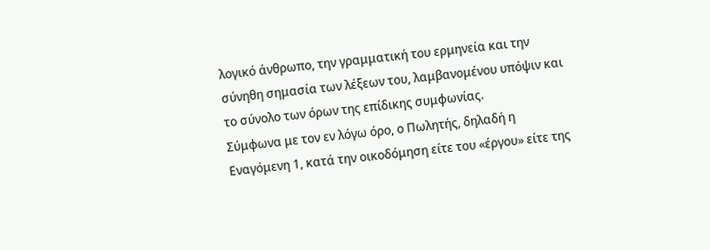λογικό άνθρωπο, την γραμματική του ερμηνεία και την σύνηθη σημασία των λέξεων του, λαμβανομένου υπόψιν και το σύνολο των όρων της επίδικης συμφωνίας.
Σύμφωνα με τον εν λόγω όρο, ο Πωλητής, δηλαδή η Εναγόμενη 1, κατά την οικοδόμηση είτε του «έργου» είτε της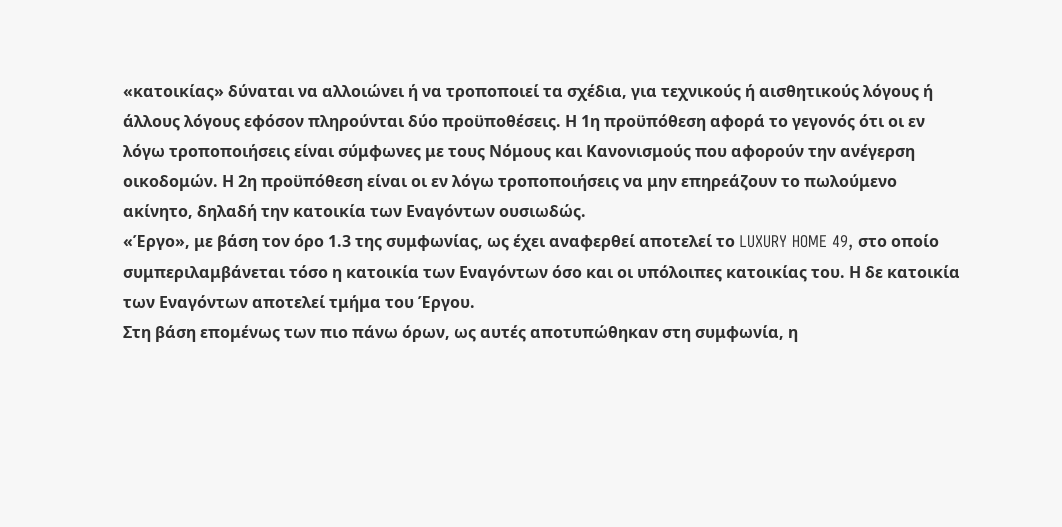«κατοικίας» δύναται να αλλοιώνει ή να τροποποιεί τα σχέδια, για τεχνικούς ή αισθητικούς λόγους ή άλλους λόγους εφόσον πληρούνται δύο προϋποθέσεις. Η 1η προϋπόθεση αφορά το γεγονός ότι οι εν λόγω τροποποιήσεις είναι σύμφωνες με τους Νόμους και Κανονισμούς που αφορούν την ανέγερση οικοδομών. Η 2η προϋπόθεση είναι οι εν λόγω τροποποιήσεις να μην επηρεάζουν το πωλούμενο ακίνητο, δηλαδή την κατοικία των Εναγόντων ουσιωδώς.
«Έργο», με βάση τον όρο 1.3 της συμφωνίας, ως έχει αναφερθεί αποτελεί το LUXURY HOME 49, στο οποίο συμπεριλαμβάνεται τόσο η κατοικία των Εναγόντων όσο και οι υπόλοιπες κατοικίας του. Η δε κατοικία των Εναγόντων αποτελεί τμήμα του Έργου.
Στη βάση επομένως των πιο πάνω όρων, ως αυτές αποτυπώθηκαν στη συμφωνία, η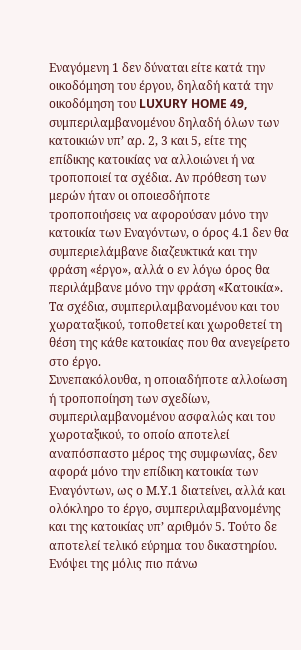Εναγόμενη 1 δεν δύναται είτε κατά την οικοδόμηση του έργου, δηλαδή κατά την οικοδόμηση του LUXURY HOME 49, συμπεριλαμβανομένου δηλαδή όλων των κατοικιών υπ’ αρ. 2, 3 και 5, είτε της επίδικης κατοικίας να αλλοιώνει ή να τροποποιεί τα σχέδια. Αν πρόθεση των μερών ήταν οι οποιεσδήποτε τροποποιήσεις να αφορούσαν μόνο την κατοικία των Εναγόντων, ο όρος 4.1 δεν θα συμπεριελάμβανε διαζευκτικά και την φράση «έργο», αλλά ο εν λόγω όρος θα περιλάμβανε μόνο την φράση «Κατοικία».
Τα σχέδια, συμπεριλαμβανομένου και του χωραταξικού, τοποθετεί και χωροθετεί τη θέση της κάθε κατοικίας που θα ανεγείρετο στο έργο.
Συνεπακόλουθα, η οποιαδήποτε αλλοίωση ή τροποποίηση των σχεδίων, συμπεριλαμβανομένου ασφαλώς και του χωροταξικού, το οποίο αποτελεί αναπόσπαστο μέρος της συμφωνίας, δεν αφορά μόνο την επίδικη κατοικία των Εναγόντων, ως ο Μ.Υ.1 διατείνει, αλλά και ολόκληρο το έργο, συμπεριλαμβανομένης και της κατοικίας υπ’ αριθμόν 5. Τούτο δε αποτελεί τελικό εύρημα του δικαστηρίου.
Ενόψει της μόλις πιο πάνω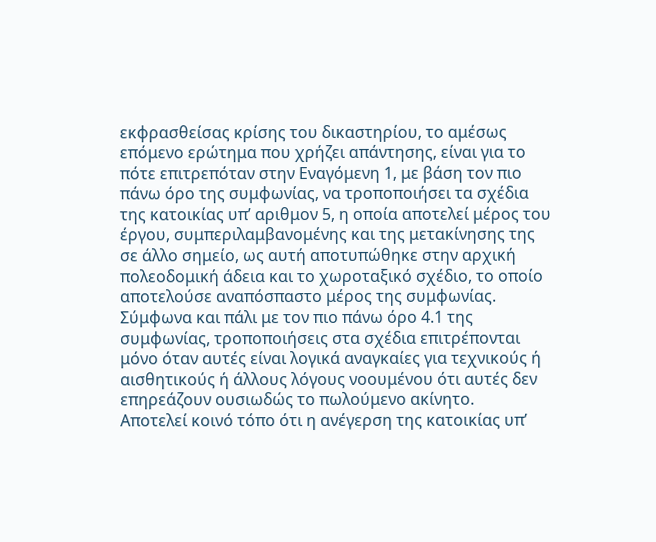εκφρασθείσας κρίσης του δικαστηρίου, το αμέσως επόμενο ερώτημα που χρήζει απάντησης, είναι για το πότε επιτρεπόταν στην Εναγόμενη 1, με βάση τον πιο πάνω όρο της συμφωνίας, να τροποποιήσει τα σχέδια της κατοικίας υπ’ αριθμον 5, η οποία αποτελεί μέρος του έργου, συμπεριλαμβανομένης και της μετακίνησης της σε άλλο σημείο, ως αυτή αποτυπώθηκε στην αρχική πολεοδομική άδεια και το χωροταξικό σχέδιο, το οποίο αποτελούσε αναπόσπαστο μέρος της συμφωνίας.
Σύμφωνα και πάλι με τον πιο πάνω όρο 4.1 της συμφωνίας, τροποποιήσεις στα σχέδια επιτρέπονται μόνο όταν αυτές είναι λογικά αναγκαίες για τεχνικούς ή αισθητικούς ή άλλους λόγους νοουμένου ότι αυτές δεν επηρεάζουν ουσιωδώς το πωλούμενο ακίνητο.
Αποτελεί κοινό τόπο ότι η ανέγερση της κατοικίας υπ’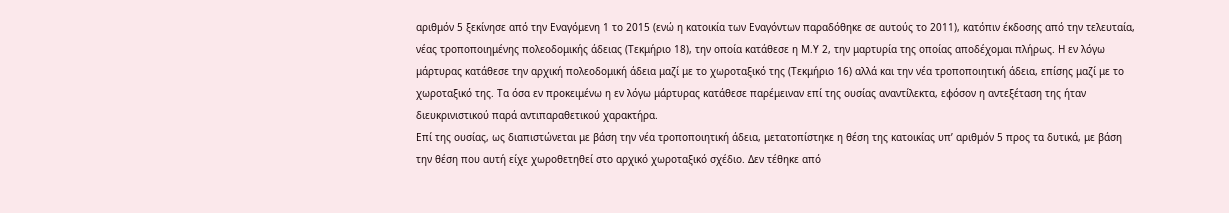αριθμόν 5 ξεκίνησε από την Εναγόμενη 1 το 2015 (ενώ η κατοικία των Εναγόντων παραδόθηκε σε αυτούς το 2011), κατόπιν έκδοσης από την τελευταία, νέας τροποποιημένης πολεοδομικής άδειας (Τεκμήριο 18), την οποία κατάθεσε η Μ.Υ 2, την μαρτυρία της οποίας αποδέχομαι πλήρως. Η εν λόγω μάρτυρας κατάθεσε την αρχική πολεοδομική άδεια μαζί με το χωροταξικό της (Τεκμήριο 16) αλλά και την νέα τροποποιητική άδεια, επίσης μαζί με το χωροταξικό της. Τα όσα εν προκειμένω η εν λόγω μάρτυρας κατάθεσε παρέμειναν επί της ουσίας αναντίλεκτα, εφόσον η αντεξέταση της ήταν διευκρινιστικού παρά αντιπαραθετικού χαρακτήρα.
Επί της ουσίας, ως διαπιστώνεται με βάση την νέα τροποποιητική άδεια, μετατοπίστηκε η θέση της κατοικίας υπ’ αριθμόν 5 προς τα δυτικά, με βάση την θέση που αυτή είχε χωροθετηθεί στο αρχικό χωροταξικό σχέδιο. Δεν τέθηκε από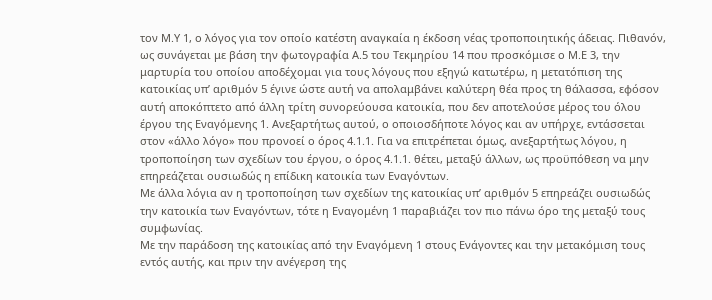τον Μ.Υ 1, ο λόγος για τον οποίο κατέστη αναγκαία η έκδοση νέας τροποποιητικής άδειας. Πιθανόν, ως συνάγεται με βάση την φωτογραφία Α.5 του Τεκμηρίου 14 που προσκόμισε ο Μ.Ε 3, την μαρτυρία του οποίου αποδέχομαι για τους λόγους που εξηγώ κατωτέρω, η μετατόπιση της κατοικίας υπ’ αριθμόν 5 έγινε ώστε αυτή να απολαμβάνει καλύτερη θέα προς τη θάλασσα, εφόσον αυτή αποκόπτετο από άλλη τρίτη συνορεύουσα κατοικία, που δεν αποτελούσε μέρος του όλου έργου της Εναγόμενης 1. Ανεξαρτήτως αυτού, ο οποιοσδήποτε λόγος και αν υπήρχε, εντάσσεται στον «άλλο λόγο» που προνοεί ο όρος 4.1.1. Για να επιτρέπεται όμως, ανεξαρτήτως λόγου, η τροποποίηση των σχεδίων του έργου, ο όρος 4.1.1. θέτει, μεταξύ άλλων, ως προϋπόθεση να μην επηρεάζεται ουσιωδώς η επίδικη κατοικία των Εναγόντων.
Με άλλα λόγια αν η τροποποίηση των σχεδίων της κατοικίας υπ’ αριθμόν 5 επηρεάζει ουσιωδώς την κατοικία των Εναγόντων, τότε η Εναγομένη 1 παραβιάζει τον πιο πάνω όρο της μεταξύ τους συμφωνίας.
Με την παράδοση της κατοικίας από την Εναγόμενη 1 στους Ενάγοντες και την μετακόμιση τους εντός αυτής, και πριν την ανέγερση της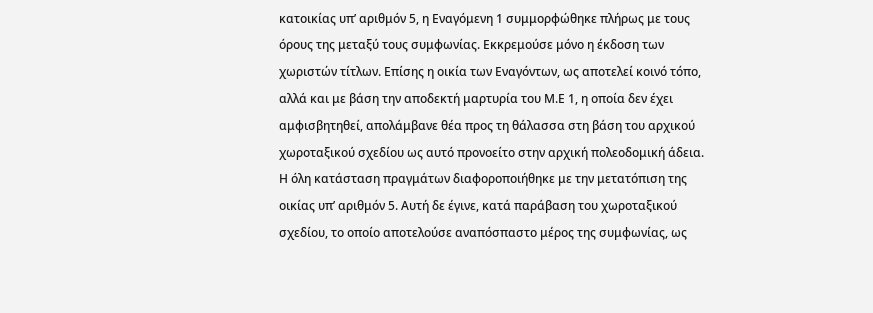κατοικίας υπ’ αριθμόν 5, η Εναγόμενη 1 συμμορφώθηκε πλήρως με τους όρους της μεταξύ τους συμφωνίας. Εκκρεμούσε μόνο η έκδοση των χωριστών τίτλων. Επίσης η οικία των Εναγόντων, ως αποτελεί κοινό τόπο, αλλά και με βάση την αποδεκτή μαρτυρία του Μ.Ε 1, η οποία δεν έχει αμφισβητηθεί, απολάμβανε θέα προς τη θάλασσα στη βάση του αρχικού χωροταξικού σχεδίου ως αυτό προνοείτο στην αρχική πολεοδομική άδεια.
Η όλη κατάσταση πραγμάτων διαφοροποιήθηκε με την μετατόπιση της οικίας υπ’ αριθμόν 5. Αυτή δε έγινε, κατά παράβαση του χωροταξικού σχεδίου, το οποίο αποτελούσε αναπόσπαστο μέρος της συμφωνίας, ως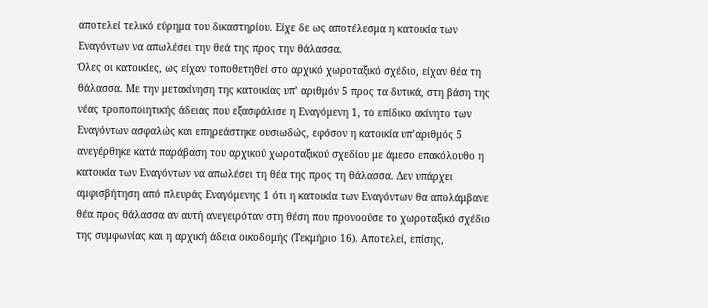αποτελεί τελικό εύρημα του δικαστηρίου. Είχε δε ως αποτέλεσμα η κατοικία των Εναγόντων να απωλέσει την θεά της προς την θάλασσα.
Όλες οι κατοικίες, ως είχαν τοποθετηθεί στο αρχικό χωροταξικό σχέδιο, είχαν θέα τη θάλασσα. Με την μετακίνηση της κατοικίας υπ’ αριθμόν 5 προς τα δυτικά, στη βάση της νέας τροποποιητικής άδειας που εξασφάλισε η Εναγόμενη 1, το επίδικο ακίνητο των Εναγόντων ασφαλώς και επηρεάστηκε ουσιωδώς, εφόσον η κατοικία υπ’αριθμός 5 ανεγέρθηκε κατά παράβαση του αρχικού χωροταξικού σχεδίου με άμεσο επακόλουθο η κατοικία των Εναγόντων να απωλέσει τη θέα της προς τη θάλασσα. Δεν υπάρχει αμφισβήτηση από πλευράς Εναγόμενης 1 ότι η κατοικία των Εναγόντων θα απολάμβανε θέα προς θάλασσα αν αυτή ανεγειρόταν στη θέση που προνοούσε το χωροταξικό σχέδιο της συμφωνίας και η αρχική άδεια οικοδομής (Τεκμήριο 16). Αποτελεί, επίσης,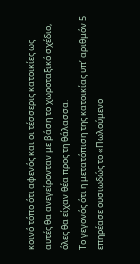κοινό τόπο ότι αφενός και οι τέσσερις κατοικίες ως αυτές θα ανεγείρονταν με βάση το χωροταξικό σχέδιο, όλες θα είχαν θέα προς τη θάλασσα.
Το γεγονός ότι η μετατόπιση της κατοικίας υπ’ αριθμόν 5 επηρέασε ουσιωδώς το «Πωλούμενο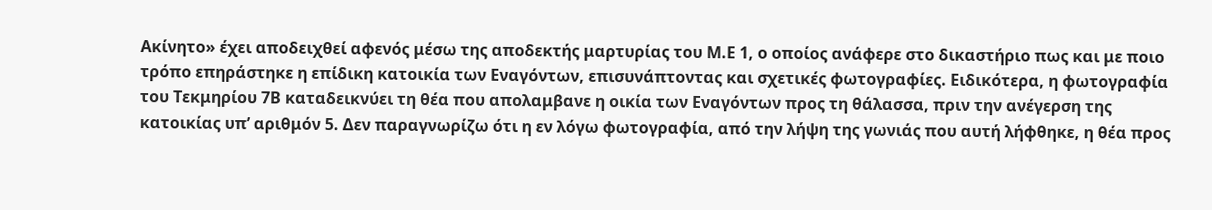Ακίνητο» έχει αποδειχθεί αφενός μέσω της αποδεκτής μαρτυρίας του Μ.Ε 1, ο οποίος ανάφερε στο δικαστήριο πως και με ποιο τρόπο επηράστηκε η επίδικη κατοικία των Εναγόντων, επισυνάπτοντας και σχετικές φωτογραφίες. Ειδικότερα, η φωτογραφία του Τεκμηρίου 7Β καταδεικνύει τη θέα που απολαμβανε η οικία των Εναγόντων προς τη θάλασσα, πριν την ανέγερση της κατοικίας υπ’ αριθμόν 5. Δεν παραγνωρίζω ότι η εν λόγω φωτογραφία, από την λήψη της γωνιάς που αυτή λήφθηκε, η θέα προς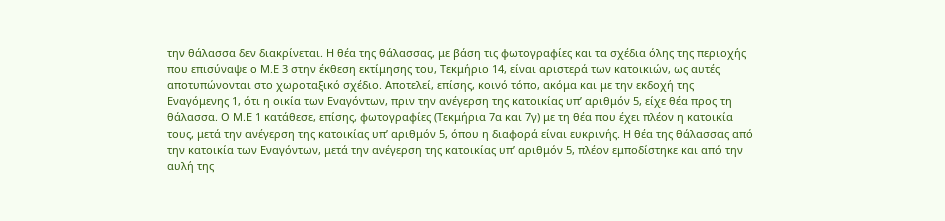την θάλασσα δεν διακρίνεται. Η θέα της θάλασσας, με βάση τις φωτογραφίες και τα σχέδια όλης της περιοχής που επισύναψε ο Μ.Ε 3 στην έκθεση εκτίμησης του, Τεκμήριο 14, είναι αριστερά των κατοικιών, ως αυτές αποτυπώνονται στο χωροταξικό σχέδιο. Αποτελεί, επίσης, κοινό τόπο, ακόμα και με την εκδοχή της Εναγόμενης 1, ότι η οικία των Εναγόντων, πριν την ανέγερση της κατοικίας υπ’ αριθμόν 5, είχε θέα προς τη θάλασσα. Ο Μ.Ε 1 κατάθεσε, επίσης, φωτογραφίες (Τεκμήρια 7α και 7γ) με τη θέα που έχει πλέον η κατοικία τους, μετά την ανέγερση της κατοικίας υπ’ αριθμόν 5, όπου η διαφορά είναι ευκρινής. Η θέα της θάλασσας από την κατοικία των Εναγόντων, μετά την ανέγερση της κατοικίας υπ’ αριθμόν 5, πλέον εμποδίστηκε και από την αυλή της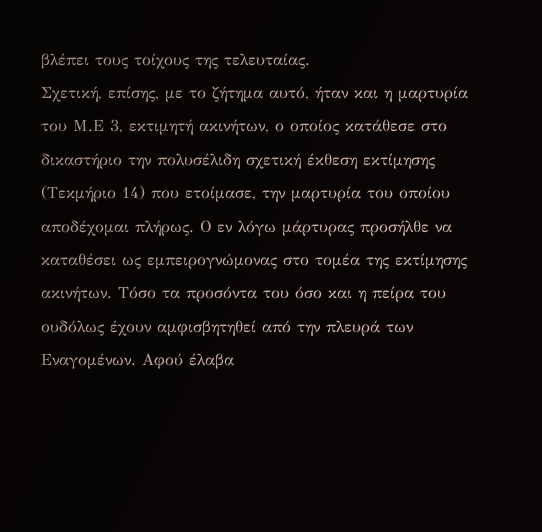βλέπει τους τοίχους της τελευταίας.
Σχετική, επίσης, με το ζήτημα αυτό, ήταν και η μαρτυρία του Μ.Ε 3, εκτιμητή ακινήτων, ο οποίος κατάθεσε στο δικαστήριο την πολυσέλιδη σχετική έκθεση εκτίμησης (Τεκμήριο 14) που ετοίμασε, την μαρτυρία του οποίου αποδέχομαι πλήρως. Ο εν λόγω μάρτυρας προσήλθε να καταθέσει ως εμπειρογνώμονας στο τομέα της εκτίμησης ακινήτων. Τόσο τα προσόντα του όσο και η πείρα του ουδόλως έχουν αμφισβητηθεί από την πλευρά των Εναγομένων. Αφού έλαβα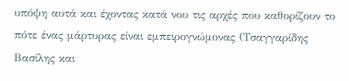υπόψη αυτά και έχοντας κατά νου τις αρχές που καθορίζουν το πότε ένας μάρτυρας είναι εμπειρογνώμονας (Τσαγγαρίδης Βασίλης και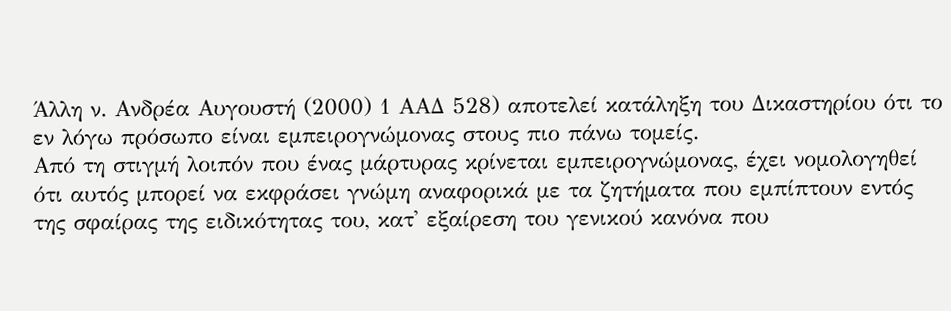Άλλη ν. Ανδρέα Αυγουστή (2000) 1 ΑΑΔ 528) αποτελεί κατάληξη του Δικαστηρίου ότι το εν λόγω πρόσωπο είναι εμπειρογνώμονας στους πιο πάνω τομείς.
Από τη στιγμή λοιπόν που ένας μάρτυρας κρίνεται εμπειρογνώμονας, έχει νομολογηθεί ότι αυτός μπορεί να εκφράσει γνώμη αναφορικά με τα ζητήματα που εμπίπτουν εντός της σφαίρας της ειδικότητας του, κατ' εξαίρεση του γενικού κανόνα που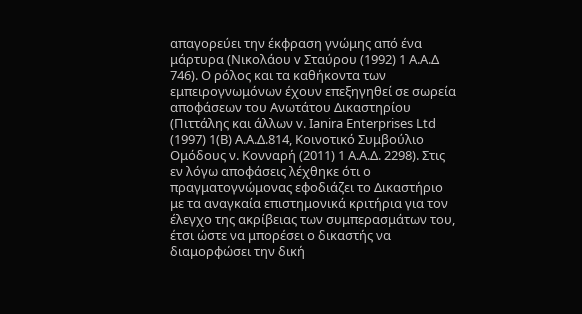απαγορεύει την έκφραση γνώμης από ένα μάρτυρα (Νικολάου v Σταύρου (1992) 1 Α.Α.Δ 746). Ο ρόλος και τα καθήκοντα των εμπειρογνωμόνων έχουν επεξηγηθεί σε σωρεία αποφάσεων του Ανωτάτου Δικαστηρίου (Πιττάλης και άλλων v. Ianira Εnterprises Ltd (1997) 1(B) A.A.Δ.814, Κοινοτικό Συμβούλιο Ομόδους ν. Κονναρή (2011) 1 Α.Α.Δ. 2298). Στις εν λόγω αποφάσεις λέχθηκε ότι ο πραγματογνώμονας εφοδιάζει το Δικαστήριο με τα αναγκαία επιστημονικά κριτήρια για τον έλεγχο της ακρίβειας των συμπερασμάτων του, έτσι ώστε να μπορέσει ο δικαστής να διαμορφώσει την δική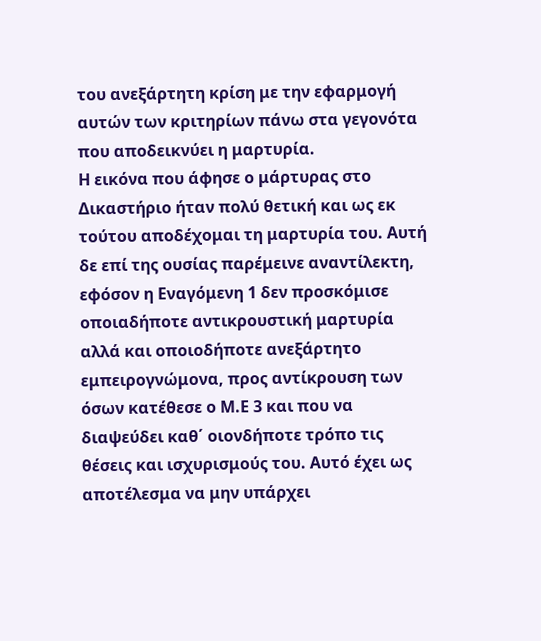του ανεξάρτητη κρίση με την εφαρμογή αυτών των κριτηρίων πάνω στα γεγονότα που αποδεικνύει η μαρτυρία.
Η εικόνα που άφησε ο μάρτυρας στο Δικαστήριο ήταν πολύ θετική και ως εκ τούτου αποδέχομαι τη μαρτυρία του. Αυτή δε επί της ουσίας παρέμεινε αναντίλεκτη, εφόσον η Εναγόμενη 1 δεν προσκόμισε οποιαδήποτε αντικρουστική μαρτυρία αλλά και οποιοδήποτε ανεξάρτητο εμπειρογνώμονα, προς αντίκρουση των όσων κατέθεσε ο Μ.Ε 3 και που να διαψεύδει καθ΄ οιονδήποτε τρόπο τις θέσεις και ισχυρισμούς του. Αυτό έχει ως αποτέλεσμα να μην υπάρχει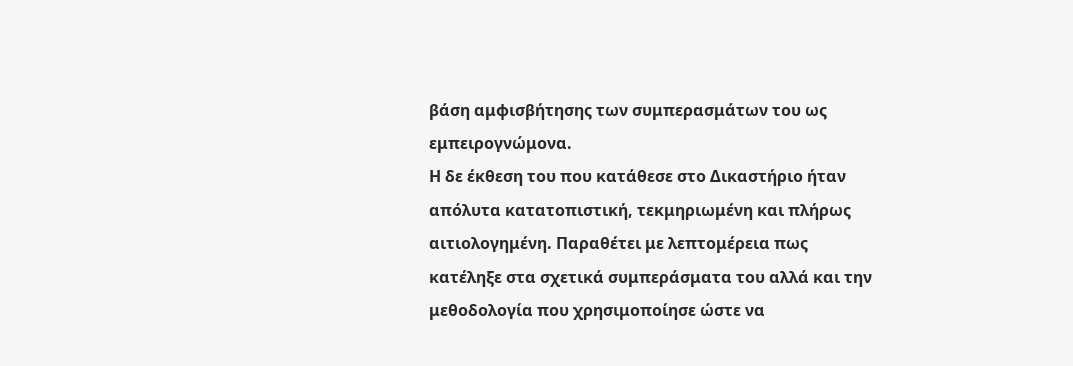βάση αμφισβήτησης των συμπερασμάτων του ως εμπειρογνώμονα.
Η δε έκθεση του που κατάθεσε στο Δικαστήριο ήταν απόλυτα κατατοπιστική, τεκμηριωμένη και πλήρως αιτιολογημένη. Παραθέτει με λεπτομέρεια πως κατέληξε στα σχετικά συμπεράσματα του αλλά και την μεθοδολογία που χρησιμοποίησε ώστε να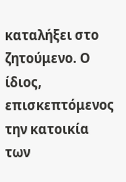καταλήξει στο ζητούμενο. Ο ίδιος, επισκεπτόμενος την κατοικία των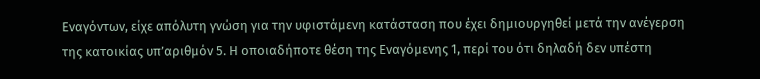Εναγόντων, είχε απόλυτη γνώση για την υφιστάμενη κατάσταση που έχει δημιουργηθεί μετά την ανέγερση της κατοικίας υπ’αριθμόν 5. Η οποιαδήποτε θέση της Εναγόμενης 1, περί του ότι δηλαδή δεν υπέστη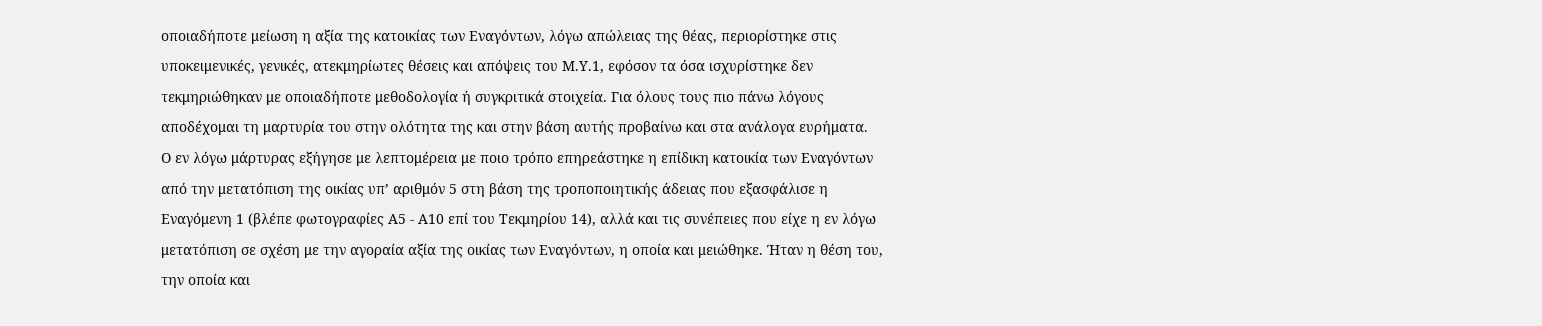οποιαδήποτε μείωση η αξία της κατοικίας των Εναγόντων, λόγω απώλειας της θέας, περιορίστηκε στις υποκειμενικές, γενικές, ατεκμηρίωτες θέσεις και απόψεις του Μ.Υ.1, εφόσον τα όσα ισχυρίστηκε δεν τεκμηριώθηκαν με οποιαδήποτε μεθοδολογία ή συγκριτικά στοιχεία. Για όλους τους πιο πάνω λόγους αποδέχομαι τη μαρτυρία του στην ολότητα της και στην βάση αυτής προβαίνω και στα ανάλογα ευρήματα.
Ο εν λόγω μάρτυρας εξήγησε με λεπτομέρεια με ποιο τρόπο επηρεάστηκε η επίδικη κατοικία των Εναγόντων από την μετατόπιση της οικίας υπ’ αριθμόν 5 στη βάση της τροποποιητικής άδειας που εξασφάλισε η Εναγόμενη 1 (βλέπε φωτογραφίες Α5 - Α10 επί του Τεκμηρίου 14), αλλά και τις συνέπειες που είχε η εν λόγω μετατόπιση σε σχέση με την αγοραία αξία της οικίας των Εναγόντων, η οποία και μειώθηκε. Ήταν η θέση του, την οποία και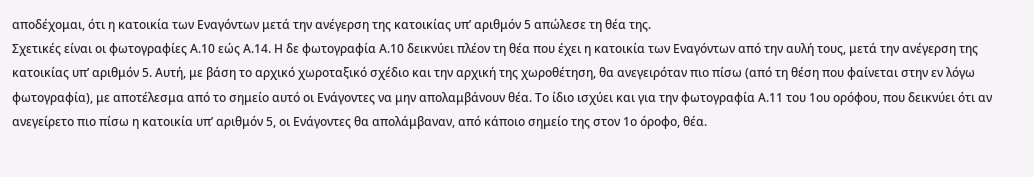αποδέχομαι, ότι η κατοικία των Εναγόντων μετά την ανέγερση της κατοικίας υπ’ αριθμόν 5 απώλεσε τη θέα της.
Σχετικές είναι οι φωτογραφίες Α.10 εώς Α.14. Η δε φωτογραφία Α.10 δεικνύει πλέον τη θέα που έχει η κατοικία των Εναγόντων από την αυλή τους, μετά την ανέγερση της κατοικίας υπ’ αριθμόν 5. Αυτή, με βάση το αρχικό χωροταξικό σχέδιο και την αρχική της χωροθέτηση, θα ανεγειρόταν πιο πίσω (από τη θέση που φαίνεται στην εν λόγω φωτογραφία), με αποτέλεσμα από το σημείο αυτό οι Ενάγοντες να μην απολαμβάνουν θέα. Το ίδιο ισχύει και για την φωτογραφία Α.11 του 1ου ορόφου, που δεικνύει ότι αν ανεγείρετο πιο πίσω η κατοικία υπ’ αριθμόν 5, οι Ενάγοντες θα απολάμβαναν, από κάποιο σημείο της στον 1ο όροφο, θέα.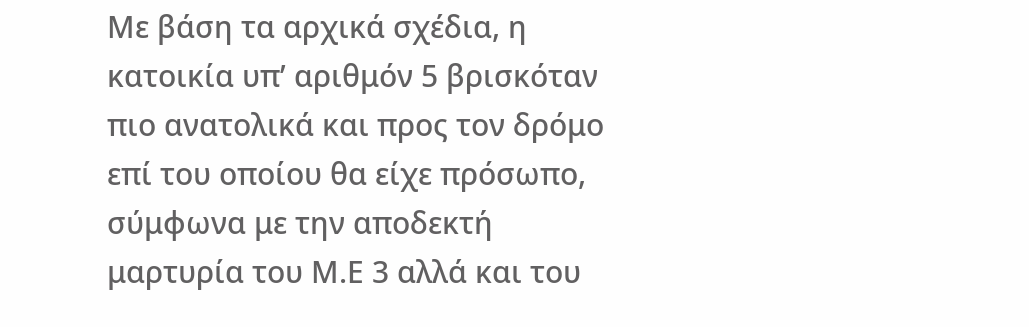Με βάση τα αρχικά σχέδια, η κατοικία υπ’ αριθμόν 5 βρισκόταν πιο ανατολικά και προς τον δρόμο επί του οποίου θα είχε πρόσωπο, σύμφωνα με την αποδεκτή μαρτυρία του Μ.Ε 3 αλλά και του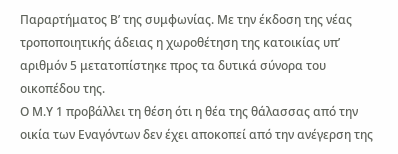Παραρτήματος Β’ της συμφωνίας. Με την έκδοση της νέας τροποποιητικής άδειας η χωροθέτηση της κατοικίας υπ’ αριθμόν 5 μετατοπίστηκε προς τα δυτικά σύνορα του οικοπέδου της.
Ο Μ.Υ 1 προβάλλει τη θέση ότι η θέα της θάλασσας από την οικία των Εναγόντων δεν έχει αποκοπεί από την ανέγερση της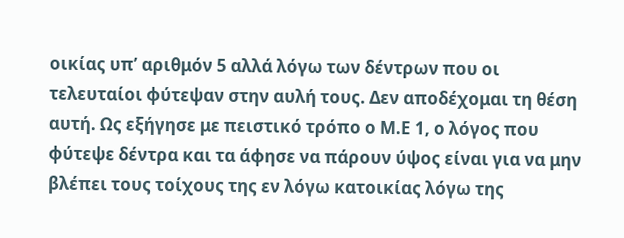οικίας υπ’ αριθμόν 5 αλλά λόγω των δέντρων που οι τελευταίοι φύτεψαν στην αυλή τους. Δεν αποδέχομαι τη θέση αυτή. Ως εξήγησε με πειστικό τρόπο ο Μ.Ε 1, ο λόγος που φύτεψε δέντρα και τα άφησε να πάρουν ύψος είναι για να μην βλέπει τους τοίχους της εν λόγω κατοικίας λόγω της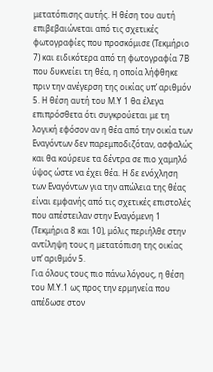μετατόπισης αυτής. Η θέση του αυτή επιβεβαιώνεται από τις σχετικές φωτογραφίες που προσκόμισε (Τεκμήριο 7) και ειδικότερα από τη φωτογραφία 7Β που δυκνείει τη θέα, η οποία λήφθηκε πριν την ανέγερση της οικίας υπ’ αριθμόν 5. Η θέση αυτή του Μ.Υ 1 θα έλεγα επιπρόσθετα ότι συγκρούεται με τη λογική εφόσον αν η θέα από την οικία των Εναγόντων δεν παρεμποδιζόταν, ασφαλώς και θα κούρευε τα δέντρα σε πιο χαμηλό ύψος ώστε να έχει θέα. Η δε ενόχληση των Εναγόντων για την απώλεια της θέας είναι εμφανής από τις σχετικές επιστολές που απέστειλαν στην Εναγόμενη 1 (Τεκμήρια 8 και 10), μόλις περιήλθε στην αντίληψη τους η μετατόπιση της οικίας υπ’ αριθμόν 5.
Για όλους τους πιο πάνω λόγους, η θέση του Μ.Υ.1 ως προς την ερμηνεία που απέδωσε στον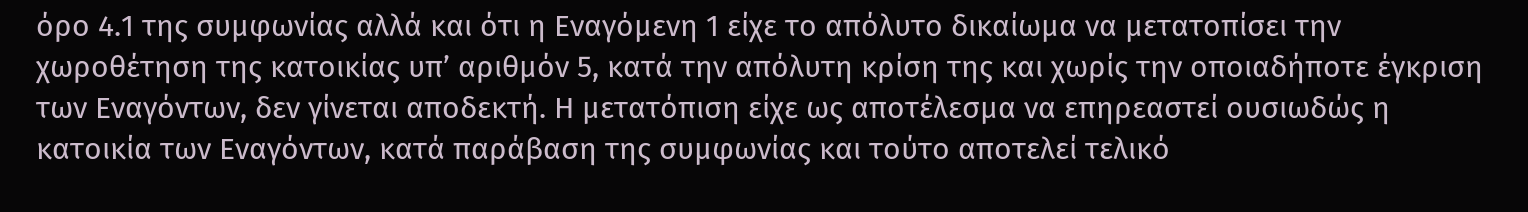όρο 4.1 της συμφωνίας αλλά και ότι η Εναγόμενη 1 είχε το απόλυτο δικαίωμα να μετατοπίσει την χωροθέτηση της κατοικίας υπ’ αριθμόν 5, κατά την απόλυτη κρίση της και χωρίς την οποιαδήποτε έγκριση των Εναγόντων, δεν γίνεται αποδεκτή. Η μετατόπιση είχε ως αποτέλεσμα να επηρεαστεί ουσιωδώς η κατοικία των Εναγόντων, κατά παράβαση της συμφωνίας και τούτο αποτελεί τελικό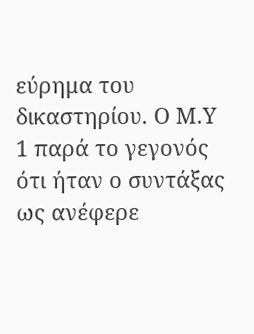εύρημα του δικαστηρίου. Ο Μ.Υ 1 παρά το γεγονός ότι ήταν ο συντάξας ως ανέφερε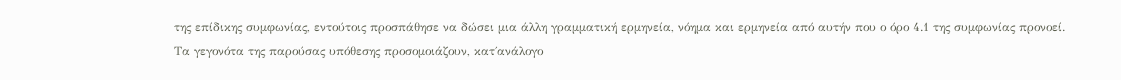της επίδικης συμφωνίας, εντούτοις προσπάθησε να δώσει μια άλλη γραμματική ερμηνεία, νόημα και ερμηνεία από αυτήν που ο όρο 4.1 της συμφωνίας προνοεί.
Τα γεγονότα της παρούσας υπόθεσης προσομοιάζουν, κατ΄ανάλογο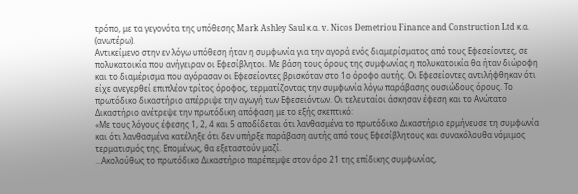τρόπο, με τα γεγονότα της υπόθεσης Mark Ashley Saul κ.α. v. Nicos Demetriou Finance and Construction Ltd κ.α. (ανωτέρω).
Αντικείμενο στην εν λόγω υπόθεση ήταν η συμφωνία για την αγορά ενός διαμερίσματος από τους Εφεσείοντες, σε πολυκατοικία που ανήγειραν οι Εφεσίβλητοι. Με βάση τους όρους της συμφωνίας η πολυκατοικία θα ήταν διώροφη και το διαμέρισμα που αγόρασαν οι Εφεσείοντες βρισκόταν στο 1ο όροφο αυτής. Οι Εφεσείοντες αντιλήφθηκαν ότι είχε ανεγερθεί επιπλέον τρίτος όροφος, τερματίζοντας την συμφωνία λόγω παράβασης ουσιώδους όρους. Το πρωτόδικο δικαστήριο απέρριψε την αγωγή των Εφεσειόντων. Οι τελευταίοι άσκησαν έφεση και το Ανώτατο Δικαστήριο ανέτρεψε την πρωτόδικη απόφαση με το εξής σκεπτικό:
«Με τους λόγους έφεσης 1, 2, 4 και 5 αποδίδεται ότι λανθασμένα το πρωτόδικο Δικαστήριο ερμήνευσε τη συμφωνία και ότι λανθασμένα κατέληξε ότι δεν υπήρξε παράβαση αυτής από τους Εφεσίβλητους και συνακόλουθα νόμιμος τερματισμός της. Επομένως, θα εξεταστούν μαζί.
…Ακολούθως το πρωτόδικο Δικαστήριο παρέπεμψε στον όρο 21 της επίδικης συμφωνίας,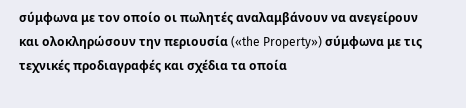σύμφωνα με τον οποίο οι πωλητές αναλαμβάνουν να ανεγείρουν και ολοκληρώσουν την περιουσία («the Property») σύμφωνα με τις τεχνικές προδιαγραφές και σχέδια τα οποία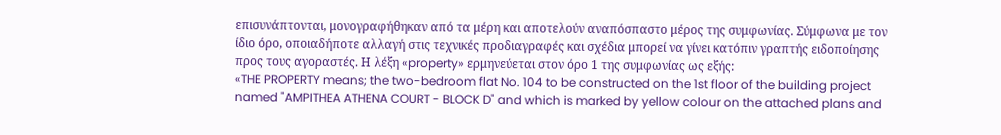επισυνάπτονται, μονογραφήθηκαν από τα μέρη και αποτελούν αναπόσπαστο μέρος της συμφωνίας. Σύμφωνα με τον ίδιο όρο, οποιαδήποτε αλλαγή στις τεχνικές προδιαγραφές και σχέδια μπορεί να γίνει κατόπιν γραπτής ειδοποίησης προς τους αγοραστές. Η λέξη «property» ερμηνεύεται στον όρο 1 της συμφωνίας ως εξής:
«THE PROPERTY means; the two-bedroom flat No. 104 to be constructed on the 1st floor of the building project named "AMPITHEA ATHENA COURT - BLOCK D" and which is marked by yellow colour on the attached plans and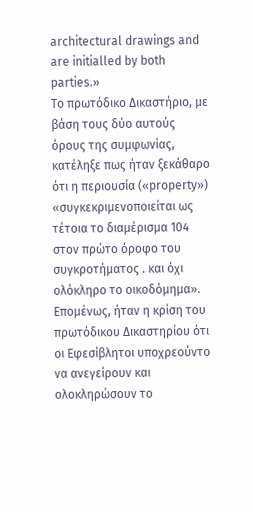architectural drawings and are initialled by both parties.»
Το πρωτόδικο Δικαστήριο, με βάση τους δύο αυτούς όρους της συμφωνίας, κατέληξε πως ήταν ξεκάθαρο ότι η περιουσία («property») «συγκεκριμενοποιείται ως τέτοια το διαμέρισμα 104 στον πρώτο όροφο του συγκροτήματος . και όχι ολόκληρο το οικοδόμημα». Επομένως, ήταν η κρίση του πρωτόδικου Δικαστηρίου ότι οι Εφεσίβλητοι υποχρεούντο να ανεγείρουν και ολοκληρώσουν το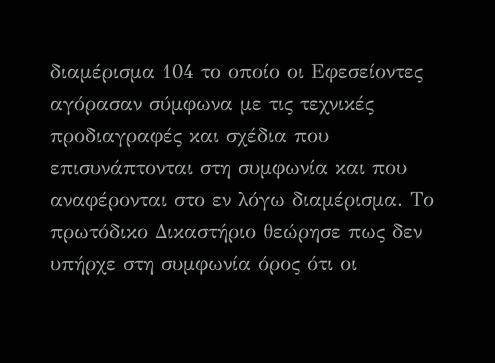διαμέρισμα 104 το οποίο οι Εφεσείοντες αγόρασαν σύμφωνα με τις τεχνικές προδιαγραφές και σχέδια που επισυνάπτονται στη συμφωνία και που αναφέρονται στο εν λόγω διαμέρισμα. Το πρωτόδικο Δικαστήριο θεώρησε πως δεν υπήρχε στη συμφωνία όρος ότι οι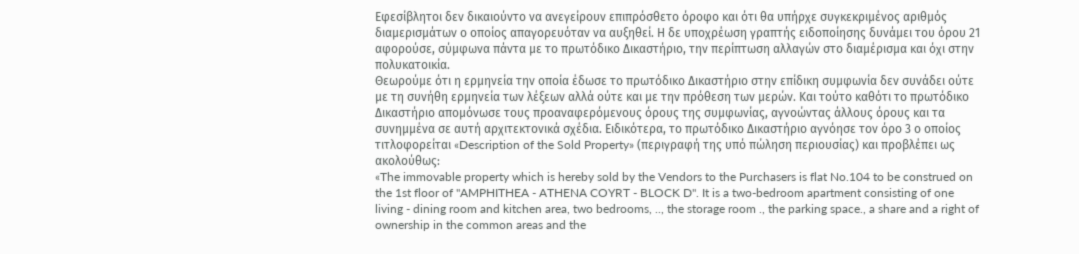Εφεσίβλητοι δεν δικαιούντο να ανεγείρουν επιπρόσθετο όροφο και ότι θα υπήρχε συγκεκριμένος αριθμός διαμερισμάτων ο οποίος απαγορευόταν να αυξηθεί. Η δε υποχρέωση γραπτής ειδοποίησης δυνάμει του όρου 21 αφορούσε, σύμφωνα πάντα με το πρωτόδικο Δικαστήριο, την περίπτωση αλλαγών στο διαμέρισμα και όχι στην πολυκατοικία.
Θεωρούμε ότι η ερμηνεία την οποία έδωσε το πρωτόδικο Δικαστήριο στην επίδικη συμφωνία δεν συνάδει ούτε με τη συνήθη ερμηνεία των λέξεων αλλά ούτε και με την πρόθεση των μερών. Και τούτο καθότι το πρωτόδικο Δικαστήριο απομόνωσε τους προαναφερόμενους όρους της συμφωνίας, αγνοώντας άλλους όρους και τα συνημμένα σε αυτή αρχιτεκτονικά σχέδια. Ειδικότερα, το πρωτόδικο Δικαστήριο αγνόησε τον όρο 3 ο οποίος τιτλοφορείται «Description of the Sold Property» (περιγραφή της υπό πώληση περιουσίας) και προβλέπει ως ακολούθως:
«The immovable property which is hereby sold by the Vendors to the Purchasers is flat No.104 to be construed on the 1st floor of "AMPHITHEA - ATHENA COYRT - BLOCK D". It is a two-bedroom apartment consisting of one living - dining room and kitchen area, two bedrooms, .., the storage room ., the parking space., a share and a right of ownership in the common areas and the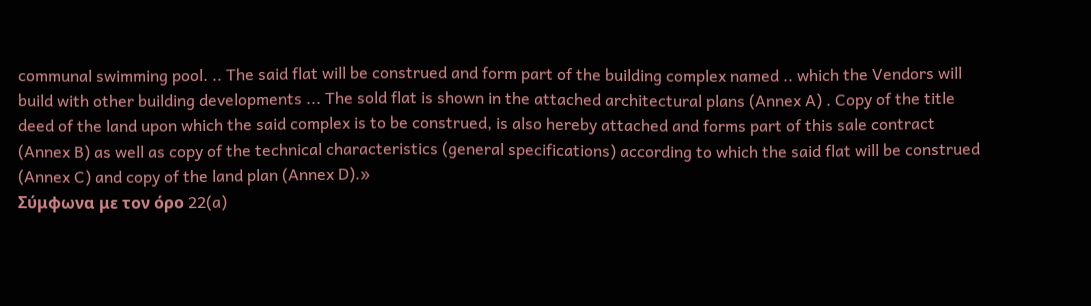communal swimming pool. .. The said flat will be construed and form part of the building complex named .. which the Vendors will build with other building developments ... The sold flat is shown in the attached architectural plans (Annex A) . Copy of the title deed of the land upon which the said complex is to be construed, is also hereby attached and forms part of this sale contract (Annex B) as well as copy of the technical characteristics (general specifications) according to which the said flat will be construed (Annex C) and copy of the land plan (Annex D).»
Σύμφωνα με τον όρο 22(a)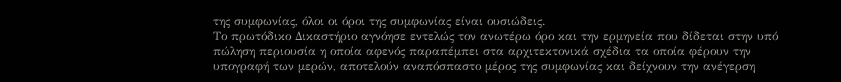της συμφωνίας, όλοι οι όροι της συμφωνίας είναι ουσιώδεις.
Το πρωτόδικο Δικαστήριο αγνόησε εντελώς τον ανωτέρω όρο και την ερμηνεία που δίδεται στην υπό πώληση περιουσία η οποία αφενός παραπέμπει στα αρχιτεκτονικά σχέδια τα οποία φέρουν την υπογραφή των μερών, αποτελούν αναπόσπαστο μέρος της συμφωνίας και δείχνουν την ανέγερση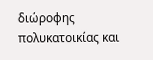διώροφης πολυκατοικίας και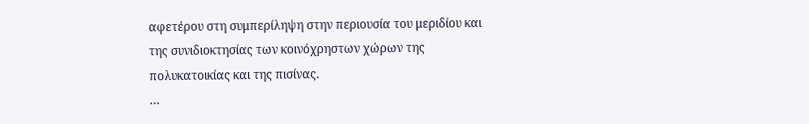αφετέρου στη συμπερίληψη στην περιουσία του μεριδίου και της συνιδιοκτησίας των κοινόχρηστων χώρων της πολυκατοικίας και της πισίνας.
…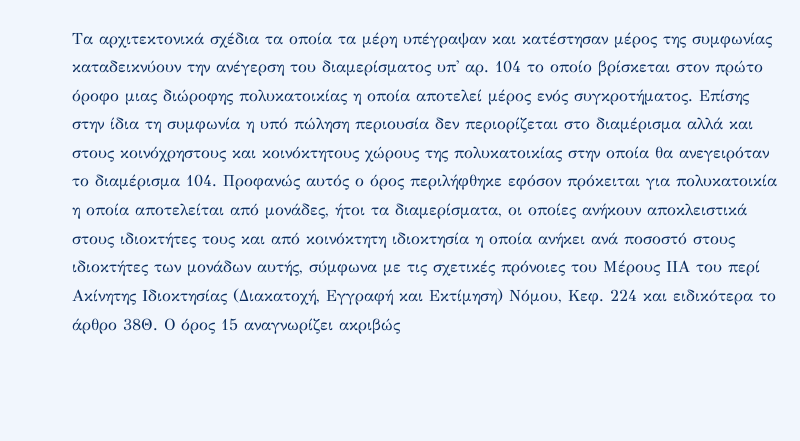Τα αρχιτεκτονικά σχέδια τα οποία τα μέρη υπέγραψαν και κατέστησαν μέρος της συμφωνίας καταδεικνύουν την ανέγερση του διαμερίσματος υπ' αρ. 104 το οποίο βρίσκεται στον πρώτο όροφο μιας διώροφης πολυκατοικίας η οποία αποτελεί μέρος ενός συγκροτήματος. Επίσης στην ίδια τη συμφωνία η υπό πώληση περιουσία δεν περιορίζεται στο διαμέρισμα αλλά και στους κοινόχρηστους και κοινόκτητους χώρους της πολυκατοικίας στην οποία θα ανεγειρόταν το διαμέρισμα 104. Προφανώς αυτός ο όρος περιλήφθηκε εφόσον πρόκειται για πολυκατοικία η οποία αποτελείται από μονάδες, ήτοι τα διαμερίσματα, οι οποίες ανήκουν αποκλειστικά στους ιδιοκτήτες τους και από κοινόκτητη ιδιοκτησία η οποία ανήκει ανά ποσοστό στους ιδιοκτήτες των μονάδων αυτής, σύμφωνα με τις σχετικές πρόνοιες του Μέρους ΙΙΑ του περί Ακίνητης Ιδιοκτησίας (Διακατοχή, Εγγραφή και Εκτίμηση) Νόμου, Κεφ. 224 και ειδικότερα το άρθρο 38Θ. Ο όρος 15 αναγνωρίζει ακριβώς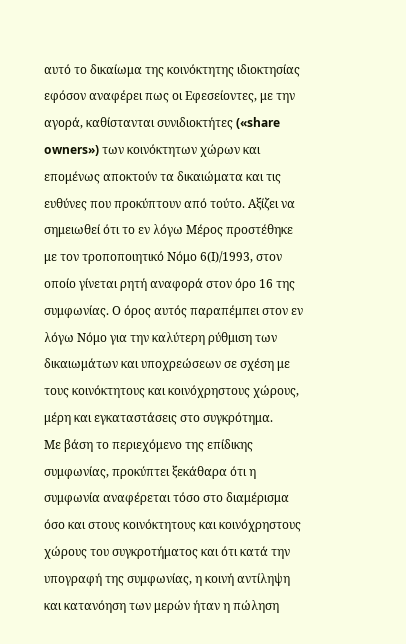αυτό το δικαίωμα της κοινόκτητης ιδιοκτησίας εφόσον αναφέρει πως οι Εφεσείοντες, με την αγορά, καθίστανται συνιδιοκτήτες («share owners») των κοινόκτητων χώρων και επομένως αποκτούν τα δικαιώματα και τις ευθύνες που προκύπτουν από τούτο. Αξίζει να σημειωθεί ότι το εν λόγω Μέρος προστέθηκε με τον τροποποιητικό Νόμο 6(Ι)/1993, στον οποίο γίνεται ρητή αναφορά στον όρο 16 της συμφωνίας. Ο όρος αυτός παραπέμπει στον εν λόγω Νόμο για την καλύτερη ρύθμιση των δικαιωμάτων και υποχρεώσεων σε σχέση με τους κοινόκτητους και κοινόχρηστους χώρους, μέρη και εγκαταστάσεις στο συγκρότημα.
Με βάση το περιεχόμενο της επίδικης συμφωνίας, προκύπτει ξεκάθαρα ότι η συμφωνία αναφέρεται τόσο στο διαμέρισμα όσο και στους κοινόκτητους και κοινόχρηστους χώρους του συγκροτήματος και ότι κατά την υπογραφή της συμφωνίας, η κοινή αντίληψη και κατανόηση των μερών ήταν η πώληση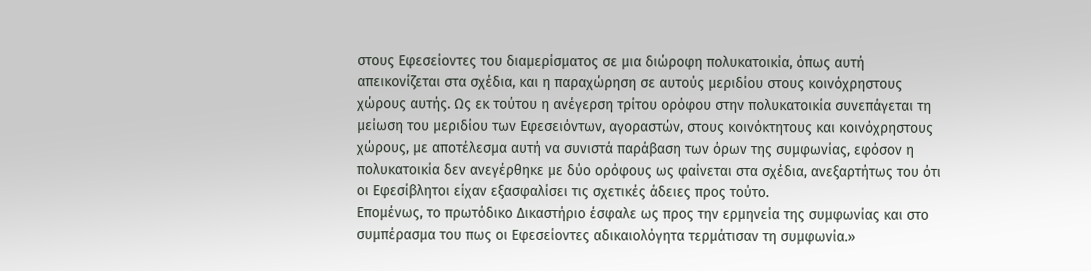στους Εφεσείοντες του διαμερίσματος σε μια διώροφη πολυκατοικία, όπως αυτή απεικονίζεται στα σχέδια, και η παραχώρηση σε αυτούς μεριδίου στους κοινόχρηστους χώρους αυτής. Ως εκ τούτου η ανέγερση τρίτου ορόφου στην πολυκατοικία συνεπάγεται τη μείωση του μεριδίου των Εφεσειόντων, αγοραστών, στους κοινόκτητους και κοινόχρηστους χώρους, με αποτέλεσμα αυτή να συνιστά παράβαση των όρων της συμφωνίας, εφόσον η πολυκατοικία δεν ανεγέρθηκε με δύο ορόφους ως φαίνεται στα σχέδια, ανεξαρτήτως του ότι οι Εφεσίβλητοι είχαν εξασφαλίσει τις σχετικές άδειες προς τούτο.
Επομένως, το πρωτόδικο Δικαστήριο έσφαλε ως προς την ερμηνεία της συμφωνίας και στο συμπέρασμα του πως οι Εφεσείοντες αδικαιολόγητα τερμάτισαν τη συμφωνία.»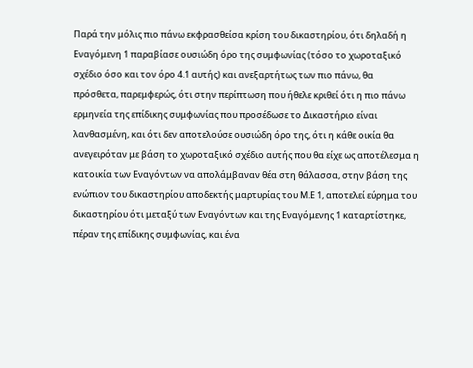Παρά την μόλις πιο πάνω εκφρασθείσα κρίση του δικαστηρίου, ότι δηλαδή η Εναγόμενη 1 παραβίασε ουσιώδη όρο της συμφωνίας (τόσο το χωροταξικό σχέδιο όσο και τον όρο 4.1 αυτής) και ανεξαρτήτως των πιο πάνω, θα πρόσθετα, παρεμφερώς, ότι στην περίπτωση που ήθελε κριθεί ότι η πιο πάνω ερμηνεία της επίδικης συμφωνίας που προσέδωσε το Δικαστήριο είναι λανθασμένη, και ότι δεν αποτελούσε ουσιώδη όρο της, ότι η κάθε οικία θα ανεγειρόταν με βάση το χωροταξικό σχέδιο αυτής που θα είχε ως αποτέλεσμα η κατοικία των Εναγόντων να απολάμβαναν θέα στη θάλασσα, στην βάση της ενώπιον του δικαστηρίου αποδεκτής μαρτυρίας του Μ.Ε 1, αποτελεί εύρημα του δικαστηρίου ότι μεταξύ των Εναγόντων και της Εναγόμενης 1 καταρτίστηκε, πέραν της επίδικης συμφωνίας, και ένα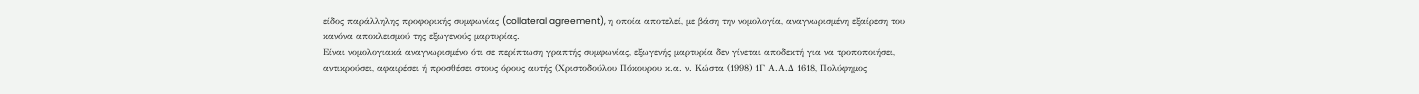είδος παράλληλης προφορικής συμφωνίας (collateral agreement), η οποία αποτελεί, με βάση την νομολογία, αναγνωρισμένη εξαίρεση του κανόνα αποκλεισμού της εξωγενούς μαρτυρίας.
Είναι νομολογιακά αναγνωρισμένο ότι σε περίπτωση γραπτής συμφωνίας, εξωγενής μαρτυρία δεν γίνεται αποδεκτή για να τροποποιήσει, αντικρούσει, αφαιρέσει ή προσθέσει στους όρους αυτής (Χριστοδούλου Πόκουρου κ.α. ν. Κώστα (1998) 1Γ Α.Α.Δ 1618, Πολύφημος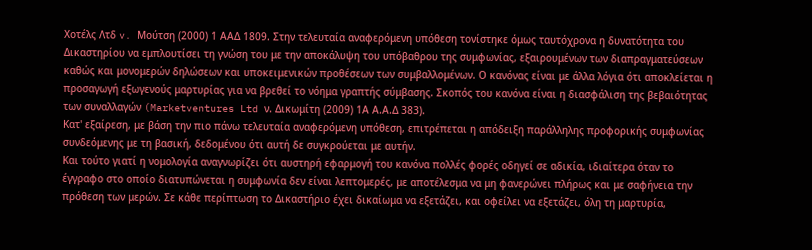Χοτέλς Λτδ v. Μούτση (2000) 1 ΑΑΔ 1809. Στην τελευταία αναφερόμενη υπόθεση τονίστηκε όμως ταυτόχρονα η δυνατότητα του Δικαστηρίου να εμπλουτίσει τη γνώση του με την αποκάλυψη του υπόβαθρου της συμφωνίας, εξαιρουμένων των διαπραγματεύσεων καθώς και μονομερών δηλώσεων και υποκειμενικών προθέσεων των συμβαλλομένων. Ο κανόνας είναι με άλλα λόγια ότι αποκλείεται η προσαγωγή εξωγενούς μαρτυρίας για να βρεθεί το νόημα γραπτής σύμβασης. Σκοπός του κανόνα είναι η διασφάλιση της βεβαιότητας των συναλλαγών (Marketventures Ltd ν. Δικωμίτη (2009) 1Α Α.Α.Δ 383).
Κατ' εξαίρεση, με βάση την πιο πάνω τελευταία αναφερόμενη υπόθεση, επιτρέπεται η απόδειξη παράλληλης προφορικής συμφωνίας συνδεόμενης με τη βασική, δεδομένου ότι αυτή δε συγκρούεται με αυτήν.
Και τούτο γιατί η νομολογία αναγνωρίζει ότι αυστηρή εφαρμογή του κανόνα πολλές φορές οδηγεί σε αδικία, ιδιαίτερα όταν το έγγραφο στο οποίο διατυπώνεται η συμφωνία δεν είναι λεπτομερές, με αποτέλεσμα να μη φανερώνει πλήρως και με σαφήνεια την πρόθεση των μερών. Σε κάθε περίπτωση το Δικαστήριο έχει δικαίωμα να εξετάζει, και οφείλει να εξετάζει, όλη τη μαρτυρία,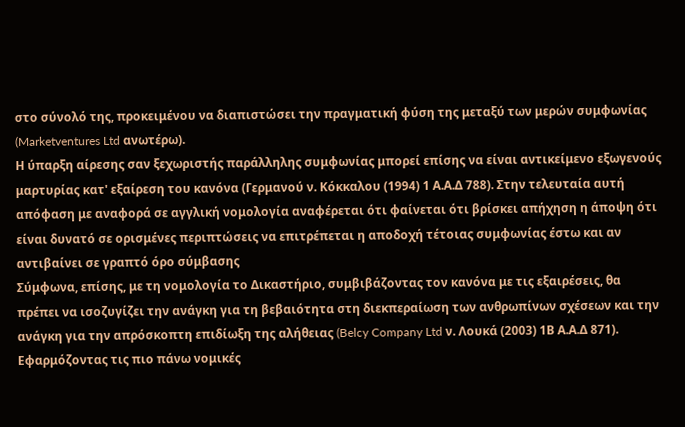στο σύνολό της, προκειμένου να διαπιστώσει την πραγματική φύση της μεταξύ των μερών συμφωνίας (Marketventures Ltd ανωτέρω).
Η ύπαρξη αίρεσης σαν ξεχωριστής παράλληλης συμφωνίας μπορεί επίσης να είναι αντικείμενο εξωγενούς μαρτυρίας κατ' εξαίρεση του κανόνα (Γερμανού ν. Κόκκαλου (1994) 1 Α.Α.Δ 788). Στην τελευταία αυτή απόφαση με αναφορά σε αγγλική νομολογία αναφέρεται ότι φαίνεται ότι βρίσκει απήχηση η άποψη ότι είναι δυνατό σε ορισμένες περιπτώσεις να επιτρέπεται η αποδοχή τέτοιας συμφωνίας έστω και αν αντιβαίνει σε γραπτό όρο σύμβασης
Σύμφωνα, επίσης, με τη νομολογία το Δικαστήριο, συμβιβάζοντας τον κανόνα με τις εξαιρέσεις, θα πρέπει να ισοζυγίζει την ανάγκη για τη βεβαιότητα στη διεκπεραίωση των ανθρωπίνων σχέσεων και την ανάγκη για την απρόσκοπτη επιδίωξη της αλήθειας (Belcy Company Ltd ν. Λουκά (2003) 1Β Α.Α.Δ 871).
Εφαρμόζοντας τις πιο πάνω νομικές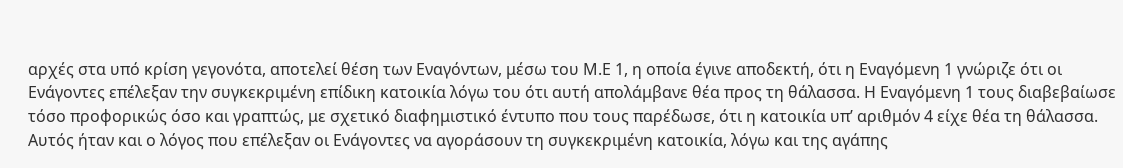αρχές στα υπό κρίση γεγονότα, αποτελεί θέση των Εναγόντων, μέσω του Μ.Ε 1, η οποία έγινε αποδεκτή, ότι η Εναγόμενη 1 γνώριζε ότι οι Ενάγοντες επέλεξαν την συγκεκριμένη επίδικη κατοικία λόγω του ότι αυτή απολάμβανε θέα προς τη θάλασσα. Η Εναγόμενη 1 τους διαβεβαίωσε τόσο προφορικώς όσο και γραπτώς, με σχετικό διαφημιστικό έντυπο που τους παρέδωσε, ότι η κατοικία υπ’ αριθμόν 4 είχε θέα τη θάλασσα. Αυτός ήταν και ο λόγος που επέλεξαν οι Ενάγοντες να αγοράσουν τη συγκεκριμένη κατοικία, λόγω και της αγάπης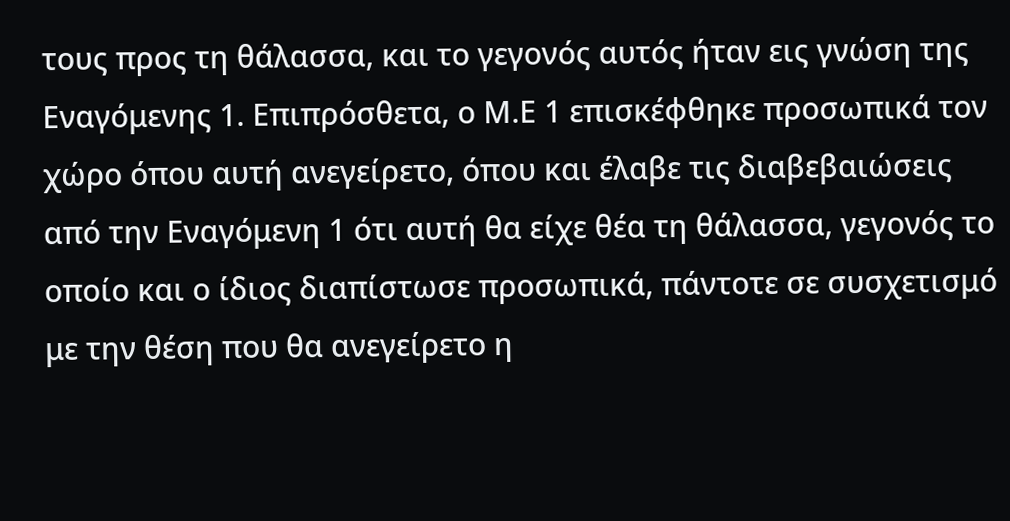τους προς τη θάλασσα, και το γεγονός αυτός ήταν εις γνώση της Εναγόμενης 1. Επιπρόσθετα, ο Μ.Ε 1 επισκέφθηκε προσωπικά τον χώρο όπου αυτή ανεγείρετο, όπου και έλαβε τις διαβεβαιώσεις από την Εναγόμενη 1 ότι αυτή θα είχε θέα τη θάλασσα, γεγονός το οποίο και ο ίδιος διαπίστωσε προσωπικά, πάντοτε σε συσχετισμό με την θέση που θα ανεγείρετο η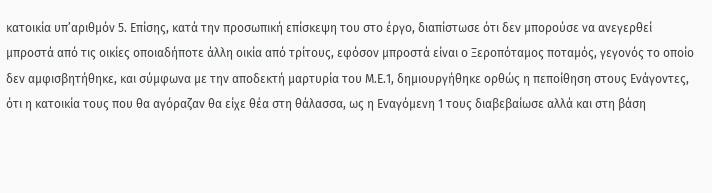κατοικία υπ’αριθμόν 5. Επίσης, κατά την προσωπική επίσκεψη του στο έργο, διαπίστωσε ότι δεν μπορούσε να ανεγερθεί μπροστά από τις οικίες οποιαδήποτε άλλη οικία από τρίτους, εφόσον μπροστά είναι ο Ξεροπόταμος ποταμός, γεγονός το οποίο δεν αμφισβητήθηκε, και σύμφωνα με την αποδεκτή μαρτυρία του Μ.Ε.1, δημιουργήθηκε ορθώς η πεποίθηση στους Ενάγοντες, ότι η κατοικία τους που θα αγόραζαν θα είχε θέα στη θάλασσα, ως η Εναγόμενη 1 τους διαβεβαίωσε αλλά και στη βάση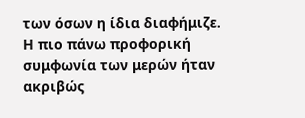των όσων η ίδια διαφήμιζε.
Η πιο πάνω προφορική συμφωνία των μερών ήταν ακριβώς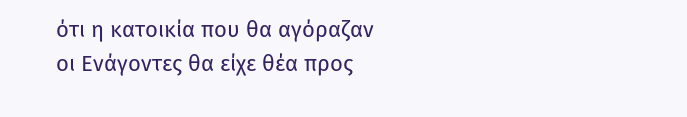ότι η κατοικία που θα αγόραζαν οι Ενάγοντες θα είχε θέα προς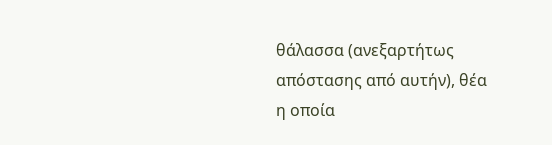θάλασσα (ανεξαρτήτως απόστασης από αυτήν), θέα η οποία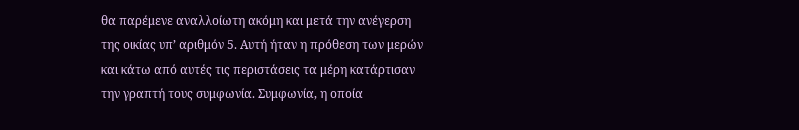θα παρέμενε αναλλοίωτη ακόμη και μετά την ανέγερση της οικίας υπ’ αριθμόν 5. Αυτή ήταν η πρόθεση των μερών και κάτω από αυτές τις περιστάσεις τα μέρη κατάρτισαν την γραπτή τους συμφωνία. Συμφωνία, η οποία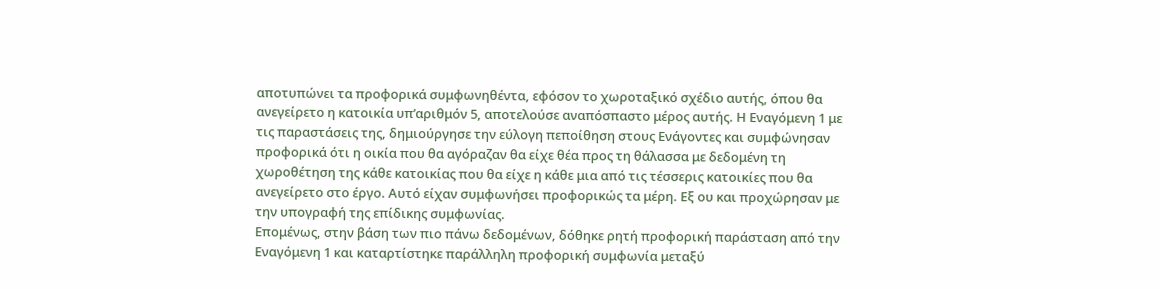αποτυπώνει τα προφορικά συμφωνηθέντα, εφόσον το χωροταξικό σχέδιο αυτής, όπου θα ανεγείρετο η κατοικία υπ’αριθμόν 5, αποτελούσε αναπόσπαστο μέρος αυτής. Η Εναγόμενη 1 με τις παραστάσεις της, δημιούργησε την εύλογη πεποίθηση στους Ενάγοντες και συμφώνησαν προφορικά ότι η οικία που θα αγόραζαν θα είχε θέα προς τη θάλασσα με δεδομένη τη χωροθέτηση της κάθε κατοικίας που θα είχε η κάθε μια από τις τέσσερις κατοικίες που θα ανεγείρετο στο έργο. Αυτό είχαν συμφωνήσει προφορικώς τα μέρη. Εξ ου και προχώρησαν με την υπογραφή της επίδικης συμφωνίας.
Επομένως, στην βάση των πιο πάνω δεδομένων, δόθηκε ρητή προφορική παράσταση από την Εναγόμενη 1 και καταρτίστηκε παράλληλη προφορική συμφωνία μεταξύ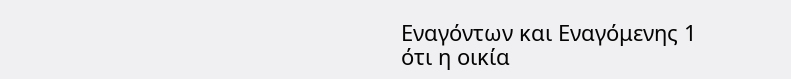Εναγόντων και Εναγόμενης 1 ότι η οικία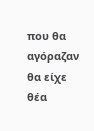που θα αγόραζαν θα είχε θέα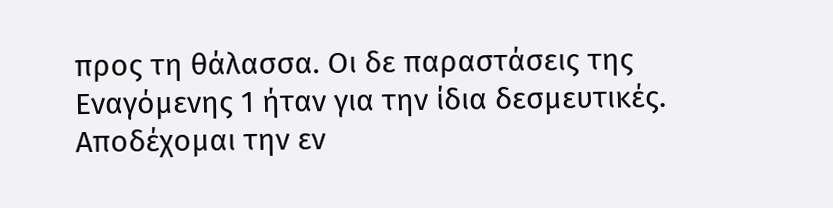προς τη θάλασσα. Οι δε παραστάσεις της Εναγόμενης 1 ήταν για την ίδια δεσμευτικές. Αποδέχομαι την εν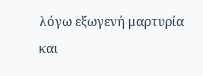λόγω εξωγενή μαρτυρία και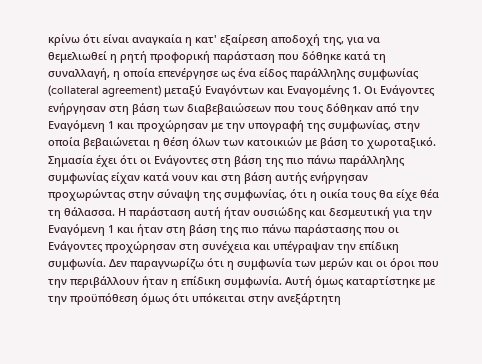κρίνω ότι είναι αναγκαία η κατ' εξαίρεση αποδοχή της, για να θεμελιωθεί η ρητή προφορική παράσταση που δόθηκε κατά τη συναλλαγή, η οποία επενέργησε ως ένα είδος παράλληλης συμφωνίας (collateral agreement) μεταξύ Εναγόντων και Εναγομένης 1. Οι Ενάγοντες ενήργησαν στη βάση των διαβεβαιώσεων που τους δόθηκαν από την Εναγόμενη 1 και προχώρησαν με την υπογραφή της συμφωνίας, στην οποία βεβαιώνεται η θέση όλων των κατοικιών με βάση το χωροταξικό. Σημασία έχει ότι οι Ενάγοντες στη βάση της πιο πάνω παράλληλης συμφωνίας είχαν κατά νουν και στη βάση αυτής ενήργησαν προχωρώντας στην σύναψη της συμφωνίας, ότι η οικία τους θα είχε θέα τη θάλασσα. Η παράσταση αυτή ήταν ουσιώδης και δεσμευτική για την Εναγόμενη 1 και ήταν στη βάση της πιο πάνω παράστασης που οι Ενάγοντες προχώρησαν στη συνέχεια και υπέγραψαν την επίδικη συμφωνία. Δεν παραγνωρίζω ότι η συμφωνία των μερών και οι όροι που την περιβάλλουν ήταν η επίδικη συμφωνία. Αυτή όμως καταρτίστηκε με την προϋπόθεση όμως ότι υπόκειται στην ανεξάρτητη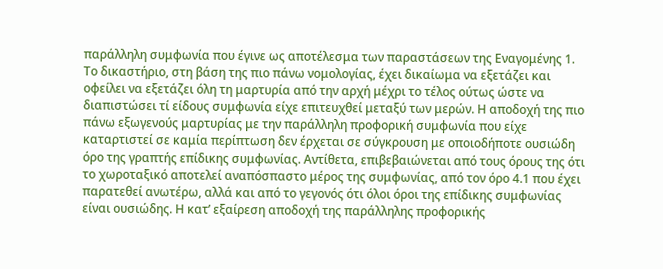παράλληλη συμφωνία που έγινε ως αποτέλεσμα των παραστάσεων της Εναγομένης 1. Το δικαστήριο, στη βάση της πιο πάνω νομολογίας, έχει δικαίωμα να εξετάζει και οφείλει να εξετάζει όλη τη μαρτυρία από την αρχή μέχρι το τέλος ούτως ώστε να διαπιστώσει τί είδους συμφωνία είχε επιτευχθεί μεταξύ των μερών. Η αποδοχή της πιο πάνω εξωγενούς μαρτυρίας με την παράλληλη προφορική συμφωνία που είχε καταρτιστεί σε καμία περίπτωση δεν έρχεται σε σύγκρουση με οποιοδήποτε ουσιώδη όρο της γραπτής επίδικης συμφωνίας. Αντίθετα, επιβεβαιώνεται από τους όρους της ότι το χωροταξικό αποτελεί αναπόσπαστο μέρος της συμφωνίας, από τον όρο 4.1 που έχει παρατεθεί ανωτέρω, αλλά και από το γεγονός ότι όλοι όροι της επίδικης συμφωνίας είναι ουσιώδης. Η κατ’ εξαίρεση αποδοχή της παράλληλης προφορικής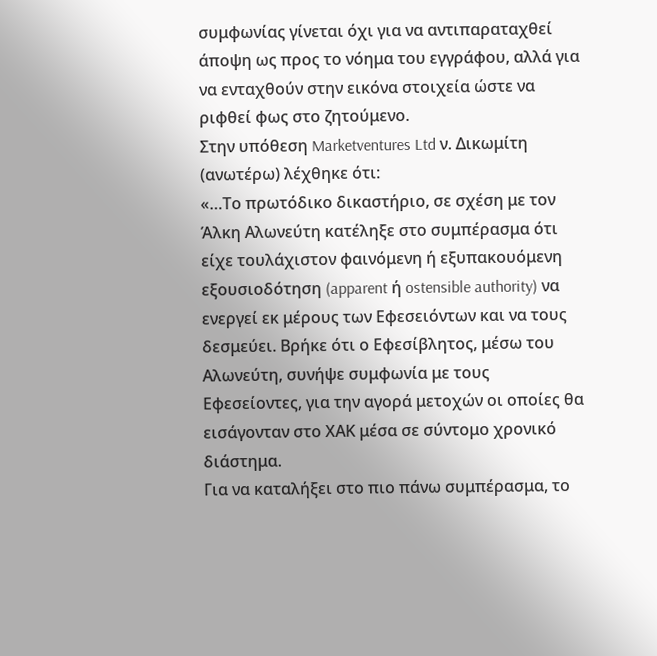συμφωνίας γίνεται όχι για να αντιπαραταχθεί άποψη ως προς το νόημα του εγγράφου, αλλά για να ενταχθούν στην εικόνα στοιχεία ώστε να ριφθεί φως στο ζητούμενο.
Στην υπόθεση Marketventures Ltd ν. Δικωμίτη (ανωτέρω) λέχθηκε ότι:
«…Το πρωτόδικο δικαστήριο, σε σχέση με τον Άλκη Αλωνεύτη κατέληξε στο συμπέρασμα ότι είχε τουλάχιστον φαινόμενη ή εξυπακουόμενη εξουσιοδότηση (apparent ή ostensible authority) να ενεργεί εκ μέρους των Εφεσειόντων και να τους δεσμεύει. Βρήκε ότι ο Εφεσίβλητος, μέσω του Αλωνεύτη, συνήψε συμφωνία με τους Εφεσείοντες, για την αγορά μετοχών οι οποίες θα εισάγονταν στο ΧΑΚ μέσα σε σύντομο χρονικό διάστημα.
Για να καταλήξει στο πιο πάνω συμπέρασμα, το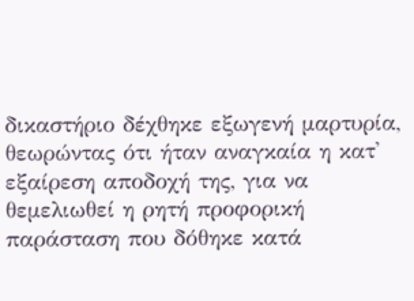δικαστήριο δέχθηκε εξωγενή μαρτυρία, θεωρώντας ότι ήταν αναγκαία η κατ' εξαίρεση αποδοχή της, για να θεμελιωθεί η ρητή προφορική παράσταση που δόθηκε κατά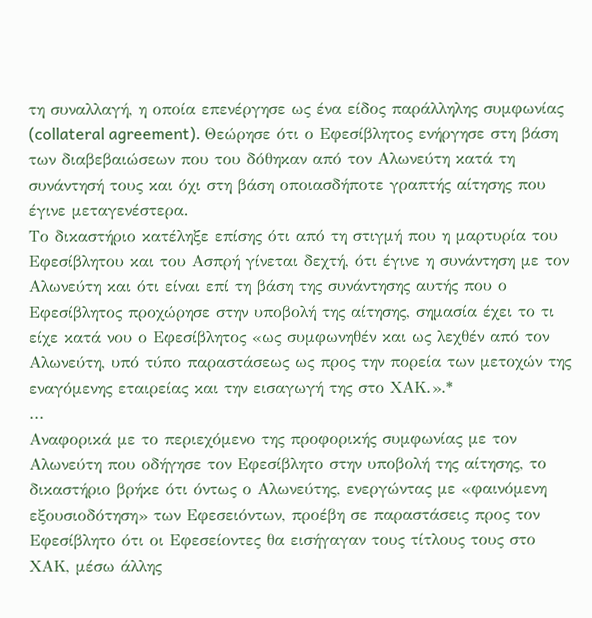τη συναλλαγή, η οποία επενέργησε ως ένα είδος παράλληλης συμφωνίας (collateral agreement). Θεώρησε ότι ο Εφεσίβλητος ενήργησε στη βάση των διαβεβαιώσεων που του δόθηκαν από τον Αλωνεύτη κατά τη συνάντησή τους και όχι στη βάση οποιασδήποτε γραπτής αίτησης που έγινε μεταγενέστερα.
Το δικαστήριο κατέληξε επίσης ότι από τη στιγμή που η μαρτυρία του Εφεσίβλητου και του Ασπρή γίνεται δεχτή, ότι έγινε η συνάντηση με τον Αλωνεύτη και ότι είναι επί τη βάση της συνάντησης αυτής που ο Εφεσίβλητος προχώρησε στην υποβολή της αίτησης, σημασία έχει το τι είχε κατά νου ο Εφεσίβλητος «ως συμφωνηθέν και ως λεχθέν από τον Αλωνεύτη, υπό τύπο παραστάσεως ως προς την πορεία των μετοχών της εναγόμενης εταιρείας και την εισαγωγή της στο ΧΑΚ.».*
...
Αναφορικά με το περιεχόμενο της προφορικής συμφωνίας με τον Αλωνεύτη που οδήγησε τον Εφεσίβλητο στην υποβολή της αίτησης, το δικαστήριο βρήκε ότι όντως ο Αλωνεύτης, ενεργώντας με «φαινόμενη εξουσιοδότηση» των Εφεσειόντων, προέβη σε παραστάσεις προς τον Εφεσίβλητο ότι οι Εφεσείοντες θα εισήγαγαν τους τίτλους τους στο ΧΑΚ, μέσω άλλης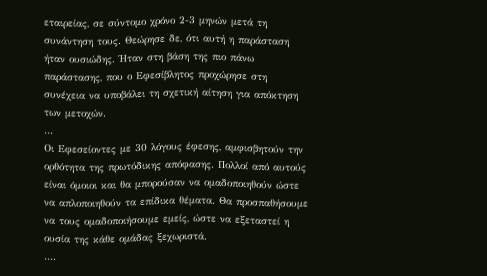εταιρείας, σε σύντομο χρόνο 2-3 μηνών μετά τη συνάντηση τους. Θεώρησε δε, ότι αυτή η παράσταση ήταν ουσιώδης. Ήταν στη βάση της πιο πάνω παράστασης, που ο Εφεσίβλητος προχώρησε στη συνέχεια να υποβάλει τη σχετική αίτηση για απόκτηση των μετοχών.
…
Οι Εφεσείοντες με 30 λόγους έφεσης, αμφισβητούν την ορθότητα της πρωτόδικης απόφασης. Πολλοί από αυτούς είναι όμοιοι και θα μπορούσαν να ομαδοποιηθούν ώστε να απλοποιηθούν τα επίδικα θέματα. Θα προσπαθήσουμε να τους ομαδοποιήσουμε εμείς, ώστε να εξεταστεί η ουσία της κάθε ομάδας ξεχωριστά.
….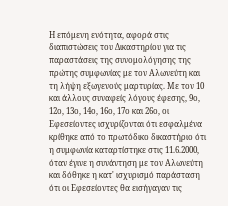Η επόμενη ενότητα, αφορά στις διαπιστώσεις του Δικαστηρίου για τις παραστάσεις της συνομολόγησης της πρώτης συμφωνίας με τον Αλωνεύτη και τη λήψη εξωγενούς μαρτυρίας. Με τον 10 και άλλους συναφείς λόγους έφεσης, 9ο, 12ο, 13ο, 14ο, 16ο, 17ο και 26ο, οι Εφεσείοντες ισχυρίζονται ότι εσφαλμένα κρίθηκε από το πρωτόδικο δικαστήριο ότι η συμφωνία καταρτίστηκε στις 11.6.2000, όταν έγινε η συνάντηση με τον Αλωνεύτη και δόθηκε η κατ' ισχυρισμό παράσταση ότι οι Εφεσείοντες θα εισήγαγαν τις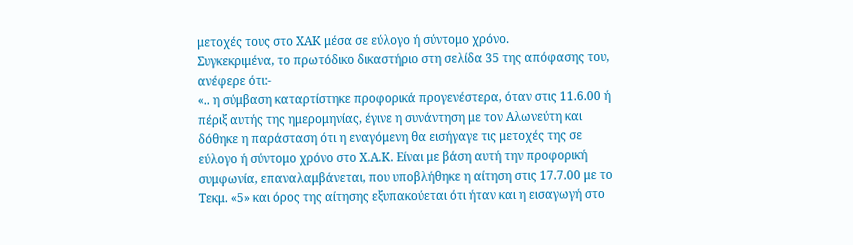μετοχές τους στο ΧΑΚ μέσα σε εύλογο ή σύντομο χρόνο.
Συγκεκριμένα, το πρωτόδικο δικαστήριο στη σελίδα 35 της απόφασης του, ανέφερε ότι:-
«.. η σύμβαση καταρτίστηκε προφορικά προγενέστερα, όταν στις 11.6.00 ή πέριξ αυτής της ημερομηνίας, έγινε η συνάντηση με τον Αλωνεύτη και δόθηκε η παράσταση ότι η εναγόμενη θα εισήγαγε τις μετοχές της σε εύλογο ή σύντομο χρόνο στο Χ.Α.Κ. Είναι με βάση αυτή την προφορική συμφωνία, επαναλαμβάνεται, που υποβλήθηκε η αίτηση στις 17.7.00 με το Τεκμ. «5» και όρος της αίτησης εξυπακούεται ότι ήταν και η εισαγωγή στο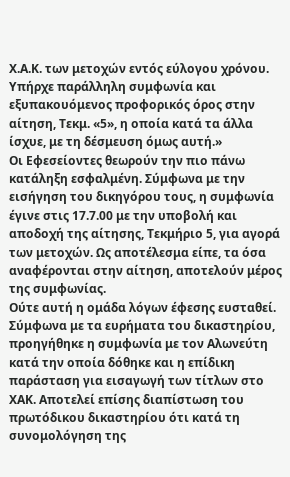Χ.Α.Κ. των μετοχών εντός εύλογου χρόνου. Υπήρχε παράλληλη συμφωνία και εξυπακουόμενος προφορικός όρος στην αίτηση, Τεκμ. «5», η οποία κατά τα άλλα ίσχυε, με τη δέσμευση όμως αυτή.»
Οι Εφεσείοντες θεωρούν την πιο πάνω κατάληξη εσφαλμένη. Σύμφωνα με την εισήγηση του δικηγόρου τους, η συμφωνία έγινε στις 17.7.00 με την υποβολή και αποδοχή της αίτησης, Τεκμήριο 5, για αγορά των μετοχών. Ως αποτέλεσμα είπε, τα όσα αναφέρονται στην αίτηση, αποτελούν μέρος της συμφωνίας.
Ούτε αυτή η ομάδα λόγων έφεσης ευσταθεί. Σύμφωνα με τα ευρήματα του δικαστηρίου, προηγήθηκε η συμφωνία με τον Αλωνεύτη κατά την οποία δόθηκε και η επίδικη παράσταση για εισαγωγή των τίτλων στο ΧΑΚ. Αποτελεί επίσης διαπίστωση του πρωτόδικου δικαστηρίου ότι κατά τη συνομολόγηση της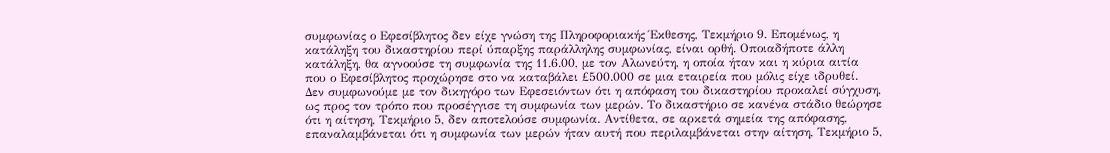συμφωνίας ο Εφεσίβλητος δεν είχε γνώση της Πληροφοριακής Έκθεσης, Τεκμήριο 9. Επομένως, η κατάληξη του δικαστηρίου περί ύπαρξης παράλληλης συμφωνίας, είναι ορθή. Οποιαδήποτε άλλη κατάληξη, θα αγνοούσε τη συμφωνία της 11.6.00, με τον Αλωνεύτη, η οποία ήταν και η κύρια αιτία που ο Εφεσίβλητος προχώρησε στο να καταβάλει £500.000 σε μια εταιρεία που μόλις είχε ιδρυθεί.
Δεν συμφωνούμε με τον δικηγόρο των Εφεσειόντων ότι η απόφαση του δικαστηρίου προκαλεί σύγχυση, ως προς τον τρόπο που προσέγγισε τη συμφωνία των μερών. Το δικαστήριο σε κανένα στάδιο θεώρησε ότι η αίτηση, Τεκμήριο 5, δεν αποτελούσε συμφωνία. Αντίθετα, σε αρκετά σημεία της απόφασης, επαναλαμβάνεται ότι η συμφωνία των μερών ήταν αυτή που περιλαμβάνεται στην αίτηση, Τεκμήριο 5,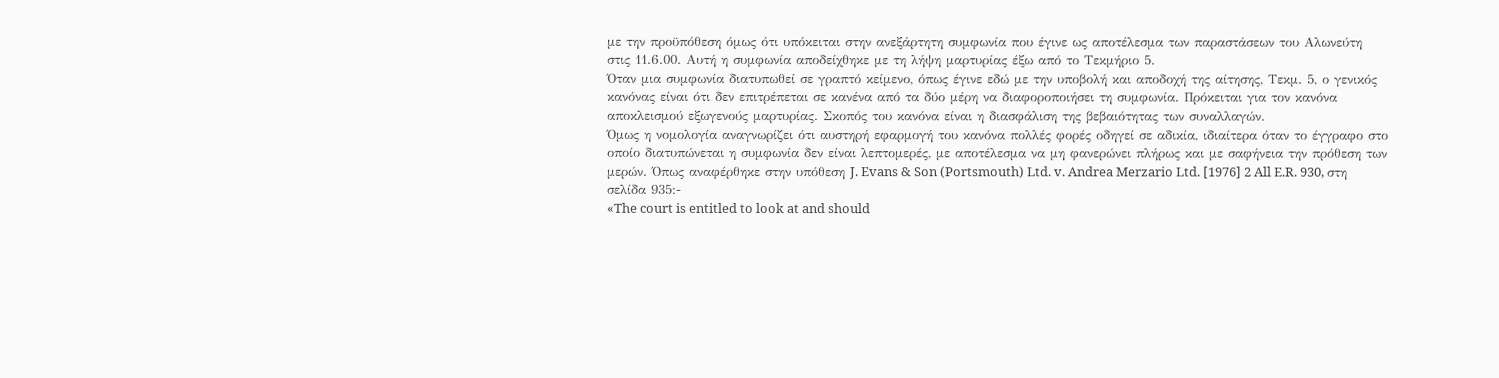με την προϋπόθεση όμως ότι υπόκειται στην ανεξάρτητη συμφωνία που έγινε ως αποτέλεσμα των παραστάσεων του Αλωνεύτη στις 11.6.00. Αυτή η συμφωνία αποδείχθηκε με τη λήψη μαρτυρίας έξω από το Τεκμήριο 5.
Όταν μια συμφωνία διατυπωθεί σε γραπτό κείμενο, όπως έγινε εδώ με την υποβολή και αποδοχή της αίτησης, Τεκμ. 5, ο γενικός κανόνας είναι ότι δεν επιτρέπεται σε κανένα από τα δύο μέρη να διαφοροποιήσει τη συμφωνία. Πρόκειται για τον κανόνα αποκλεισμού εξωγενούς μαρτυρίας. Σκοπός του κανόνα είναι η διασφάλιση της βεβαιότητας των συναλλαγών.
Όμως η νομολογία αναγνωρίζει ότι αυστηρή εφαρμογή του κανόνα πολλές φορές οδηγεί σε αδικία, ιδιαίτερα όταν το έγγραφο στο οποίο διατυπώνεται η συμφωνία δεν είναι λεπτομερές, με αποτέλεσμα να μη φανερώνει πλήρως και με σαφήνεια την πρόθεση των μερών. Όπως αναφέρθηκε στην υπόθεση J. Evans & Son (Portsmouth) Ltd. v. Andrea Merzario Ltd. [1976] 2 All E.R. 930, στη σελίδα 935:-
«The court is entitled to look at and should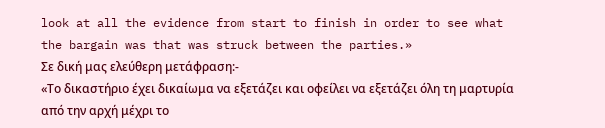look at all the evidence from start to finish in order to see what the bargain was that was struck between the parties.»
Σε δική μας ελεύθερη μετάφραση:-
«Το δικαστήριο έχει δικαίωμα να εξετάζει και οφείλει να εξετάζει όλη τη μαρτυρία από την αρχή μέχρι το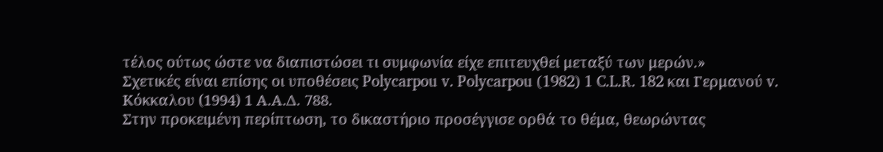τέλος ούτως ώστε να διαπιστώσει τι συμφωνία είχε επιτευχθεί μεταξύ των μερών.»
Σχετικές είναι επίσης οι υποθέσεις Polycarpou v. Polycarpou (1982) 1 C.L.R. 182 και Γερμανού v. Κόκκαλου (1994) 1 Α.Α.Δ. 788.
Στην προκειμένη περίπτωση, το δικαστήριο προσέγγισε ορθά το θέμα, θεωρώντας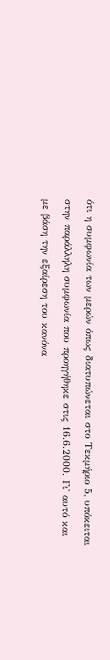ότι η συμφωνία των μερών όπως διατυπώνεται στο Τεκμήριο 5, υπόκειται στην παράλληλη συμφωνία που προηγήθηκε στις 16.6.2000. Γι' αυτό και με βάση την εξαίρεση του κανόνα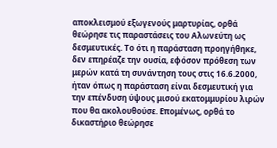αποκλεισμού εξωγενούς μαρτυρίας, ορθά θεώρησε τις παραστάσεις του Αλωνεύτη ως δεσμευτικές. Το ότι η παράσταση προηγήθηκε, δεν επηρέαζε την ουσία, εφόσον πρόθεση των μερών κατά τη συνάντηση τους στις 16.6.2000, ήταν όπως η παράσταση είναι δεσμευτική για την επένδυση ύψους μισού εκατομμυρίου λιρών που θα ακολουθούσε. Επομένως, ορθά το δικαστήριο θεώρησε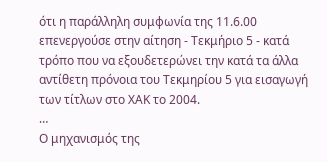ότι η παράλληλη συμφωνία της 11.6.00 επενεργούσε στην αίτηση - Τεκμήριο 5 - κατά τρόπο που να εξουδετερώνει την κατά τα άλλα αντίθετη πρόνοια του Τεκμηρίου 5 για εισαγωγή των τίτλων στο ΧΑΚ το 2004.
…
Ο μηχανισμός της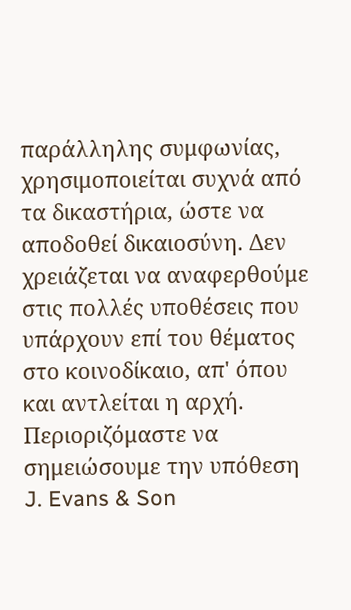παράλληλης συμφωνίας, χρησιμοποιείται συχνά από τα δικαστήρια, ώστε να αποδοθεί δικαιοσύνη. Δεν χρειάζεται να αναφερθούμε στις πολλές υποθέσεις που υπάρχουν επί του θέματος στο κοινοδίκαιο, απ' όπου και αντλείται η αρχή. Περιοριζόμαστε να σημειώσουμε την υπόθεση J. Evans & Son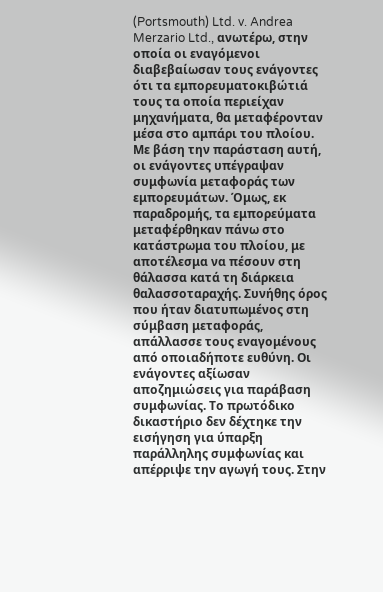(Portsmouth) Ltd. v. Andrea Merzario Ltd., ανωτέρω, στην οποία οι εναγόμενοι διαβεβαίωσαν τους ενάγοντες ότι τα εμπορευματοκιβώτιά τους τα οποία περιείχαν μηχανήματα, θα μεταφέρονταν μέσα στο αμπάρι του πλοίου. Με βάση την παράσταση αυτή, οι ενάγοντες υπέγραψαν συμφωνία μεταφοράς των εμπορευμάτων. Όμως, εκ παραδρομής, τα εμπορεύματα μεταφέρθηκαν πάνω στο κατάστρωμα του πλοίου, με αποτέλεσμα να πέσουν στη θάλασσα κατά τη διάρκεια θαλασσοταραχής. Συνήθης όρος που ήταν διατυπωμένος στη σύμβαση μεταφοράς, απάλλασσε τους εναγομένους από οποιαδήποτε ευθύνη. Οι ενάγοντες αξίωσαν αποζημιώσεις για παράβαση συμφωνίας. Το πρωτόδικο δικαστήριο δεν δέχτηκε την εισήγηση για ύπαρξη παράλληλης συμφωνίας και απέρριψε την αγωγή τους. Στην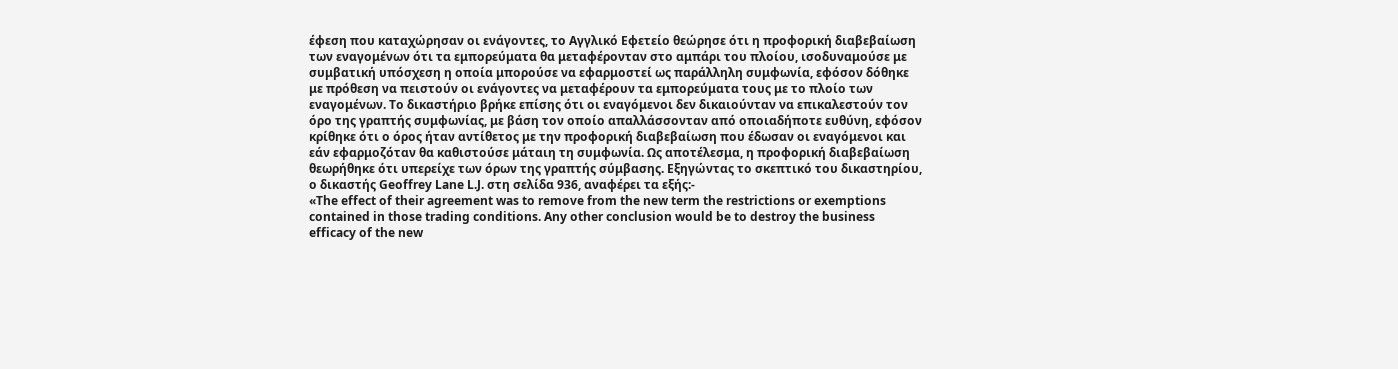έφεση που καταχώρησαν οι ενάγοντες, το Αγγλικό Εφετείο θεώρησε ότι η προφορική διαβεβαίωση των εναγομένων ότι τα εμπορεύματα θα μεταφέρονταν στο αμπάρι του πλοίου, ισοδυναμούσε με συμβατική υπόσχεση η οποία μπορούσε να εφαρμοστεί ως παράλληλη συμφωνία, εφόσον δόθηκε με πρόθεση να πειστούν οι ενάγοντες να μεταφέρουν τα εμπορεύματα τους με το πλοίο των εναγομένων. Το δικαστήριο βρήκε επίσης ότι οι εναγόμενοι δεν δικαιούνταν να επικαλεστούν τον όρο της γραπτής συμφωνίας, με βάση τον οποίο απαλλάσσονταν από οποιαδήποτε ευθύνη, εφόσον κρίθηκε ότι ο όρος ήταν αντίθετος με την προφορική διαβεβαίωση που έδωσαν οι εναγόμενοι και εάν εφαρμοζόταν θα καθιστούσε μάταιη τη συμφωνία. Ως αποτέλεσμα, η προφορική διαβεβαίωση θεωρήθηκε ότι υπερείχε των όρων της γραπτής σύμβασης. Εξηγώντας το σκεπτικό του δικαστηρίου, ο δικαστής Geoffrey Lane L.J. στη σελίδα 936, αναφέρει τα εξής:-
«The effect of their agreement was to remove from the new term the restrictions or exemptions contained in those trading conditions. Any other conclusion would be to destroy the business efficacy of the new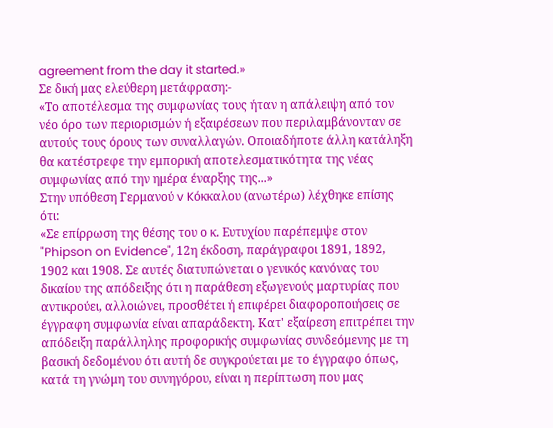agreement from the day it started.»
Σε δική μας ελεύθερη μετάφραση:-
«Το αποτέλεσμα της συμφωνίας τους ήταν η απάλειψη από τον νέο όρο των περιορισμών ή εξαιρέσεων που περιλαμβάνονταν σε αυτούς τους όρους των συναλλαγών. Οποιαδήποτε άλλη κατάληξη θα κατέστρεφε την εμπορική αποτελεσματικότητα της νέας συμφωνίας από την ημέρα έναρξης της...»
Στην υπόθεση Γερμανού v Kόκκαλου (ανωτέρω) λέχθηκε επίσης ότι:
«Σε επίρρωση της θέσης του ο κ. Ευτυχίου παρέπεμψε στον "Phipson on Evidence", 12η έκδοση, παράγραφοι 1891, 1892, 1902 και 1908. Σε αυτές διατυπώνεται ο γενικός κανόνας του δικαίου της απόδειξης ότι η παράθεση εξωγενούς μαρτυρίας που αντικρούει, αλλοιώνει, προσθέτει ή επιφέρει διαφοροποιήσεις σε έγγραφη συμφωνία είναι απαράδεκτη. Κατ' εξαίρεση επιτρέπει την απόδειξη παράλληλης προφορικής συμφωνίας συνδεόμενης με τη βασική δεδομένου ότι αυτή δε συγκρούεται με το έγγραφο όπως, κατά τη γνώμη του συνηγόρου, είναι η περίπτωση που μας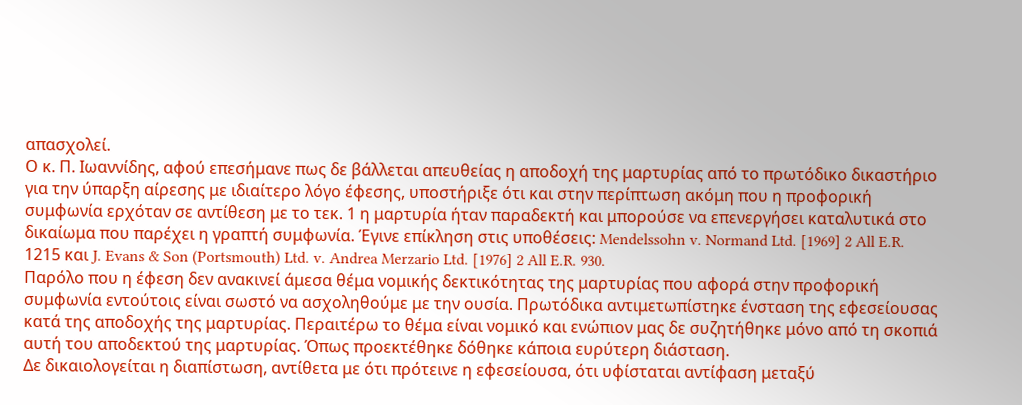απασχολεί.
Ο κ. Π. Ιωαννίδης, αφού επεσήμανε πως δε βάλλεται απευθείας η αποδοχή της μαρτυρίας από το πρωτόδικο δικαστήριο για την ύπαρξη αίρεσης με ιδιαίτερο λόγο έφεσης, υποστήριξε ότι και στην περίπτωση ακόμη που η προφορική συμφωνία ερχόταν σε αντίθεση με το τεκ. 1 η μαρτυρία ήταν παραδεκτή και μπορούσε να επενεργήσει καταλυτικά στο δικαίωμα που παρέχει η γραπτή συμφωνία. Έγινε επίκληση στις υποθέσεις: Mendelssohn v. Normand Ltd. [1969] 2 All E.R. 1215 και J. Evans & Son (Portsmouth) Ltd. v. Andrea Merzario Ltd. [1976] 2 All E.R. 930.
Παρόλο που η έφεση δεν ανακινεί άμεσα θέμα νομικής δεκτικότητας της μαρτυρίας που αφορά στην προφορική συμφωνία εντούτοις είναι σωστό να ασχοληθούμε με την ουσία. Πρωτόδικα αντιμετωπίστηκε ένσταση της εφεσείουσας κατά της αποδοχής της μαρτυρίας. Περαιτέρω το θέμα είναι νομικό και ενώπιον μας δε συζητήθηκε μόνο από τη σκοπιά αυτή του αποδεκτού της μαρτυρίας. Όπως προεκτέθηκε δόθηκε κάποια ευρύτερη διάσταση.
Δε δικαιολογείται η διαπίστωση, αντίθετα με ότι πρότεινε η εφεσείουσα, ότι υφίσταται αντίφαση μεταξύ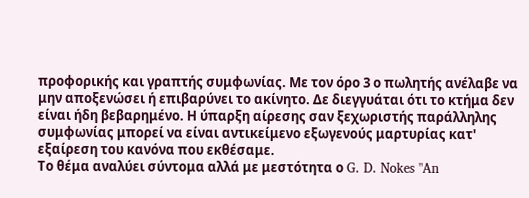προφορικής και γραπτής συμφωνίας. Με τον όρο 3 ο πωλητής ανέλαβε να μην αποξενώσει ή επιβαρύνει το ακίνητο. Δε διεγγυάται ότι το κτήμα δεν είναι ήδη βεβαρημένο. Η ύπαρξη αίρεσης σαν ξεχωριστής παράλληλης συμφωνίας μπορεί να είναι αντικείμενο εξωγενούς μαρτυρίας κατ' εξαίρεση του κανόνα που εκθέσαμε.
Το θέμα αναλύει σύντομα αλλά με μεστότητα ο G. D. Nokes "An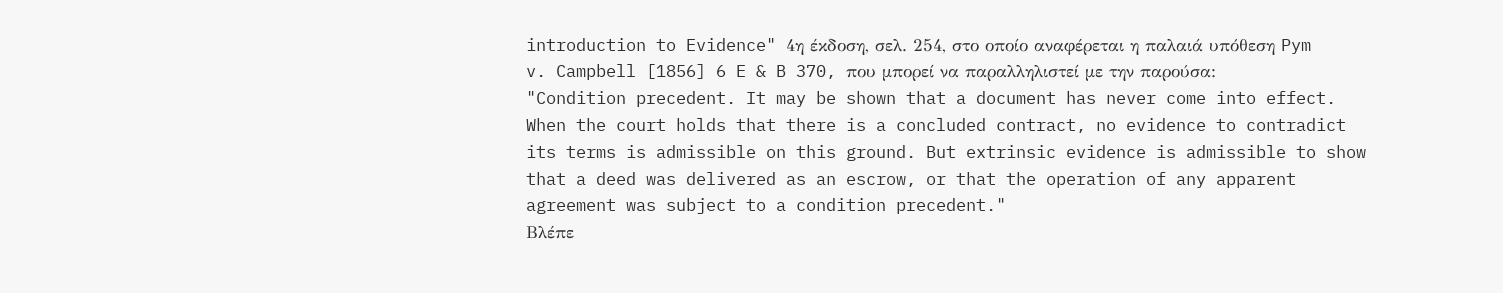introduction to Evidence" 4η έκδοση, σελ. 254, στο οποίο αναφέρεται η παλαιά υπόθεση Pym v. Campbell [1856] 6 E & B 370, που μπορεί να παραλληλιστεί με την παρούσα:
"Condition precedent. It may be shown that a document has never come into effect. When the court holds that there is a concluded contract, no evidence to contradict its terms is admissible on this ground. But extrinsic evidence is admissible to show that a deed was delivered as an escrow, or that the operation of any apparent agreement was subject to a condition precedent."
Βλέπε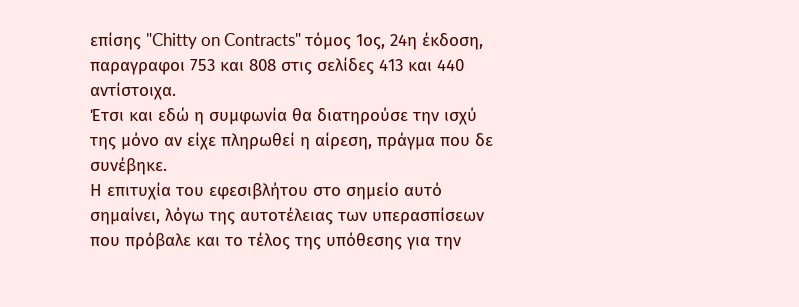επίσης "Chitty on Contracts" τόμος 1ος, 24η έκδοση, παραγραφοι 753 και 808 στις σελίδες 413 και 440 αντίστοιχα.
Έτσι και εδώ η συμφωνία θα διατηρούσε την ισχύ της μόνο αν είχε πληρωθεί η αίρεση, πράγμα που δε συνέβηκε.
Η επιτυχία του εφεσιβλήτου στο σημείο αυτό σημαίνει, λόγω της αυτοτέλειας των υπερασπίσεων που πρόβαλε και το τέλος της υπόθεσης για την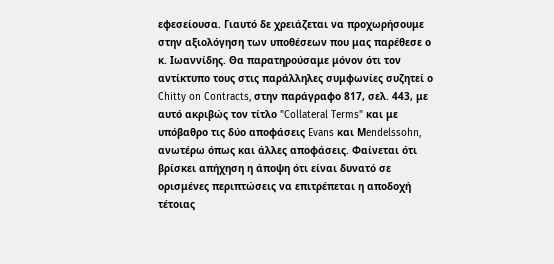εφεσείουσα. Γιαυτό δε χρειάζεται να προχωρήσουμε στην αξιολόγηση των υποθέσεων που μας παρέθεσε ο κ. Ιωαννίδης. Θα παρατηρούσαμε μόνον ότι τον αντίκτυπο τους στις παράλληλες συμφωνίες συζητεί ο Chitty on Contracts, στην παράγραφο 817, σελ. 443, με αυτό ακριβώς τον τίτλο "Collateral Terms" και με υπόβαθρο τις δύο αποφάσεις Evans και Μendelssohn, ανωτέρω όπως και άλλες αποφάσεις. Φαίνεται ότι βρίσκει απήχηση η άποψη ότι είναι δυνατό σε ορισμένες περιπτώσεις να επιτρέπεται η αποδοχή τέτοιας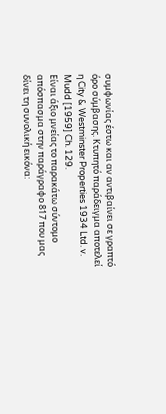συμφωνίας έστω και αν αντιβαίνει σε γραπτό όρο σύμβασης. Κτυπητό παράδειγμα αποτελεί η City & Westminster Properties 1934 Ltd. v. Mudd [1959] Ch. 129.
Είναι άξιο μνείας το παρακάτω σύντομο απόσπασμα στην παράγραφο 817 που μας δίνει τη συνολική εικόνα: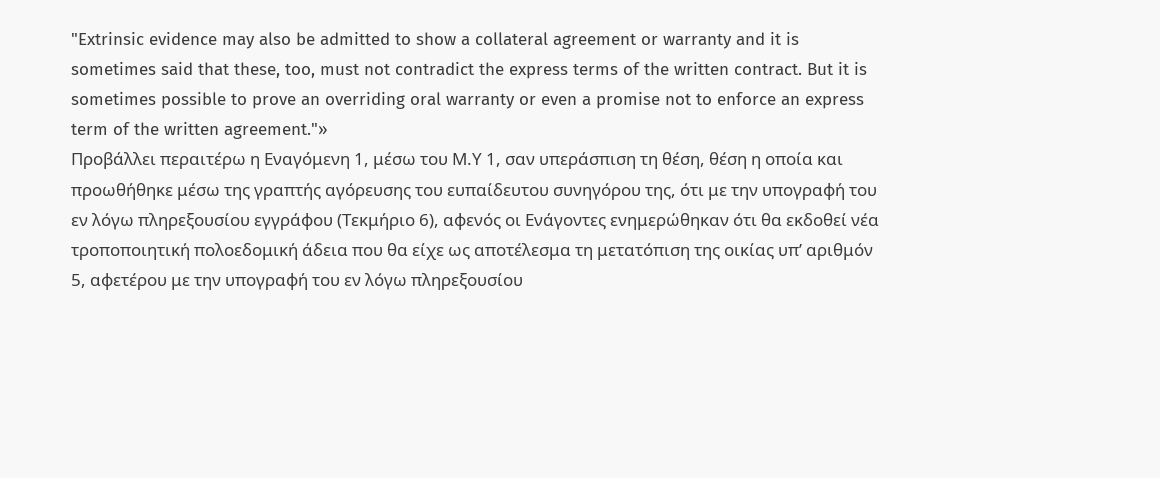"Extrinsic evidence may also be admitted to show a collateral agreement or warranty and it is sometimes said that these, too, must not contradict the express terms of the written contract. But it is sometimes possible to prove an overriding oral warranty or even a promise not to enforce an express term of the written agreement."»
Προβάλλει περαιτέρω η Εναγόμενη 1, μέσω του Μ.Υ 1, σαν υπεράσπιση τη θέση, θέση η οποία και προωθήθηκε μέσω της γραπτής αγόρευσης του ευπαίδευτου συνηγόρου της, ότι με την υπογραφή του εν λόγω πληρεξουσίου εγγράφου (Τεκμήριο 6), αφενός οι Ενάγοντες ενημερώθηκαν ότι θα εκδοθεί νέα τροποποιητική πολοεδομική άδεια που θα είχε ως αποτέλεσμα τη μετατόπιση της οικίας υπ’ αριθμόν 5, αφετέρου με την υπογραφή του εν λόγω πληρεξουσίου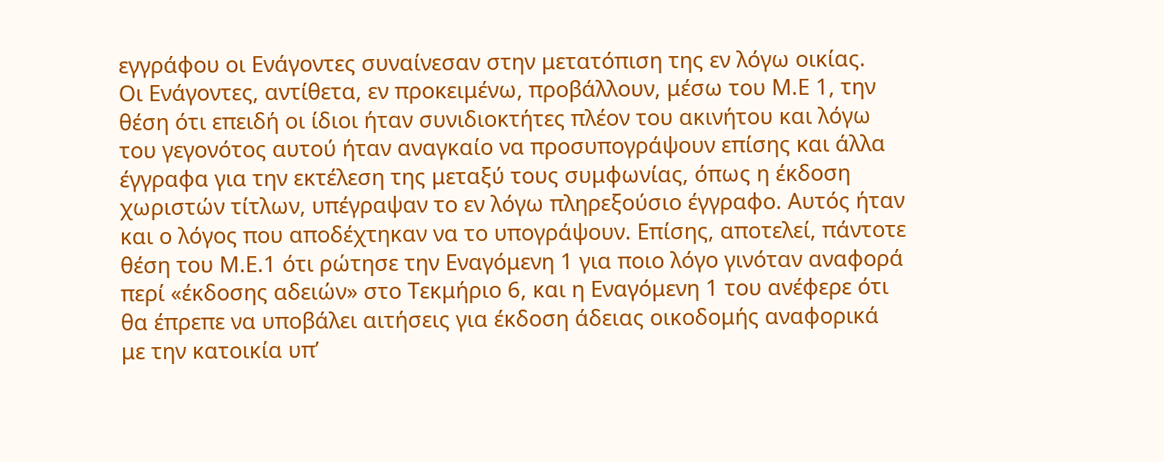εγγράφου οι Ενάγοντες συναίνεσαν στην μετατόπιση της εν λόγω οικίας.
Οι Ενάγοντες, αντίθετα, εν προκειμένω, προβάλλουν, μέσω του Μ.Ε 1, την θέση ότι επειδή οι ίδιοι ήταν συνιδιοκτήτες πλέον του ακινήτου και λόγω του γεγονότος αυτού ήταν αναγκαίο να προσυπογράψουν επίσης και άλλα έγγραφα για την εκτέλεση της μεταξύ τους συμφωνίας, όπως η έκδοση χωριστών τίτλων, υπέγραψαν το εν λόγω πληρεξούσιο έγγραφο. Αυτός ήταν και ο λόγος που αποδέχτηκαν να το υπογράψουν. Επίσης, αποτελεί, πάντοτε θέση του Μ.Ε.1 ότι ρώτησε την Εναγόμενη 1 για ποιο λόγο γινόταν αναφορά περί «έκδοσης αδειών» στο Τεκμήριο 6, και η Εναγόμενη 1 του ανέφερε ότι θα έπρεπε να υποβάλει αιτήσεις για έκδοση άδειας οικοδομής αναφορικά με την κατοικία υπ’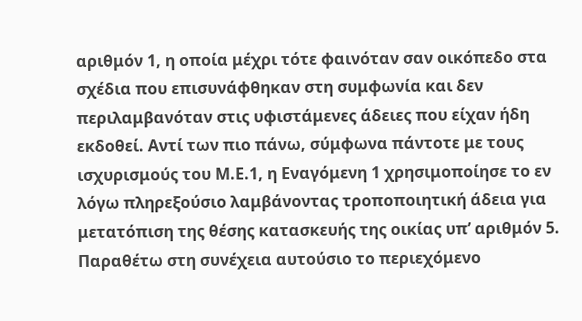αριθμόν 1, η οποία μέχρι τότε φαινόταν σαν οικόπεδο στα σχέδια που επισυνάφθηκαν στη συμφωνία και δεν περιλαμβανόταν στις υφιστάμενες άδειες που είχαν ήδη εκδοθεί. Αντί των πιο πάνω, σύμφωνα πάντοτε με τους ισχυρισμούς του Μ.Ε.1, η Εναγόμενη 1 χρησιμοποίησε το εν λόγω πληρεξούσιο λαμβάνοντας τροποποιητική άδεια για μετατόπιση της θέσης κατασκευής της οικίας υπ’ αριθμόν 5.
Παραθέτω στη συνέχεια αυτούσιο το περιεχόμενο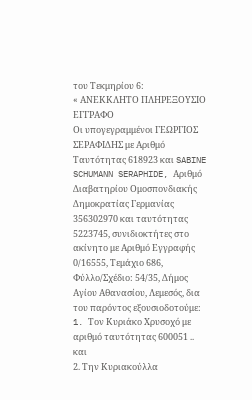του Τεκμηρίου 6:
« ΑΝΕΚΚΛΗΤΟ ΠΛΗΡΕΞΟΥΣΙΟ ΕΓΓΡΑΦΟ
Οι υπογεγραμμένοι ΓΕΩΡΓΙΟΣ ΣΕΡΑΦΙΔΗΣ με Αριθμό Ταυτότητας 618923 και SABINE SCHUMANN SERAPHIDE, Aριθμό Διαβατηρίου Ομοσπονδιακής Δημοκρατίας Γερμανίας 356302970 και ταυτότητας 5223745, συνιδιοκτήτες στο ακίνητο με Αριθμό Εγγραφής 0/16555, Τεμάχιο 686, Φύλλο/Σχέδιο: 54/35, Δήμος Αγίου Αθανασίου, Λεμεσός, δια του παρόντος εξουσιοδοτούμε:
1. Tον Κυριάκο Χρυσοχό με αριθμό ταυτότητας 600051 .. και
2. Την Κυριακούλλα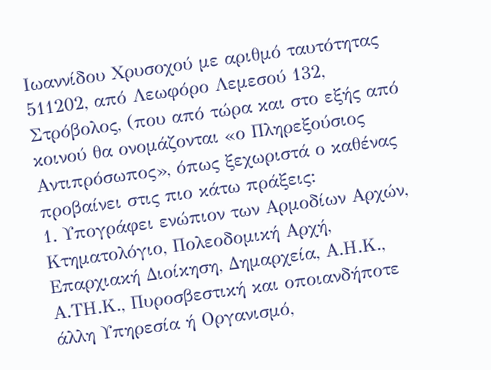Ιωαννίδου Χρυσοχού με αριθμό ταυτότητας 511202, από Λεωφόρο Λεμεσού 132, Στρόβολος, (που από τώρα και στο εξής από κοινού θα ονομάζονται «ο Πληρεξούσιος Αντιπρόσωπος», όπως ξεχωριστά ο καθένας προβαίνει στις πιο κάτω πράξεις:
1. Υπογράφει ενώπιον των Αρμοδίων Αρχών, Κτηματολόγιο, Πολεοδομική Αρχή, Επαρχιακή Διοίκηση, Δημαρχεία, Α.Η.Κ., Α.ΤΗ.Κ., Πυροσβεστική και οποιανδήποτε άλλη Υπηρεσία ή Οργανισμό,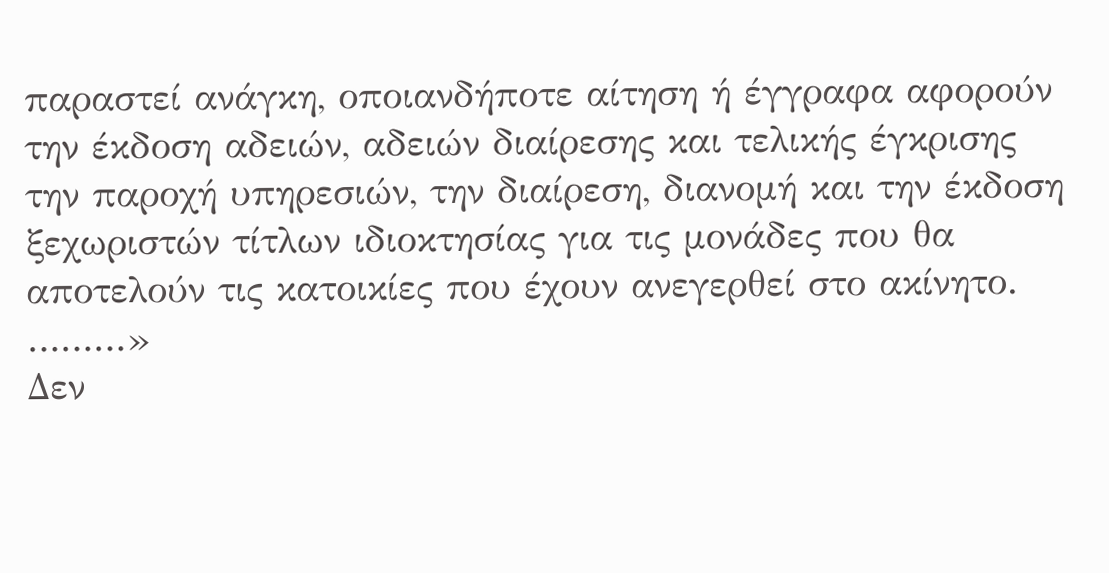παραστεί ανάγκη, οποιανδήποτε αίτηση ή έγγραφα αφορούν την έκδοση αδειών, αδειών διαίρεσης και τελικής έγκρισης την παροχή υπηρεσιών, την διαίρεση, διανομή και την έκδοση ξεχωριστών τίτλων ιδιοκτησίας για τις μονάδες που θα αποτελούν τις κατοικίες που έχουν ανεγερθεί στο ακίνητο.
………»
Δεν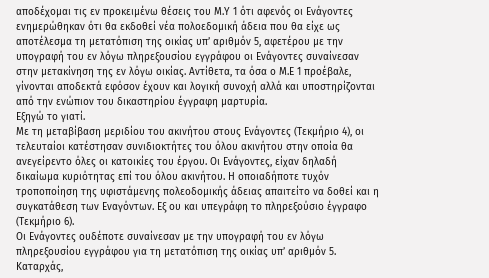αποδέχομαι τις εν προκειμένω θέσεις του Μ.Υ 1 ότι αφενός οι Ενάγοντες ενημερώθηκαν ότι θα εκδοθεί νέα πολοεδομική άδεια που θα είχε ως αποτέλεσμα τη μετατόπιση της οικίας υπ’ αριθμόν 5, αφετέρου με την υπογραφή του εν λόγω πληρεξουσίου εγγράφου οι Ενάγοντες συναίνεσαν στην μετακίνηση της εν λόγω οικίας. Αντίθετα, τα όσα ο Μ.Ε 1 προέβαλε, γίνονται αποδεκτά εφόσον έχουν και λογική συνοχή αλλά και υποστηρίζονται από την ενώπιον του δικαστηρίου έγγραφη μαρτυρία.
Εξηγώ το γιατί.
Με τη μεταβίβαση μεριδίου του ακινήτου στους Ενάγοντες (Τεκμήριο 4), οι τελευταίοι κατέστησαν συνιδιοκτήτες του όλου ακινήτου στην οποία θα ανεγείρεντο όλες οι κατοικίες του έργου. Οι Ενάγοντες, είχαν δηλαδή δικαίωμα κυριότητας επί του όλου ακινήτου. Η οποιαδήποτε τυχόν τροποποίηση της υφιστάμενης πολεοδομικής άδειας απαιτείτο να δοθεί και η συγκατάθεση των Εναγόντων. Εξ ου και υπεγράφη το πληρεξούσιο έγγραφο (Τεκμήριο 6).
Οι Ενάγοντες ουδέποτε συναίνεσαν με την υπογραφή του εν λόγω πληρεξουσίου εγγράφου για τη μετατόπιση της οικίας υπ’ αριθμόν 5. Καταρχάς,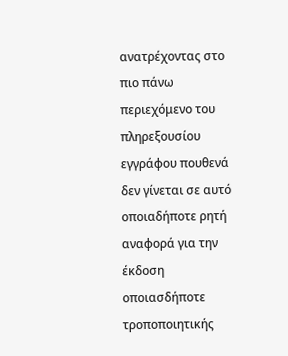ανατρέχοντας στο πιο πάνω περιεχόμενο του πληρεξουσίου εγγράφου πουθενά δεν γίνεται σε αυτό οποιαδήποτε ρητή αναφορά για την έκδοση οποιασδήποτε τροποποιητικής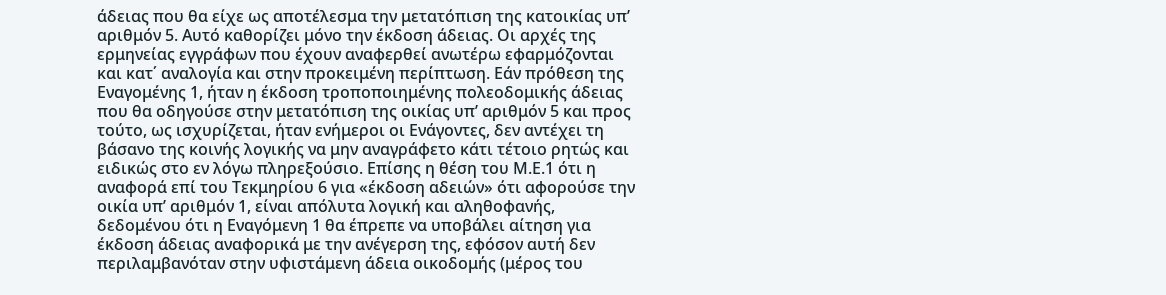άδειας που θα είχε ως αποτέλεσμα την μετατόπιση της κατοικίας υπ’ αριθμόν 5. Αυτό καθορίζει μόνο την έκδοση άδειας. Οι αρχές της ερμηνείας εγγράφων που έχουν αναφερθεί ανωτέρω εφαρμόζονται και κατ΄ αναλογία και στην προκειμένη περίπτωση. Εάν πρόθεση της Εναγομένης 1, ήταν η έκδοση τροποποιημένης πολεοδομικής άδειας που θα οδηγούσε στην μετατόπιση της οικίας υπ’ αριθμόν 5 και προς τούτο, ως ισχυρίζεται, ήταν ενήμεροι οι Ενάγοντες, δεν αντέχει τη βάσανο της κοινής λογικής να μην αναγράφετο κάτι τέτοιο ρητώς και ειδικώς στο εν λόγω πληρεξούσιο. Επίσης η θέση του Μ.Ε.1 ότι η αναφορά επί του Τεκμηρίου 6 για «έκδοση αδειών» ότι αφορούσε την οικία υπ’ αριθμόν 1, είναι απόλυτα λογική και αληθοφανής, δεδομένου ότι η Εναγόμενη 1 θα έπρεπε να υποβάλει αίτηση για έκδοση άδειας αναφορικά με την ανέγερση της, εφόσον αυτή δεν περιλαμβανόταν στην υφιστάμενη άδεια οικοδομής (μέρος του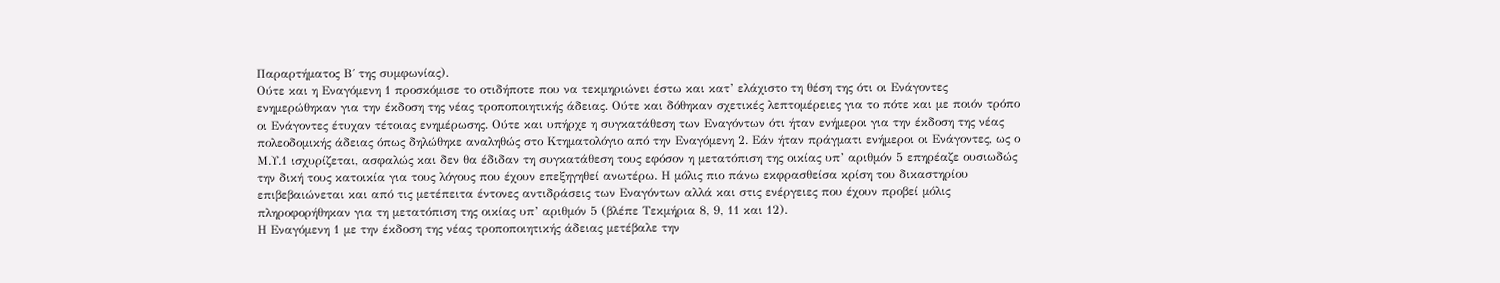Παραρτήματος Β΄ της συμφωνίας).
Ούτε και η Εναγόμενη 1 προσκόμισε το οτιδήποτε που να τεκμηριώνει έστω και κατ’ ελάχιστο τη θέση της ότι οι Ενάγοντες ενημερώθηκαν για την έκδοση της νέας τροποποιητικής άδειας. Ούτε και δόθηκαν σχετικές λεπτομέρειες για το πότε και με ποιόν τρόπο οι Ενάγοντες έτυχαν τέτοιας ενημέρωσης. Ούτε και υπήρχε η συγκατάθεση των Εναγόντων ότι ήταν ενήμεροι για την έκδοση της νέας πολεοδομικής άδειας όπως δηλώθηκε αναληθώς στο Κτηματολόγιο από την Εναγόμενη 2. Εάν ήταν πράγματι ενήμεροι οι Ενάγοντες, ως ο Μ.Υ.1 ισχυρίζεται, ασφαλώς και δεν θα έδιδαν τη συγκατάθεση τους εφόσον η μετατόπιση της οικίας υπ’ αριθμόν 5 επηρέαζε ουσιωδώς την δική τους κατοικία για τους λόγους που έχουν επεξηγηθεί ανωτέρω. Η μόλις πιο πάνω εκφρασθείσα κρίση του δικαστηρίου επιβεβαιώνεται και από τις μετέπειτα έντονες αντιδράσεις των Εναγόντων αλλά και στις ενέργειες που έχουν προβεί μόλις πληροφορήθηκαν για τη μετατόπιση της οικίας υπ’ αριθμόν 5 (βλέπε Τεκμήρια 8, 9, 11 και 12).
Η Εναγόμενη 1 με την έκδοση της νέας τροποποιητικής άδειας μετέβαλε την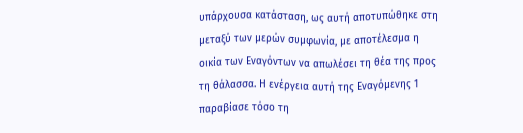υπάρχουσα κατάσταση, ως αυτή αποτυπώθηκε στη μεταξύ των μερών συμφωνία, με αποτέλεσμα η οικία των Εναγόντων να απωλέσει τη θέα της προς τη θάλασσα. Η ενέργεια αυτή της Εναγόμενης 1 παραβίασε τόσο τη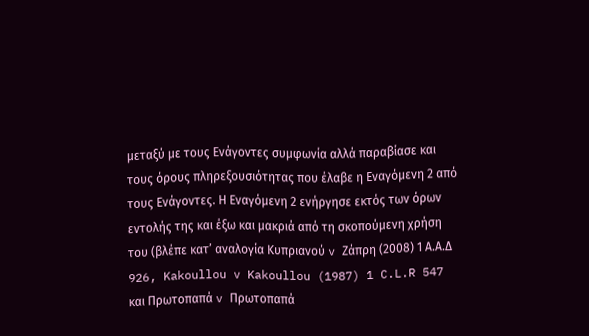μεταξύ με τους Ενάγοντες συμφωνία αλλά παραβίασε και τους όρους πληρεξουσιότητας που έλαβε η Εναγόμενη 2 από τους Ενάγοντες. Η Εναγόμενη 2 ενήργησε εκτός των όρων εντολής της και έξω και μακριά από τη σκοπούμενη χρήση του (βλέπε κατ’ αναλογία Κυπριανού v Ζάπρη (2008) 1 Α.Α.Δ 926, Kakoullou v Kakoullou (1987) 1 C.L.R 547 και Πρωτοπαπά v Πρωτοπαπά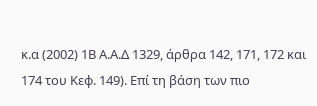κ.α (2002) 1Β Α.Α.Δ 1329, άρθρα 142, 171, 172 και 174 του Κεφ. 149). Επί τη βάση των πιο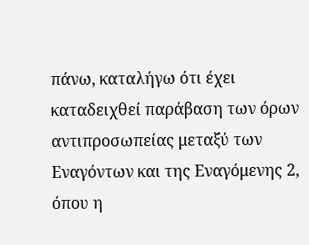πάνω, καταλήγω ότι έχει καταδειχθεί παράβαση των όρων αντιπροσωπείας μεταξύ των Εναγόντων και της Εναγόμενης 2, όπου η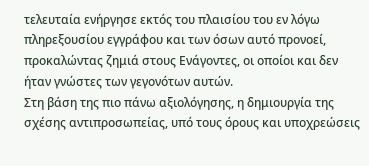τελευταία ενήργησε εκτός του πλαισίου του εν λόγω πληρεξουσίου εγγράφου και των όσων αυτό προνοεί, προκαλώντας ζημιά στους Ενάγοντες, οι οποίοι και δεν ήταν γνώστες των γεγονότων αυτών.
Στη βάση της πιο πάνω αξιολόγησης, η δημιουργία της σχέσης αντιπροσωπείας, υπό τους όρους και υποχρεώσεις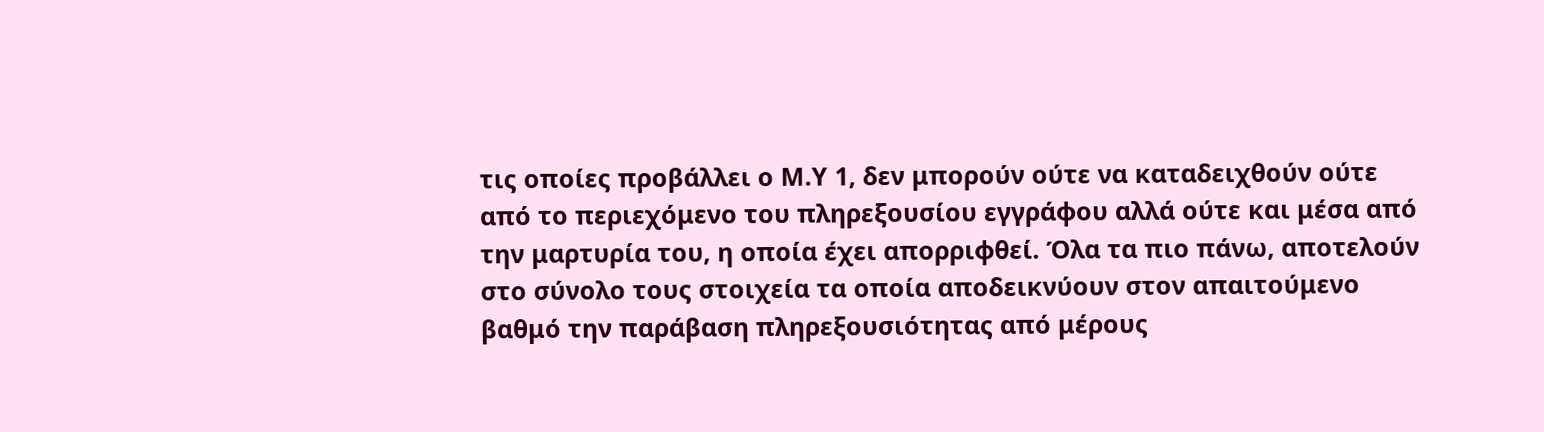τις οποίες προβάλλει ο Μ.Υ 1, δεν μπορούν ούτε να καταδειχθούν ούτε από το περιεχόμενο του πληρεξουσίου εγγράφου αλλά ούτε και μέσα από την μαρτυρία του, η οποία έχει απορριφθεί. Όλα τα πιο πάνω, αποτελούν στο σύνολο τους στοιχεία τα οποία αποδεικνύουν στον απαιτούμενο βαθμό την παράβαση πληρεξουσιότητας από μέρους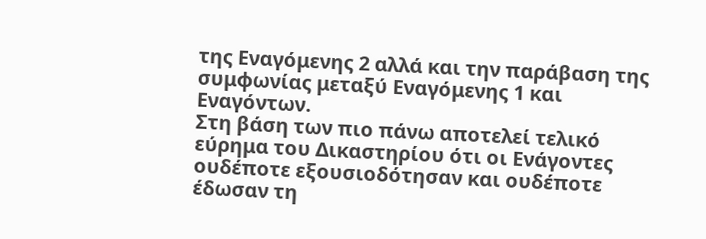της Εναγόμενης 2 αλλά και την παράβαση της συμφωνίας μεταξύ Εναγόμενης 1 και Εναγόντων.
Στη βάση των πιο πάνω αποτελεί τελικό εύρημα του Δικαστηρίου ότι οι Ενάγοντες ουδέποτε εξουσιοδότησαν και ουδέποτε έδωσαν τη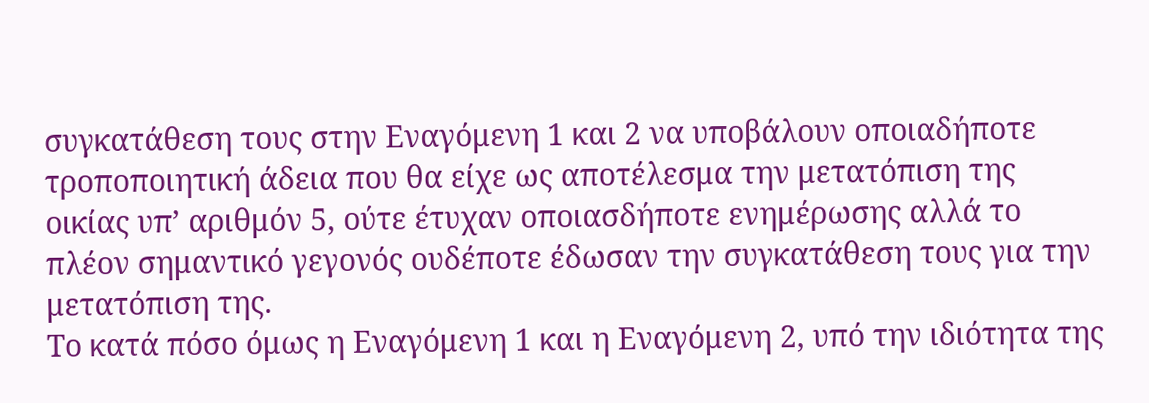συγκατάθεση τους στην Εναγόμενη 1 και 2 να υποβάλουν οποιαδήποτε τροποποιητική άδεια που θα είχε ως αποτέλεσμα την μετατόπιση της οικίας υπ’ αριθμόν 5, ούτε έτυχαν οποιασδήποτε ενημέρωσης αλλά το πλέον σημαντικό γεγονός ουδέποτε έδωσαν την συγκατάθεση τους για την μετατόπιση της.
Το κατά πόσο όμως η Εναγόμενη 1 και η Εναγόμενη 2, υπό την ιδιότητα της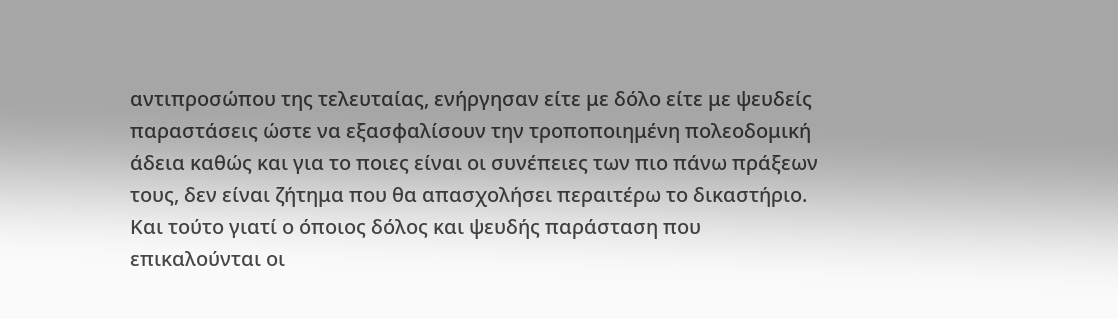αντιπροσώπου της τελευταίας, ενήργησαν είτε με δόλο είτε με ψευδείς παραστάσεις ώστε να εξασφαλίσουν την τροποποιημένη πολεοδομική άδεια καθώς και για το ποιες είναι οι συνέπειες των πιο πάνω πράξεων τους, δεν είναι ζήτημα που θα απασχολήσει περαιτέρω το δικαστήριο. Και τούτο γιατί ο όποιος δόλος και ψευδής παράσταση που επικαλούνται οι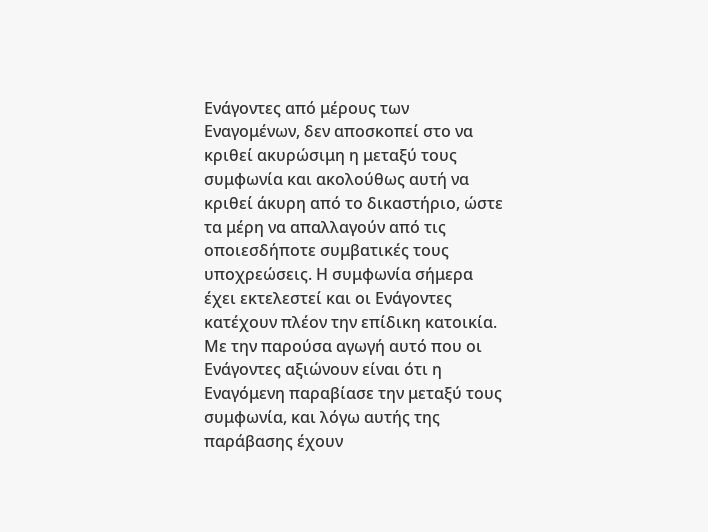Ενάγοντες από μέρους των Εναγομένων, δεν αποσκοπεί στο να κριθεί ακυρώσιμη η μεταξύ τους συμφωνία και ακολούθως αυτή να κριθεί άκυρη από το δικαστήριο, ώστε τα μέρη να απαλλαγούν από τις οποιεσδήποτε συμβατικές τους υποχρεώσεις. Η συμφωνία σήμερα έχει εκτελεστεί και οι Ενάγοντες κατέχουν πλέον την επίδικη κατοικία. Με την παρούσα αγωγή αυτό που οι Ενάγοντες αξιώνουν είναι ότι η Εναγόμενη παραβίασε την μεταξύ τους συμφωνία, και λόγω αυτής της παράβασης έχουν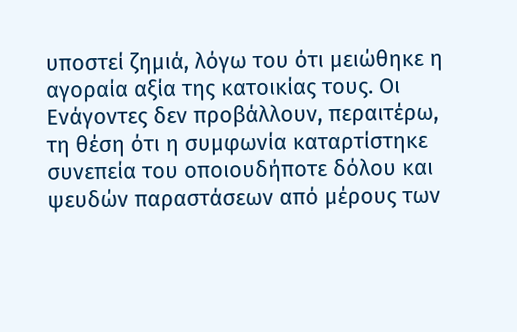υποστεί ζημιά, λόγω του ότι μειώθηκε η αγοραία αξία της κατοικίας τους. Οι Ενάγοντες δεν προβάλλουν, περαιτέρω, τη θέση ότι η συμφωνία καταρτίστηκε συνεπεία του οποιουδήποτε δόλου και ψευδών παραστάσεων από μέρους των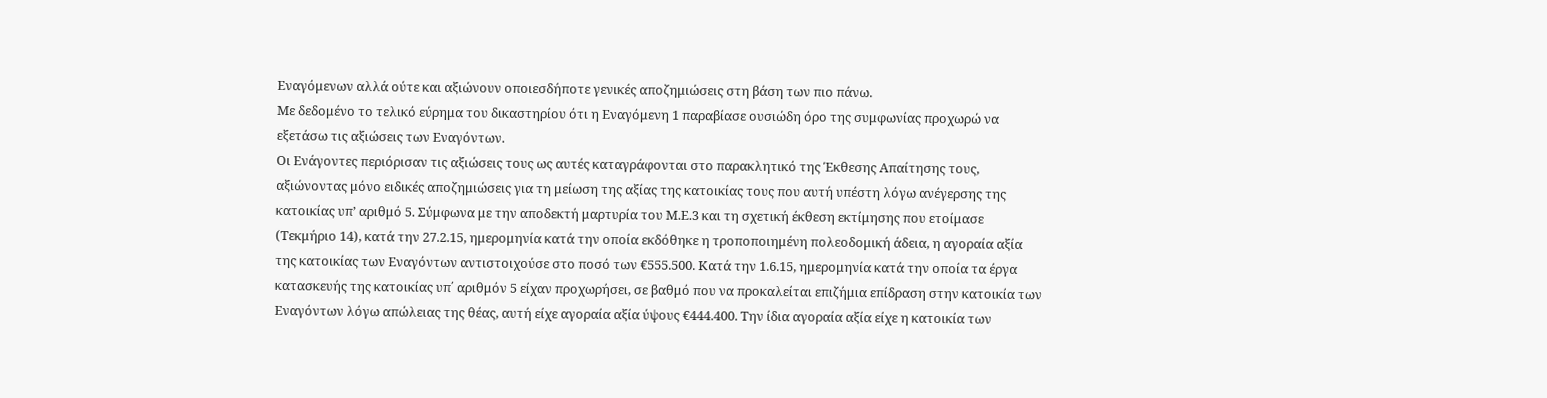Εναγόμενων αλλά ούτε και αξιώνουν οποιεσδήποτε γενικές αποζημιώσεις στη βάση των πιο πάνω.
Με δεδομένο το τελικό εύρημα του δικαστηρίου ότι η Εναγόμενη 1 παραβίασε ουσιώδη όρο της συμφωνίας προχωρώ να εξετάσω τις αξιώσεις των Εναγόντων.
Οι Ενάγοντες περιόρισαν τις αξιώσεις τους ως αυτές καταγράφονται στο παρακλητικό της Έκθεσης Απαίτησης τους, αξιώνοντας μόνο ειδικές αποζημιώσεις για τη μείωση της αξίας της κατοικίας τους που αυτή υπέστη λόγω ανέγερσης της κατοικίας υπ’ αριθμό 5. Σύμφωνα με την αποδεκτή μαρτυρία του Μ.Ε.3 και τη σχετική έκθεση εκτίμησης που ετοίμασε (Τεκμήριο 14), κατά την 27.2.15, ημερομηνία κατά την οποία εκδόθηκε η τροποποιημένη πολεοδομική άδεια, η αγοραία αξία της κατοικίας των Εναγόντων αντιστοιχούσε στο ποσό των €555.500. Κατά την 1.6.15, ημερομηνία κατά την οποία τα έργα κατασκευής της κατοικίας υπ΄ αριθμόν 5 είχαν προχωρήσει, σε βαθμό που να προκαλείται επιζήμια επίδραση στην κατοικία των Εναγόντων λόγω απώλειας της θέας, αυτή είχε αγοραία αξία ύψους €444.400. Την ίδια αγοραία αξία είχε η κατοικία των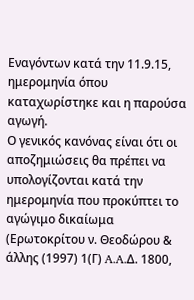Εναγόντων κατά την 11.9.15, ημερομηνία όπου καταχωρίστηκε και η παρούσα αγωγή.
Ο γενικός κανόνας είναι ότι οι αποζημιώσεις θα πρέπει να υπολογίζονται κατά την ημερομηνία που προκύπτει το αγώγιμο δικαίωμα (Ερωτοκρίτου ν. Θεοδώρου & άλλης (1997) 1(Γ) A.A.Δ. 1800,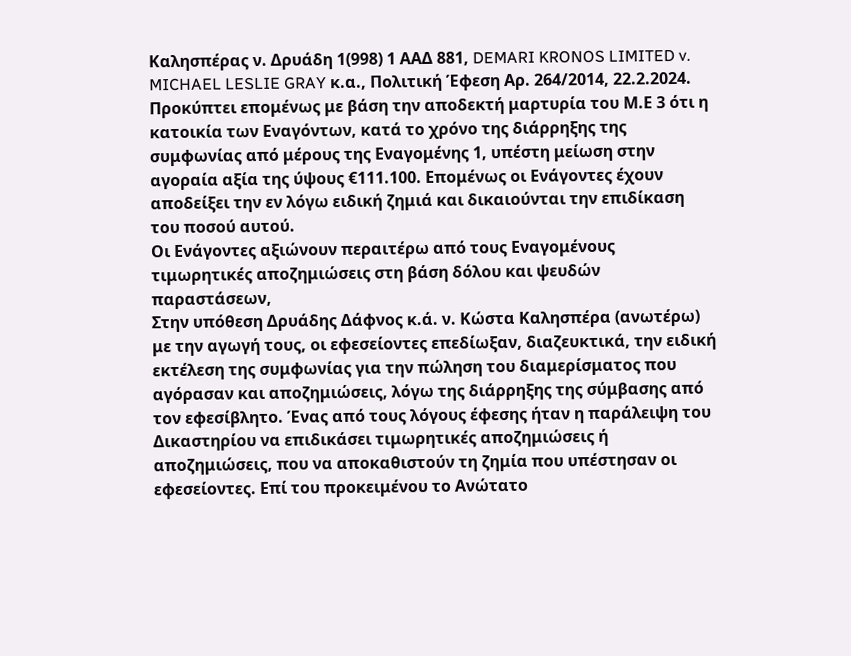Καλησπέρας ν. Δρυάδη 1(998) 1 ΑΑΔ 881, DEMARI KRONOS LIMITED v. MICHAEL LESLIE GRAY κ.α., Πολιτική Έφεση Αρ. 264/2014, 22.2.2024.
Προκύπτει επομένως με βάση την αποδεκτή μαρτυρία του Μ.Ε 3 ότι η κατοικία των Εναγόντων, κατά το χρόνο της διάρρηξης της συμφωνίας από μέρους της Εναγομένης 1, υπέστη μείωση στην αγοραία αξία της ύψους €111.100. Επομένως οι Ενάγοντες έχουν αποδείξει την εν λόγω ειδική ζημιά και δικαιούνται την επιδίκαση του ποσού αυτού.
Οι Ενάγοντες αξιώνουν περαιτέρω από τους Εναγομένους τιμωρητικές αποζημιώσεις στη βάση δόλου και ψευδών παραστάσεων,
Στην υπόθεση Δρυάδης Δάφνος κ.ά. ν. Kώστα Kαλησπέρα (ανωτέρω) με την αγωγή τους, οι εφεσείοντες επεδίωξαν, διαζευκτικά, την ειδική εκτέλεση της συμφωνίας για την πώληση του διαμερίσματος που αγόρασαν και αποζημιώσεις, λόγω της διάρρηξης της σύμβασης από τον εφεσίβλητο. Ένας από τους λόγους έφεσης ήταν η παράλειψη του Δικαστηρίου να επιδικάσει τιμωρητικές αποζημιώσεις ή αποζημιώσεις, που να αποκαθιστούν τη ζημία που υπέστησαν οι εφεσείοντες. Επί του προκειμένου το Ανώτατο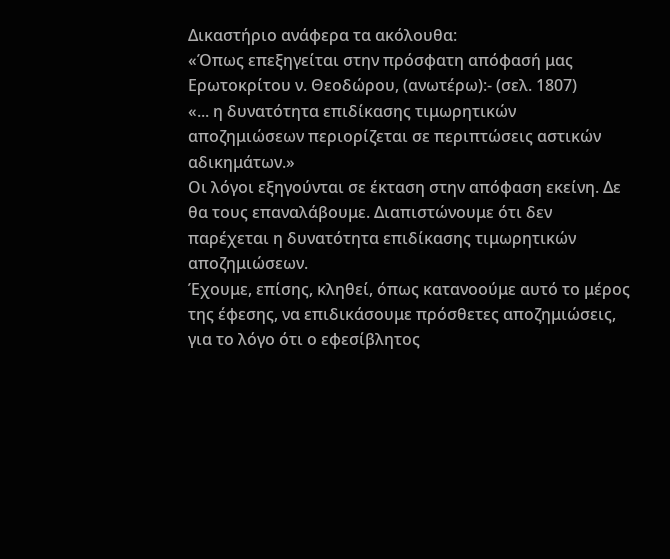Δικαστήριο ανάφερα τα ακόλουθα:
«Όπως επεξηγείται στην πρόσφατη απόφασή μας Ερωτοκρίτου ν. Θεοδώρου, (ανωτέρω):- (σελ. 1807)
«... η δυνατότητα επιδίκασης τιμωρητικών αποζημιώσεων περιορίζεται σε περιπτώσεις αστικών αδικημάτων.»
Οι λόγοι εξηγούνται σε έκταση στην απόφαση εκείνη. Δε θα τους επαναλάβουμε. Διαπιστώνουμε ότι δεν παρέχεται η δυνατότητα επιδίκασης τιμωρητικών αποζημιώσεων.
Έχουμε, επίσης, κληθεί, όπως κατανοούμε αυτό το μέρος της έφεσης, να επιδικάσουμε πρόσθετες αποζημιώσεις, για το λόγο ότι ο εφεσίβλητος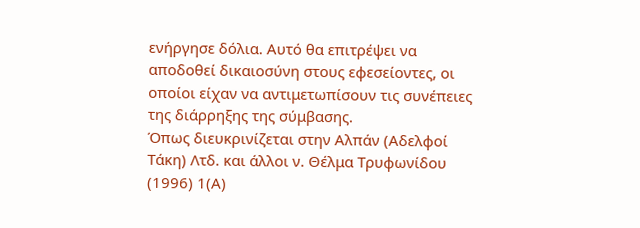ενήργησε δόλια. Αυτό θα επιτρέψει να αποδοθεί δικαιοσύνη στους εφεσείοντες, οι οποίοι είχαν να αντιμετωπίσουν τις συνέπειες της διάρρηξης της σύμβασης.
Όπως διευκρινίζεται στην Αλπάν (Αδελφοί Τάκη) Λτδ. και άλλοι ν. Θέλμα Τρυφωνίδου (1996) 1(Α)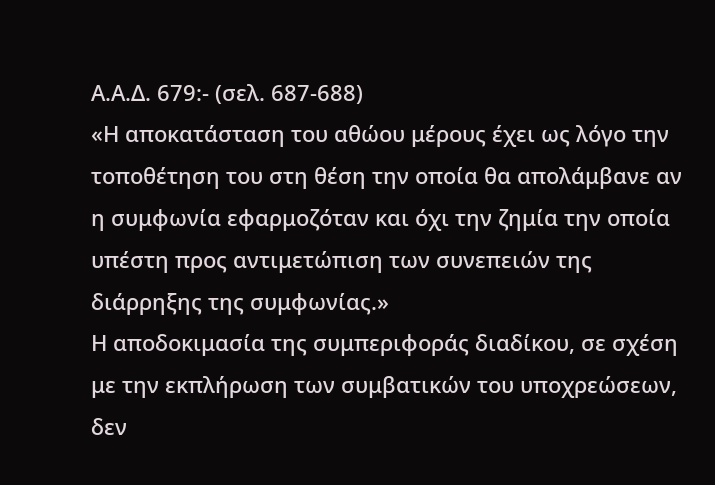Α.Α.Δ. 679:- (σελ. 687-688)
«Η αποκατάσταση του αθώου μέρους έχει ως λόγο την τοποθέτηση του στη θέση την οποία θα απολάμβανε αν η συμφωνία εφαρμοζόταν και όχι την ζημία την οποία υπέστη προς αντιμετώπιση των συνεπειών της διάρρηξης της συμφωνίας.»
Η αποδοκιμασία της συμπεριφοράς διαδίκου, σε σχέση με την εκπλήρωση των συμβατικών του υποχρεώσεων, δεν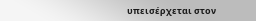υπεισέρχεται στον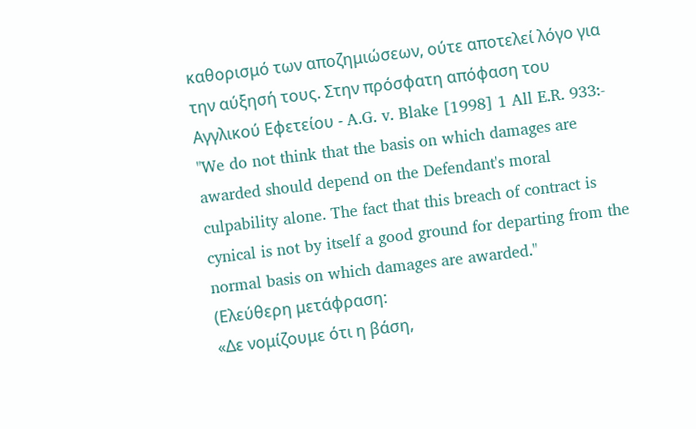καθορισμό των αποζημιώσεων, ούτε αποτελεί λόγο για την αύξησή τους. Στην πρόσφατη απόφαση του Αγγλικού Εφετείου - A.G. v. Blake [1998] 1 All E.R. 933:-
"We do not think that the basis on which damages are awarded should depend on the Defendant's moral culpability alone. The fact that this breach of contract is cynical is not by itself a good ground for departing from the normal basis on which damages are awarded."
(Ελεύθερη μετάφραση:
«Δε νομίζουμε ότι η βάση,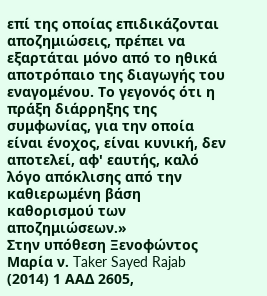επί της οποίας επιδικάζονται αποζημιώσεις, πρέπει να εξαρτάται μόνο από το ηθικά αποτρόπαιο της διαγωγής του εναγομένου. Το γεγονός ότι η πράξη διάρρηξης της συμφωνίας, για την οποία είναι ένοχος, είναι κυνική, δεν αποτελεί, αφ' εαυτής, καλό λόγο απόκλισης από την καθιερωμένη βάση καθορισμού των αποζημιώσεων.»
Στην υπόθεση Ξενοφώντος Μαρία ν. Taker Sayed Rajab (2014) 1 ΑΑΔ 2605,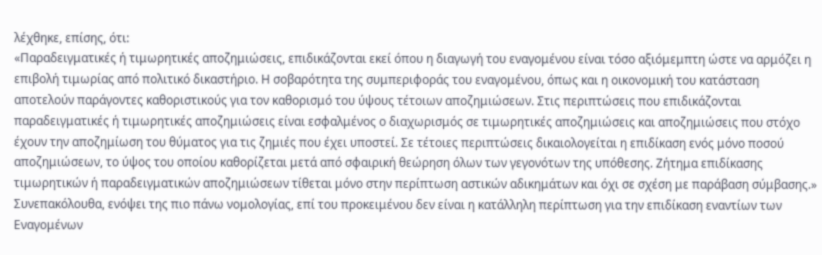λέχθηκε, επίσης, ότι:
«Παραδειγματικές ή τιμωρητικές αποζημιώσεις, επιδικάζονται εκεί όπου η διαγωγή του εναγομένου είναι τόσο αξιόμεμπτη ώστε να αρμόζει η επιβολή τιμωρίας από πολιτικό δικαστήριο. Η σοβαρότητα της συμπεριφοράς του εναγομένου, όπως και η οικονομική του κατάσταση αποτελούν παράγοντες καθοριστικούς για τον καθορισμό του ύψους τέτοιων αποζημιώσεων. Στις περιπτώσεις που επιδικάζονται παραδειγματικές ή τιμωρητικές αποζημιώσεις είναι εσφαλμένος ο διαχωρισμός σε τιμωρητικές αποζημιώσεις και αποζημιώσεις που στόχο έχουν την αποζημίωση του θύματος για τις ζημιές που έχει υποστεί. Σε τέτοιες περιπτώσεις δικαιολογείται η επιδίκαση ενός μόνο ποσού αποζημιώσεων, το ύψος του οποίου καθορίζεται μετά από σφαιρική θεώρηση όλων των γεγονότων της υπόθεσης. Ζήτημα επιδίκασης τιμωρητικών ή παραδειγματικών αποζημιώσεων τίθεται μόνο στην περίπτωση αστικών αδικημάτων και όχι σε σχέση με παράβαση σύμβασης.»
Συνεπακόλουθα, ενόψει της πιο πάνω νομολογίας, επί του προκειμένου δεν είναι η κατάλληλη περίπτωση για την επιδίκαση εναντίων των Εναγομένων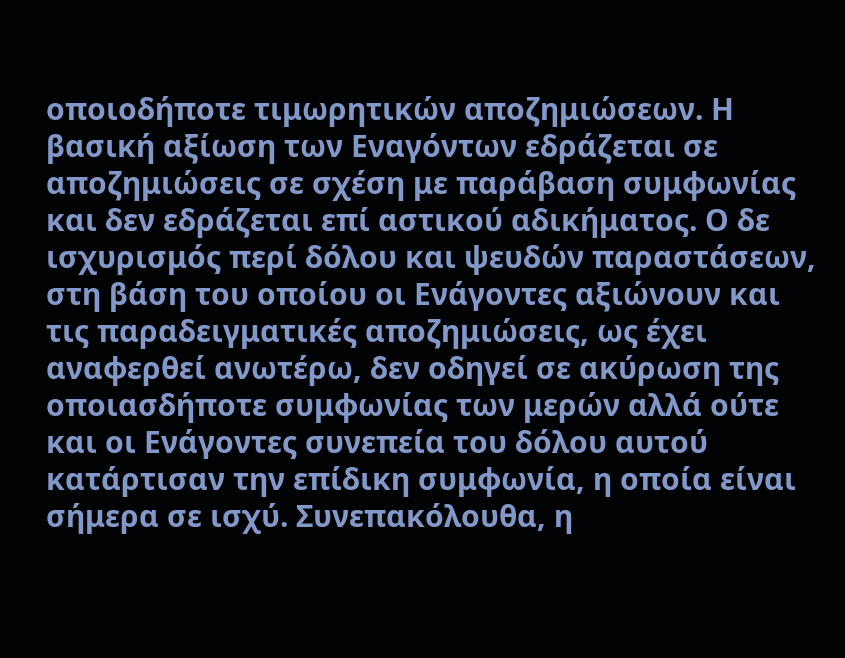οποιοδήποτε τιμωρητικών αποζημιώσεων. Η βασική αξίωση των Εναγόντων εδράζεται σε αποζημιώσεις σε σχέση με παράβαση συμφωνίας και δεν εδράζεται επί αστικού αδικήματος. Ο δε ισχυρισμός περί δόλου και ψευδών παραστάσεων, στη βάση του οποίου οι Ενάγοντες αξιώνουν και τις παραδειγματικές αποζημιώσεις, ως έχει αναφερθεί ανωτέρω, δεν οδηγεί σε ακύρωση της οποιασδήποτε συμφωνίας των μερών αλλά ούτε και οι Ενάγοντες συνεπεία του δόλου αυτού κατάρτισαν την επίδικη συμφωνία, η οποία είναι σήμερα σε ισχύ. Συνεπακόλουθα, η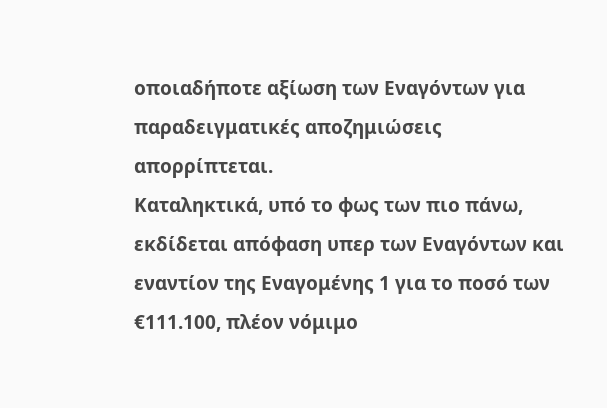οποιαδήποτε αξίωση των Εναγόντων για παραδειγματικές αποζημιώσεις απορρίπτεται.
Καταληκτικά, υπό το φως των πιο πάνω, εκδίδεται απόφαση υπερ των Εναγόντων και εναντίον της Εναγομένης 1 για το ποσό των €111.100, πλέον νόμιμο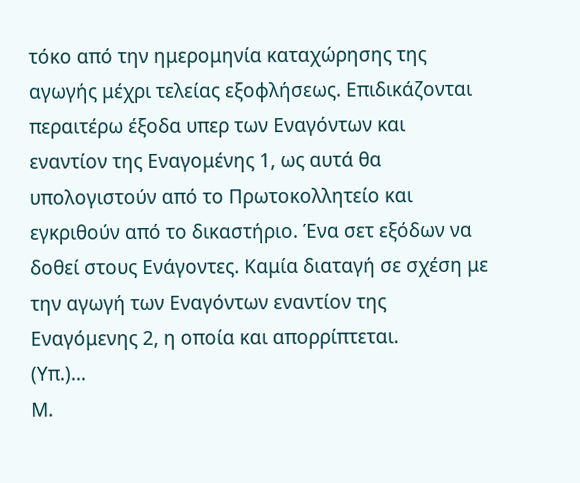τόκο από την ημερομηνία καταχώρησης της αγωγής μέχρι τελείας εξοφλήσεως. Επιδικάζονται περαιτέρω έξοδα υπερ των Εναγόντων και εναντίον της Εναγομένης 1, ως αυτά θα υπολογιστούν από το Πρωτοκολλητείο και εγκριθούν από το δικαστήριο. Ένα σετ εξόδων να δοθεί στους Ενάγοντες. Καμία διαταγή σε σχέση με την αγωγή των Εναγόντων εναντίον της Εναγόμενης 2, η οποία και απορρίπτεται.
(Υπ.)...
Μ.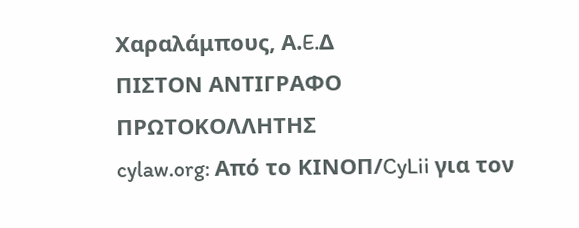Χαραλάμπους, Α.E.Δ
ΠΙΣΤΟΝ ΑΝΤΙΓΡΑΦΟ
ΠΡΩΤΟΚΟΛΛΗΤΗΣ
cylaw.org: Από το ΚΙΝOΠ/CyLii για τον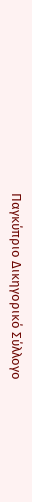Παγκύπριο Δικηγορικό Σύλλογο